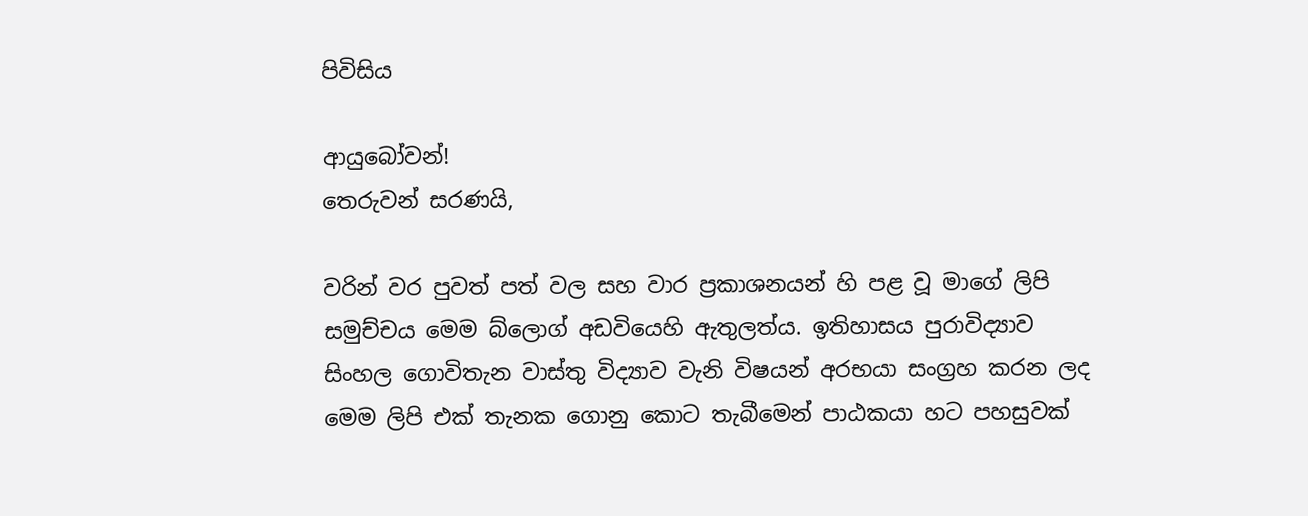පිවිසිය

ආයුබෝවන්!
තෙරුවන් සරණයි,

වරින් වර පුවත් පත් වල සහ වාර ප්‍රකාශනයන් හි පළ වූ මාගේ ලිපි සමුච්චය මෙම බ්ලොග් අඩවියෙහි ඇතුලත්ය. ඉතිහාසය පුරාවිද්‍යාව සිංහල ගොවිතැන වාස්තු විද්‍යාව වැනි විෂයන් අරභයා සංග්‍රහ කරන ලද මෙම ලිපි එක් තැනක ගොනු කොට තැබීමෙන් පාඨකයා හට පහසුවක්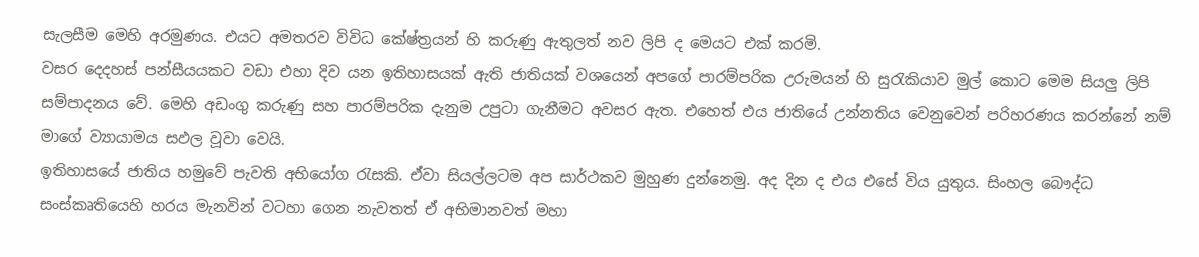සැලසීම මෙහි අරමුණය. එයට අමතරව විවිධ කේෂ්ත්‍රයන් හි කරුණු ඇතුලත් නව ලිපි ද මෙයට එක් කරමි.
වසර දෙදහස් පන්සීයයකට වඩා එහා දිව යන ඉතිහාසයක් ඇති ජාතියක් වශයෙන් අපගේ පාරම්පරික උරුමයන් හි සුරැකියාව මුල් කොට මෙම සියලු ලිපි සම්පාදනය වේ. මෙහි අඩංගු කරුණු සහ පාරම්පරික දැනුම උපුටා ගැනීමට අවසර ඇත. එහෙත් එය ජාතියේ උන්නතිය වෙනුවෙන් පරිහරණය කරන්නේ නම් මාගේ ව්‍යායාමය සඵල වූවා වෙයි.
ඉතිහාසයේ ජාතිය හමුවේ පැවති අභියෝග රැසකි. ඒවා සියල්ලටම අප සාර්ථකව මුහුණ දුන්නෙමු. අද දින ද එය එසේ විය යුතුය. සිංහල බෞද්ධ සංස්කෘතියෙහි හරය මැනවින් වටහා ගෙන නැවතත් ඒ අභිමානවත් මහා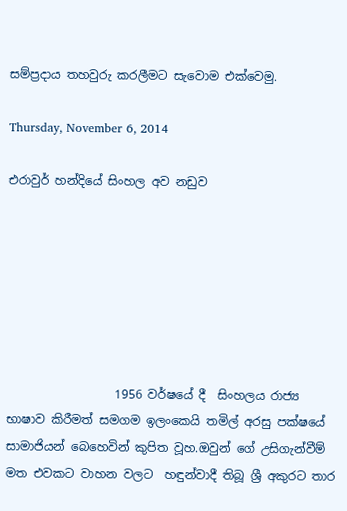සම්ප්‍රදාය තහවුරු කරලීමට සැවොම ‍එක්වෙමු.

Thursday, November 6, 2014

එරාවුර් හන්දියේ සිංහල අව නඩුව







                  1956 වර්ෂයේ දී  සිංහලය රාජ්‍ය භාෂාව කිරීමත් සමගම ඉලංකෙයි තමිල් අරසු පක්ෂයේ සාමාජියන් බෙහෙවින් කුපිත වූහ.ඔවුන් ගේ උසිගැන්වීම් මත එවකට වාහන වලට  හඳුන්වාදී තිබූ ශ්‍රී අකුරට තාර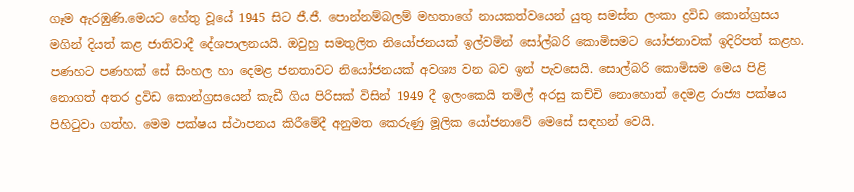ගෑම ඇරඹුණි.මෙයට හේතු වූයේ 1945 සිට ජී.ජී. පොන්නම්බලම් මහතාගේ නායකත්වයෙන් යුතු සමස්ත ලංකා ද්‍රවිඩ කොන්ග්‍රසය මගින් දියත් කළ ජාතිවාදී දේශපාලනයයි. ඔවුහු සමතුලිත නියෝජනයක් ඉල්වමින් සෝල්බරි කොමිසමට යෝජනාවක් ඉදිරිපත් කළහ. පණහට පණහක් සේ සිංහල හා දෙමළ ජනතාවට නියෝජනයක් අවශ්‍ය වන බව ඉන් පැවසෙයි. සොල්බරි කොමිසම මෙය පිළි නොගත් අතර ද්‍රවිඩ කොන්ග්‍රසයෙන් කැඩී ගිය පිරිසක් විසින් 1949 දී ඉලංකෙයි තමිල් අරසු කච්චි නොහොත් දෙමළ රාජ්‍ය පක්ෂය පිහිටුවා ගත්හ. මෙම පක්ෂය ස්ථාපනය කිරීමේදී අනුමත කෙරුණු මූලික යෝජනාවේ මෙසේ සඳහන් වෙයි.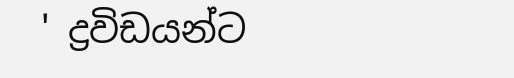' ද්‍රවිඩයන්ට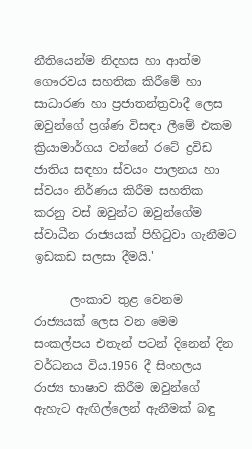නීතියෙන්ම නිදහස හා ආත්ම ගෞරවය සහතික කිරීමේ හා සාධාරණ හා ප්‍රජාතන්ත්‍රවාදී ලෙස ඔවුන්ගේ ප්‍රශ්ණ විසඳා ලීමේ එකම ක්‍රියාමාර්ගය වන්නේ රටේ ද්‍රවිඩ ජාතිය සඳහා ස්වයං පාලනය හා ස්වයං නිර්ණය කිරීම සහතික කරනු වස් ඔවුන්ට ඔවුන්ගේම ස්වාධීන රාජ්‍යයක් පිහිටුවා ගැනීමට ඉඩකඩ සලසා දීමයි.'

      ලංකාව තුළ වෙනම රාජ්‍යයක් ලෙස වන මෙම සංකල්පය එතැන් පටන් දිනෙන් දින වර්ධනය විය.1956 දී සිංහලය රාජ්‍ය භාෂාව කිරීම ඔවුන්ගේ ඇහැට ඇඟිල්ලෙන් ඇනීමක් බඳු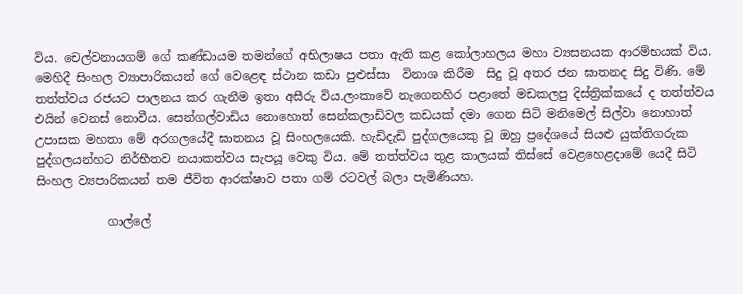විය. චෙල්වනායගම් ගේ කණ්ඩායම තමන්ගේ අභිලාෂය පතා ඇති කළ කෝලාහලය මහා ව්‍යසනයක ආරම්භයක් විය. මෙහිදී සිංහල ව්‍යාපාරිකයන් ගේ වෙළෙඳ ස්ථාන කඩා පුළුස්සා  විනාශ කිරීම  සිදු වූ අතර ජන ඝාතනද සිදු විණි. මේ තත්ත්වය රජයට පාලනය කර ගැනීම ඉතා අසීරු විය.ලංකාවේ නැගෙනහිර පළාතේ මඩකලපු දිස්ත්‍රික්කයේ ද තත්ත්වය එයින් වෙනස් නොවීය. සෙන්ගල්වාඩිය නොහොත් සෙන්කලාඩිවල කඩයක් දමා ගෙන සිටි මනිමෙල් සිල්වා නොහාත් උපාසක මහතා මේ අරගලයේදී ඝාතනය වූ සිංහලයෙකි. හැඩිදැඩි පුද්ගලයෙකු වූ ඔහු ප්‍රදේශයේ සියළු යුක්තිගරුක පුද්ගලයන්හට නිර්භීතව නයාකත්වය සැපයූ වෙකු විය. මේ තත්ත්වය තුළ කාලයක් තිස්සේ වෙළහෙළදාමේ යෙදී සිටි සිංහල ව්‍යපාරිකයන් තම ජීවිත ආරක්ෂාව පතා ගම් රටවල් බලා පැමිණියහ.

            ගාල්ලේ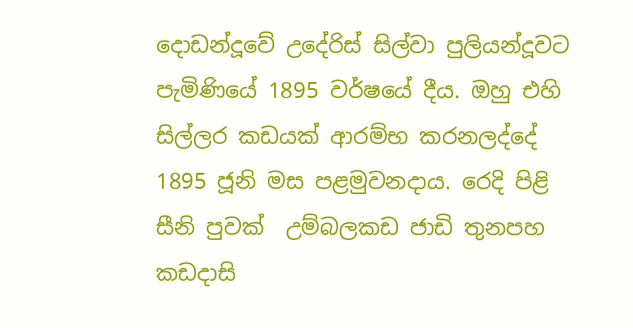දොඩන්දූවේ උදේරිස් සිල්වා පුලියන්දූවට පැමිණියේ 1895 වර්ෂයේ දීය. ඔහු එහි සිල්ලර කඩයක් ආරම්භ කරනලද්දේ 1895 ජූනි මස පළමුවනදාය. රෙදි පිළි සීනි පුවක්  උම්බලකඩ ජාඩි තුනපහ කඩදාසි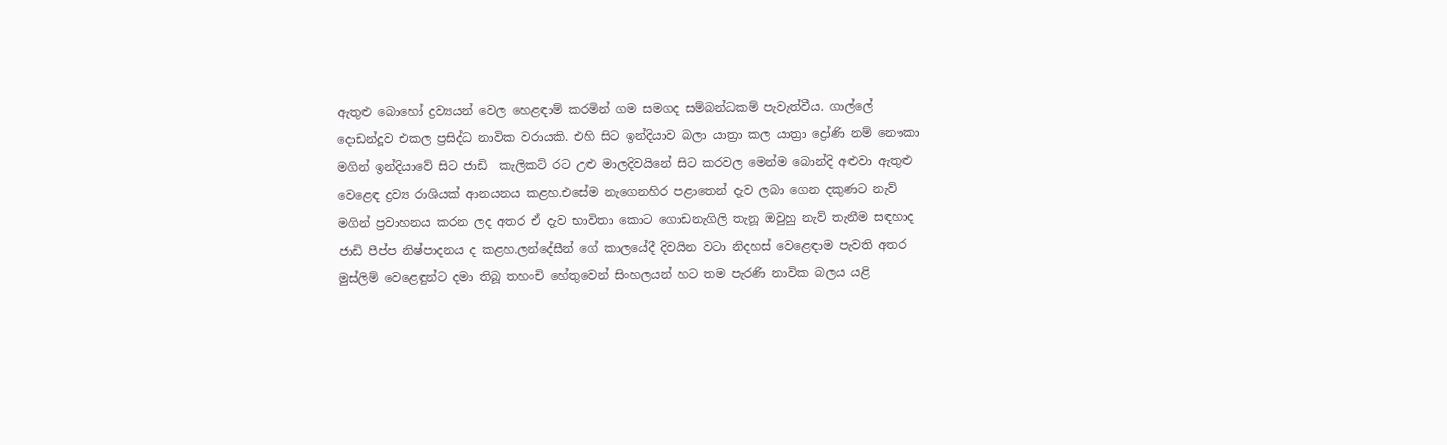ඇතුළු බොහෝ ද්‍රව්‍යයන් වෙල හෙළඳාම් කරමින් ගම සමගද සම්බන්ධකම් පැවැත්වීය. ගාල්ලේ දොඩන්දූව එකල ප්‍රසිද්ධ නාවික වරායකි. එහි සිට ඉන්දියාව බලා යාත්‍රා කල යාත්‍රා ද්‍රෝණි නම් නෞකා මගින් ඉන්දියාවේ සිට ජාඩි  කැලිකට් රට උළු මාලදිවයිනේ සිට කරවල මෙන්ම බොන්දි අළුවා ඇතුළු වෙළෙඳ ද්‍රව්‍ය රාශියක් ආනයනය කළහ.එසේම නැගෙනහිර පළාතෙන් දැව ලබා ගෙන දකුණට නැව් මගින් ප්‍රවාහනය කරන ලද අතර ඒ දැව භාවිතා කොට ගොඩනැගිලි තැනූ ඔවුහු නැව් තැනීම සඳහාද  ජාඩි පීප්ප නිෂ්පාදනය ද කළහ.ලන්දේසීන් ගේ කාලයේදී දිවයින වටා නිදහස් වෙළෙඳාම පැවති අතර මුස්ලිම් වෙළෙඳුන්ට දමා තිබූ තහංචි හේතුවෙන් සිංහලයන් හට තම පැරණි නාවික බලය යළි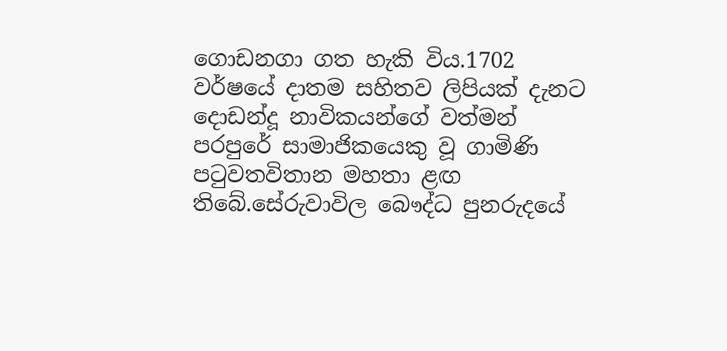ගොඩනගා ගත හැකි විය.1702 වර්ෂයේ දාතම සහිතව ලිපියක් දැනට දොඩන්දූ නාවිකයන්ගේ වත්මන් පරපුරේ සාමාජිකයෙකු වූ ගාමිණි පටුවතවිතාන මහතා ළඟ තිබේ.සේරුවාවිල බෞද්ධ පුනරුදයේ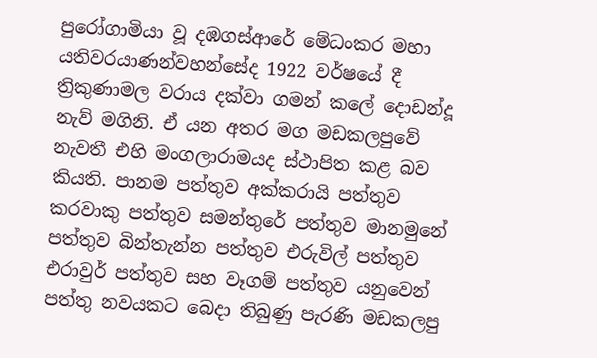පුරෝගාමියා වූ දඹගස්ආරේ මේධංකර මහා යතිවරයාණන්වහන්සේද 1922 වර්ෂයේ දී ත්‍රිකුණාමල වරාය දක්වා ගමන් කලේ දොඩන්දූ නැව් මගිනි. ඒ යන අතර මග මඩකලපුවේ නැවතී එහි මංගලාරාමයද ස්ථාපිත කළ බව කියති. පානම පත්තුව අක්කරායි පත්තුව කරවාකු පත්තුව සමන්තුරේ පත්තුව මානමුනේ පත්තුව බින්තැන්න පත්තුව එරුවිල් පත්තුව එරාවුර් පත්තුව සහ වෑගම් පත්තුව යනුවෙන් පත්තු නවයකට බෙදා තිබුණු පැරණි මඩකලපු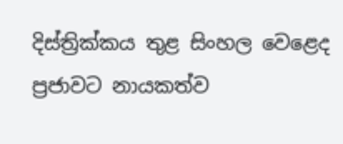දිස්ත්‍රික්කය තුළ සිංහල වෙළෙද ප්‍රජාවට නායකත්ව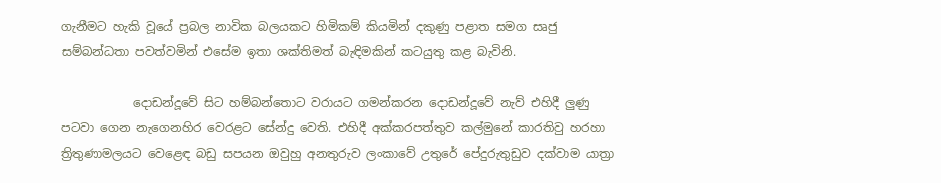ගැනීමට හැකි වූයේ ප්‍රබල නාවික බලයකට හිමිකම් කියමින් දකුණු පළාත සමග සෘජු සම්බන්ධතා පවත්වමින් එසේම ඉතා ශක්තිමත් බැඳිමකින් කටයුතු කළ බැවිනි.

            දොඩන්දූවේ සිට හම්බන්තොට වරායට ගමන්කරන දොඩන්දූවේ නැව් එහිදී ලුණු පටවා ගෙන නැගෙනහිර වෙරළට සේන්දු වෙති. එහිදී අක්කරපත්තුව කල්මුනේ කාරතිවු හරහා ත්‍රිතුණාමලයට වෙළෙඳ බඩු සපයන ඔවුහු අනතුරුව ලංකාවේ උතුරේ පේදුරුතුඩුව දක්වාම යාත්‍රා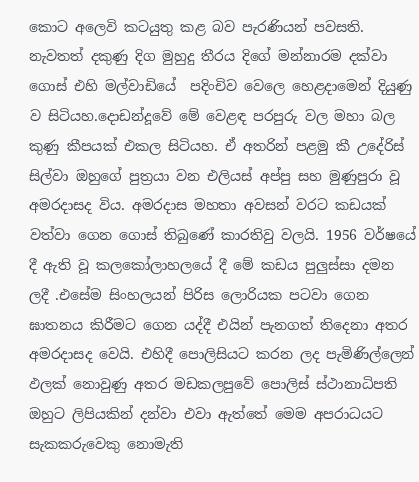කොට අලෙවි කටයුතු කළ බව පැරණියන් පවසති. නැවතත් දකුණු දිග මුහුදු තීරය දිගේ මන්නාරම දක්වා ගොස් එහි මල්වාඩියේ  පදිංචිව වෙලෙ හෙළදාමෙන් දියුණු ව සිටියහ.දොඩන්දූවේ මේ වෙළඳ පරපුරු වල මහා බල කුණු කීපයක් එකල සිටියහ. ඒ අතරින් පළමු කී උදේරිස් සිල්වා ඔහුගේ පුත්‍රයා වන එලියස් අප්පු සහ මුණුපුරා වූ අමරදාසද විය. අමරදාස මහතා අවසන් වරට කඩයක් වත්වා ගෙන ගොස් තිබුණේ කාරතිවු වලයි. 1956 වර්ෂයේ දී ඇති වූ කලකෝලාහලයේ දී මේ කඩය පුලුස්සා දමන ලදී .එසේම සිංහලයන් පිරිස ලොරියක පටවා ගෙන ඝාතනය කිරීමට ගෙන යද්දී එයින් පැනගත් තිදෙනා අතර අමරදාසද වෙයි. එහිදී පොලිසියට කරන ලද පැමිණිල්ලෙන් ඵලක් නොවුණු අතර මඩකලපුවේ පොලිස් ස්ථානාධිපති ඔහුට ලිපියකින් දන්වා එවා ඇත්තේ මෙම අපරාධයට සැකකරුවෙකු නොමැති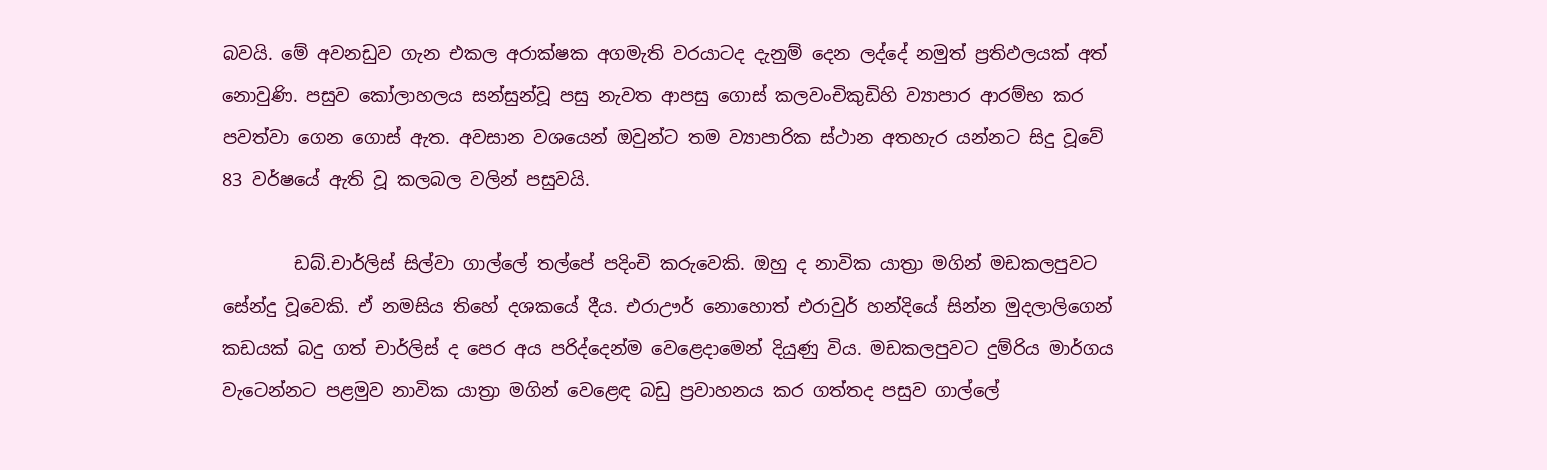බවයි. මේ අවනඩුව ගැන එකල අරාක්ෂක අගමැති වරයාටද දැනුම් දෙන ලද්දේ නමුත් ප්‍රතිඵලයක් අත් නොවුණි. පසුව කෝලාහලය සන්සුන්වූ පසු නැවත ආපසු ගොස් කලවංචිකුඩිහි ව්‍යාපාර ආරම්භ කර  පවත්වා ගෙන ගොස් ඇත. අවසාන වශයෙන් ඔවුන්ට තම ව්‍යාපාරික ස්ථාන අතහැර යන්නට සිදු වූවේ 83 වර්ෂයේ ඇති වූ කලබල වලින් පසුවයි.

        ඩබ්.චාර්ලිස් සිල්වා ගාල්ලේ තල්පේ පදිංචි කරුවෙකි. ඔහු ද නාවික යාත්‍රා මගින් මඩකලපුවට සේන්දු වූවෙකි. ඒ නමසිය තිහේ දශකයේ දීය. එරාඌර් නොහොත් එරාවුර් හන්දියේ සින්න මුදලාලිගෙන් කඩයක් බදු ගත් චාර්ලිස් ද පෙර අය පරිද්දෙන්ම වෙළෙදාමෙන් දියුණු විය. මඩකලපුවට දුම්රිය මාර්ගය වැටෙන්නට පළමුව නාවික යාත්‍රා මගින් වෙළෙඳ බඩු ප්‍රවාහනය කර ගත්තද පසුව ගාල්ලේ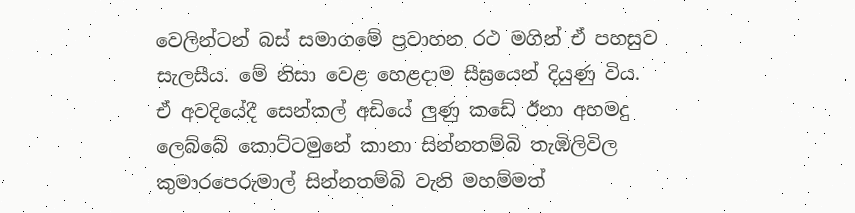වෙලින්ටන් බස් සමාගමේ ප්‍රවාහන රථ මගින් ඒ පහසුව සැලසීය. මේ නිසා වෙළ හෙළදාම සීඝ්‍රයෙන් දියුණු විය.      ඒ අවදියේදී සෙන්කල් අඩියේ ලුණු කඩේ ඊනා අහමදු ලෙබ්බේ කොට්ටමුනේ කානා සින්නතම්බි තැඹිලිවිල කුමාරපෙරුමාල් සින්නතම්බි වැනි මහම්මත්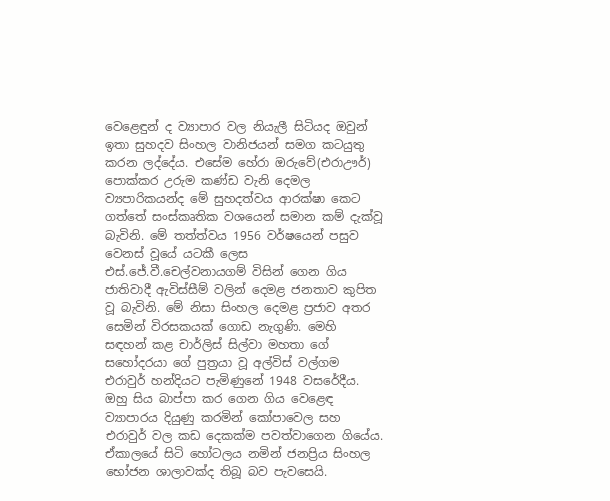වෙළෙඳුන් ද ව්‍යාපාර වල නියැලී සිටියද ඔවුන් ඉතා සුහදව සිංහල වානිජයන් සමග කටයුතු කරන ලද්දේය. එසේම හේරා ඔරුවේ(එරාඌර්) පොක්කර උරුම කණ්ඩ වැනි දෙමල ව්‍යපාරිකයන්ද මේ සුහදත්වය ආරක්ෂා කෙට ගත්තේ සංස්කෘතික වශයෙන් සමාන කම් දැක්වූ බැවිනි. මේ තත්ත්වය 1956 වර්ෂයෙන් පසුව වෙනස් වූයේ යටකී ලෙස එස්.ජේ.වී.චෙල්වනායගම් විසින් ගෙන ගිය ජාතිවාදී ඇවිස්සීම් වලින් දෙමළ ජනතාව කුපිත වූ බැවිනි. මේ නිසා සිංහල දෙමළ ප්‍රජාව අතර සෙමින් විරසකයක් ගොඩ නැගුණි. මෙහි සඳහන් කළ චාර්ලිස් සිල්වා මහතා ගේ සහෝදරයා ගේ පුත්‍රයා වූ අල්විස් වල්ගම එරාවුර් හන්දියට පැමිණුනේ 1948 වසරේදීය. ඔහු සිය බාප්පා කර ගෙන ගිය වෙළෙඳ ව්‍යාපාරය දියුණු කරමින් කෝපාවෙල සහ එරාවුර් වල කඩ දෙකක්ම පවත්වාගෙන ගියේය. ඒකාලයේ සිටි හෝටලය නමින් ජනප්‍රිය සිංහල භෝජන ශාලාවක්ද තිබූ බව පැවසෙයි.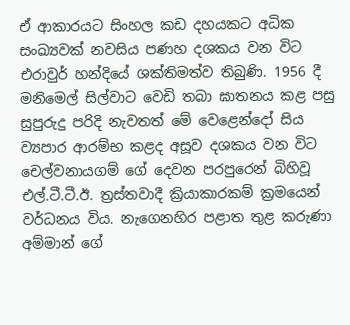ඒ ආකාරයට සිංහල කඩ දහයකට අධික සංඛ්‍යවක් නවසිය පණහ දශකය වන විට එරාවුර් හන්දියේ ශක්තිමත්ව තිබුණි. 1956 දී මනිමෙල් සිල්වාට වෙඩි තබා ඝාතනය කළ පසු සුපුරුදු පරිදි නැවතත් මේ වෙළෙන්දෝ සිය ව්‍යපාර ආරම්භ කළද අසූව දශකය වන විට චෙල්වනායගම් ගේ දෙවන පරපුරෙන් බිහිවූ එල්.ටී.ටී.ඊ. ත්‍රස්තවාදී ක්‍රියාකාරකම් ක්‍රමයෙන් වර්ධනය විය. නැගෙනහිර පළාත තුළ කරුණා අම්මාන් ගේ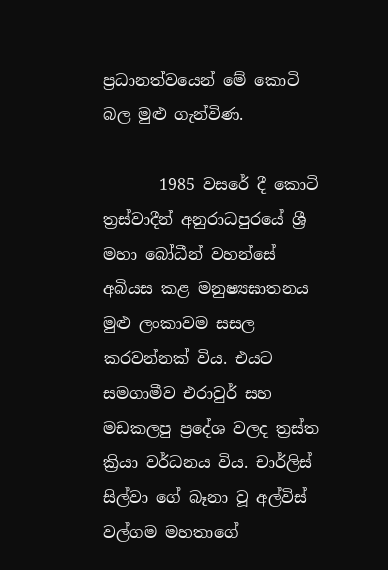ප්‍රධානත්වයෙන් මේ කොටි බල මුළු ගැන්විණ.

       1985 වසරේ දී කොටි ත්‍රස්වාදීන් අනුරාධපුරයේ ශ්‍රී මහා බෝධීන් වහන්සේ අබියස කළ මනුෂ්‍යඝාතනය මුළු ලංකාවම සසල කරවන්නක් විය. එයට සමගාමීව එරාවුර් සහ මඩකලපු ප්‍රදේශ වලද ත්‍රස්ත ක්‍රියා වර්ධනය විය. චාර්ලිස් සිල්වා ගේ බෑනා වූ අල්විස් වල්ගම මහතාගේ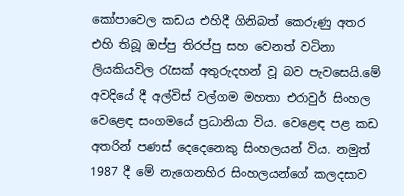කෝපාවෙල කඩය එහිදී ගිනිබත් කෙරුණු අතර එහි තිබූ ඔප්පු තිරප්පු සහ වෙනත් වටිනා ලියකියවිල රැසක් අතුරුදහන් වූ බව පැවසෙයි.මේ අවදියේ දී අල්විස් වල්ගම මහතා එරාවුර් සිංහල වෙළෙඳ සංගමයේ ප්‍රධානියා විය. වෙළෙඳ පළ කඩ අතරින් පණස් දෙදෙනෙකු සිංහලයන් විය. නමුත් 1987 දී මේ නැගෙනහිර සිංහලයන්ගේ කලදසාව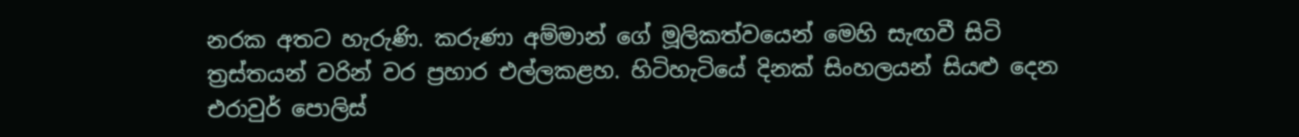නරක අතට හැරුණි. කරුණා අම්මාන් ගේ මූලිකත්වයෙන් මෙහි සැඟවී සිටි ත්‍රස්තයන් වරින් වර ප්‍රහාර එල්ලකළහ. හිටිහැටියේ දිනක් සිංහලයන් සියළු දෙන එරාවුර් පොලිස්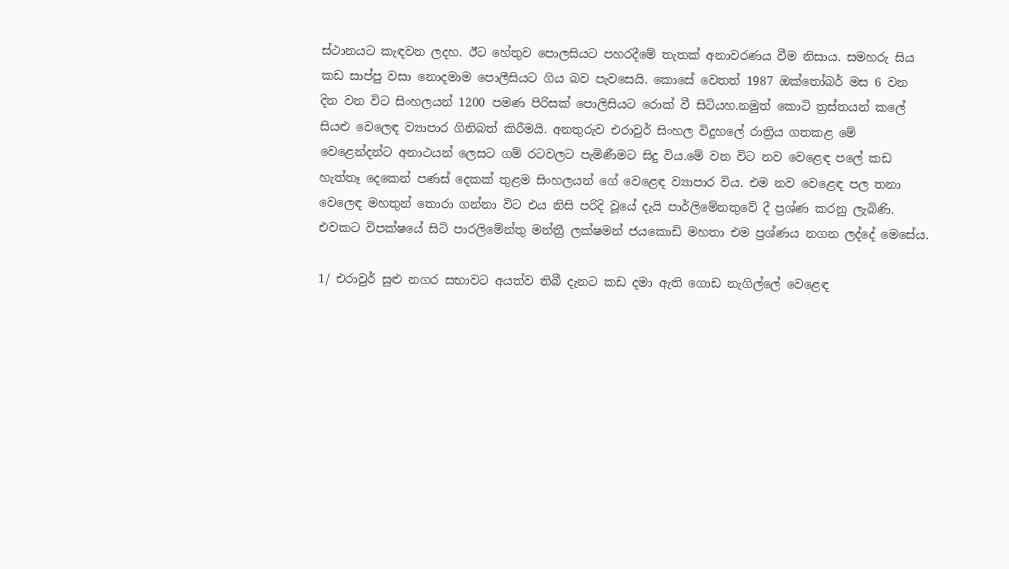ස්ථානයට කැඳවන ලදහ. ඊට හේතුව පොලසියට පහරදීමේ තැතක් අනාවරණය වීම නිසාය. සමහරු සිය කඩ සාප්පු වසා නොදමාම පොලීසියට ගිය බව පැවසෙයි. කොසේ වෙතත් 1987 ඔක්තෝබර් මස 6 වන දින වන විට සිංහලයන් 1200 පමණ පිරිසක් පොලිසියට රොක් වී සිටියහ.නමුත් කොටි ත්‍රස්තයන් කලේ සියළු වෙලෙඳ ව්‍යාපාර ගිනිබත් කිරීමයි. අනතුරුව එරාවුර් සිංහල විදුහලේ රාත්‍රිය ගතකළ මේ වෙළෙන්දන්ට අනාථයන් ලෙසට ගම් රටවලට පැමිණීමට සිදු විය.මේ වන විට නව වෙළෙඳ පලේ කඩ හැත්තෑ දෙකෙන් පණස් දෙකක් තුළම සිංහලයන් ගේ වෙළෙඳ ව්‍යාපාර විය. එම නව වෙළෙඳ පල තනා වෙලෙඳ මහතුන් තොරා ගන්නා විට එය නිසි පරිදි වූයේ දැයි පාර්ලිමේනතුවේ දී ප්‍රශ්ණ කරනු ලැබිණි. එවකට විපක්ෂයේ සිටි පාරලිමේන්තු මන්ත්‍රී ලක්ෂමන් ජයකොඩි මහතා එම ප්‍රශ්ණය නගන ලද්දේ මෙසේය.

1/ එරාවුර් සුළු නගර සභාවට අයත්ව තිබී දැනට කඩ දමා ඇති ගොඩ නැගිල්ලේ වෙළෙඳ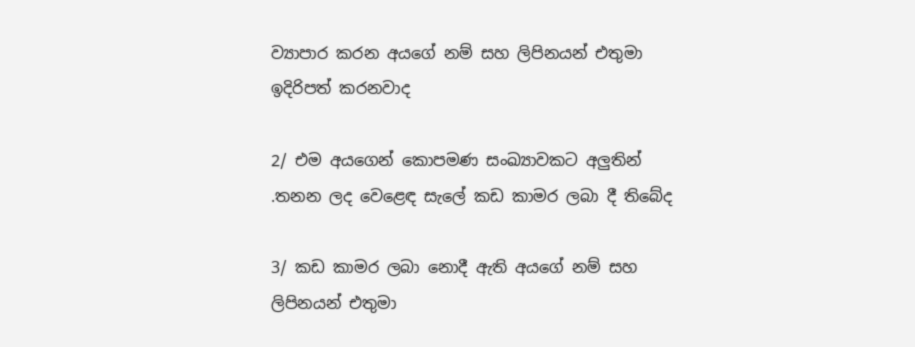ව්‍යාපාර කරන අයගේ නම් සහ ලිපිනයන් එතුමා ඉදිරිපත් කරනවාද

2/ එම අයගෙන් කොපමණ සංඛ්‍යාවකට අලුතින් .තනන ලද වෙළෙඳ සැලේ කඩ කාමර ලබා දී තිබේද

3/ කඩ කාමර ලබා නොදී ඇති අයගේ නම් සහ ලිපිනයන් එතුමා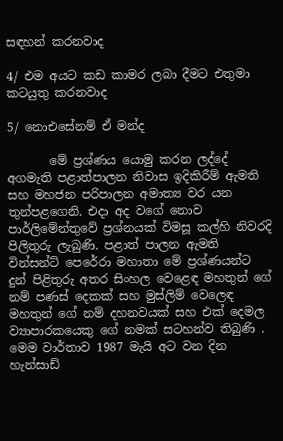සඳහන් කරනවාද

4/ එම අයට කඩ කාමර ලබා දීමට එතුමා කටයුතු කරනවාද

5/ නොඑසේනම් ඒ මන්ද‍

       මේ ප්‍රශ්ණය යොමු කරන ලද්දේ අගමැති පළාත්පාලන නිවාස ඉදිකිරීම් ඇමති සහ මහජන පරිපාලන අමාත්‍ය වර යන තුන්පළගෙනි. එදා අද වගේ නොව පාර්ලිමේන්තුවේ ප්‍රශ්නයක් විමසූ කල්හි නිවරදි පිලිතුරු ලැබුණි. පළාත් පාලන ඇමති වින්සන්ට් පෙරේරා මහාතා මේ ප්‍රශ්ණයන්ට දුන් පිළිතුරු අතර සිංහල වෙළෙඳ මහතුන් ගේ නම් පණස් දෙකක් සහ මුස්ලිම් වෙලෙඳ මහතුන් ගේ නම් දහනවයක් සහ එක් දෙමල ව්‍යාපාරකයෙකු ගේ නමක් සටහන්ව තිබුණි . මෙම වාර්තාව 1987 මැයි අට වන දින හැන්සාඩ්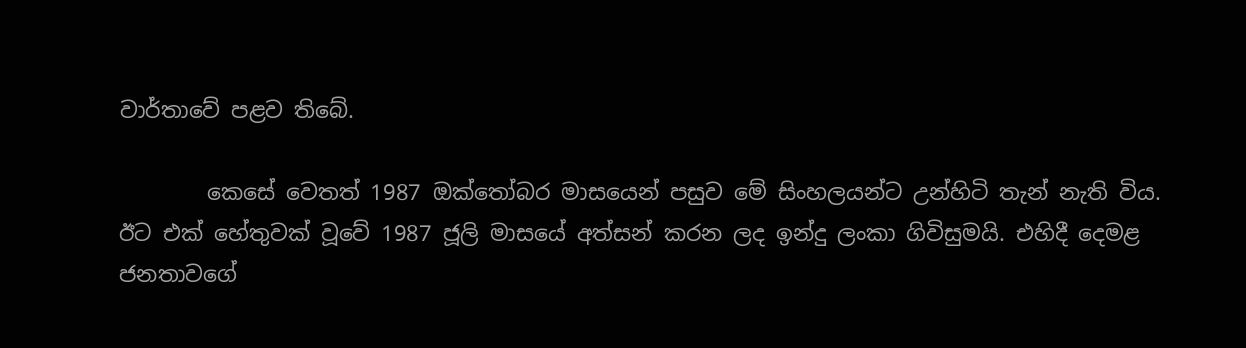වාර්තාවේ පළව තිබේ.

        කෙසේ වෙතත් 1987 ඔක්තෝබර මාසයෙන් පසුව මේ සිංහලයන්ට උන්හිටි තැන් නැති විය. ඊට එක් හේතුවක් වූවේ 1987 ජූලි මාසයේ අත්සන් කරන ලද ඉන්දු ලංකා ගිවිසුමයි. එහිදී දෙමළ ජනතාවගේ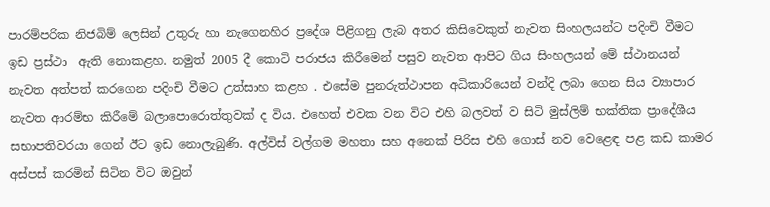පාරම්පරික නිජබිම් ලෙසින් උතුරු හා නැගෙනහිර ප්‍රදේශ පිළිගනු ලැබ අතර කිසිවෙකුත් නැවත සිංහලයන්ට පදිංචි වීමට ඉඩ ප්‍රස්ථා  ඇති නොකළහ. නමුත් 2005 දී කොටි පරාජය කිරීමෙන් පසුව නැවත ආපිට ගිය සිංහලයන් මේ ස්ථානයන් නැවත අත්පත් කරගෙන පදිංචි වීමට උත්සාහ කළහ . එසේම පුනරුත්ථාපන අධිකාරියෙන් වන්දි ලබා ගෙන සිය ව්‍යාපාර නැවත ආරම්භ කිරීමේ බලාපොරොත්තුවක් ද විය. එහෙත් එවක වන විට එහි බලවත් ව සිටි මුස්ලිම් භක්තික ප්‍රාදේශීය සභාපතිවරයා ගෙන් ඊට ඉඩ නොලැබුණි. අල්විස් වල්ගම මහතා සහ අනෙක් පිරිස එහි ගොස් නව වෙළෙඳ පළ කඩ කාමර අස්පස් කරමින් සිටින විට ඔවුන්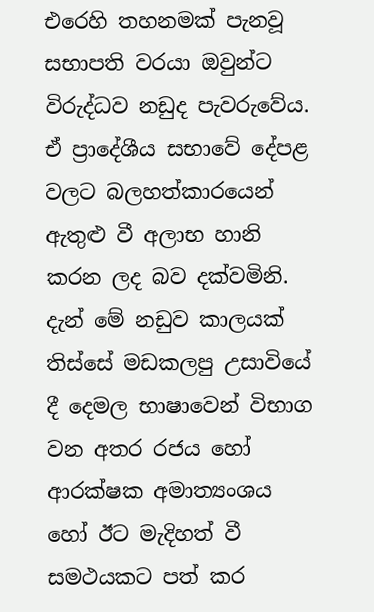එරෙහි තහනමක් පැනවූ සභාපති වරයා ඔවුන්ට විරුද්ධව නඩුද පැවරුවේය. ඒ ප්‍රාදේශීය සභාවේ දේපළ වලට බලහත්කාරයෙන් ඇතුළු වී අලාභ හානි කරන ලද බව දක්වමිනි. දැන් මේ නඩුව කාලයක් තිස්සේ මඩකලපු උසාවියේ දී දෙමල භාෂාවෙන් විභාග වන අතර රජය හෝ ආරක්ෂක අමාත්‍යංශය හෝ ඊට මැදිහත් වී සමථයකට පත් කර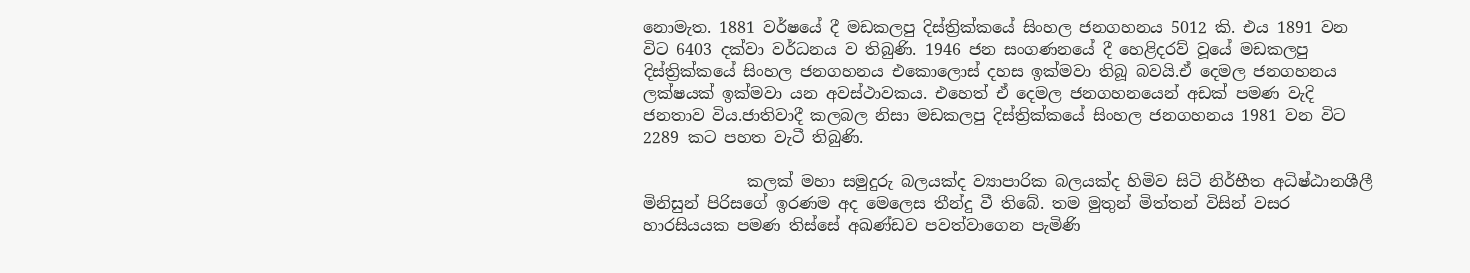නොමැත. 1881 වර්ෂයේ දී මඩකලපු දිස්ත්‍රික්කයේ සිංහල ජනගහනය 5012 කි. එය 1891 වන විට 6403 දක්වා වර්ධනය ව තිබුණි. 1946 ජන සංගණනයේ දී හෙළිදරව් වූයේ මඩකලපු දිස්ත්‍රික්කයේ සිංහල ජනගහනය එකොලොස් දහස ඉක්මවා තිබූ බවයි.ඒ දෙමල ජනගහනය ලක්ෂයක් ඉක්මවා යන අවස්ථාවකය. එහෙත් ඒ දෙමල ජනගහනයෙන් අඩක් පමණ වැදි ජනතාව විය.ජාතිවාදී කලබල නිසා මඩකලපු දිස්ත්‍රික්කයේ සිංහල ජනගහනය 1981 වන විට 2289 කට පහත වැටී තිබුණි.

             කලක් මහා සමුදුරු බලයක්ද ව්‍යාපාරික බලයක්ද හිමිව සිටි නිර්භීත අධිෂ්ඨානශීලී මිනිසුන් පිරිසගේ ඉරණම අද මෙලෙස තීන්දු වී තිබේ. තම මුතුන් මිත්තන් විසින් වසර හාරසියයක පමණ තිස්සේ අඛණ්ඩව පවත්වාගෙන පැමිණි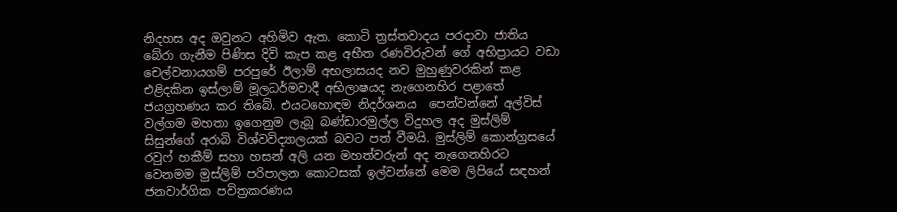නිදහස අද ඔවුනට අහිමිව ඇත. කොටි ත්‍රස්තවාදය පරදාවා ජාතිය බේරා ගැනීම පිණිස දිවි කැප කළ අභීත රණවිරුවන් ගේ අභිප්‍රායට වඩා චෙල්වනායගම් පරපුරේ ඊලාම් අභලාසයද නව මුහුණුවරකින් කළ එළිදකින ඉස්ලාම් මූලධර්මවාදී අභිලාෂයද නැගෙනහිර පළාතේ ජයග්‍රහණය කර තිබේ. එයටහොඳම නිදර්ශනය  පෙන්වන්නේ අල්විස් වල්ගම මහතා ඉගෙනුම ලැබූ බණ්ඩාරමුල්ල විදුහල අද මුස්ලිම් සිසුන්ගේ අරාබි විශ්වවිද්‍යාලයක් බවට පත් වීමයි. මුස්ලිම් කොන්ග්‍රසයේ රවුෆ් හකීම් සහා හසන් අලි යන මහත්වරුන් අද නැගෙනහිරට වෙනමම මුස්ලිම් පරිපාලන කොටසක් ඉල්වන්නේ මෙම ලිපියේ සඳහන් ජනවාර්ගික පවිත්‍රකරණය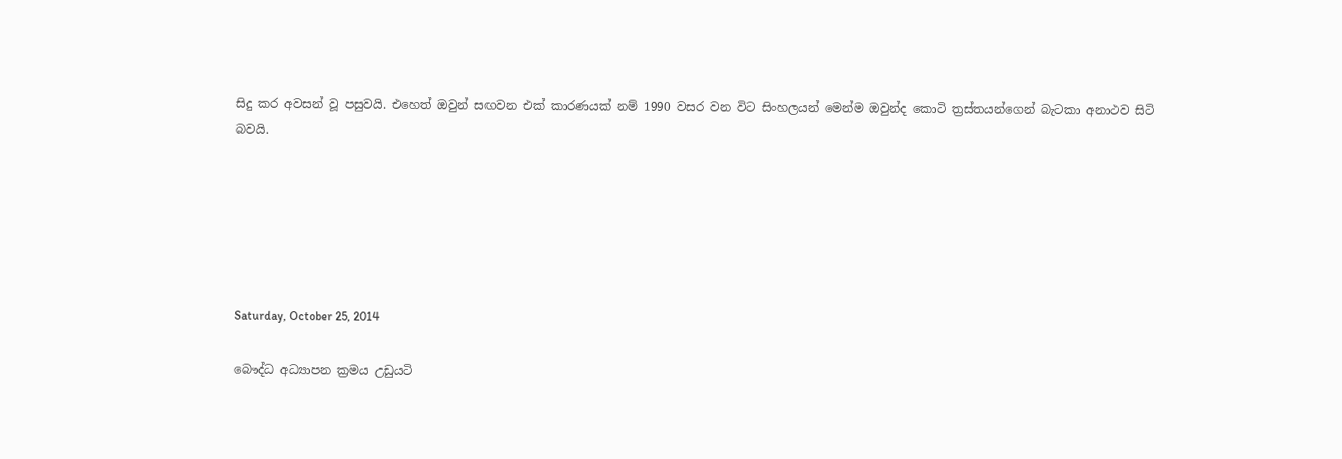සිදු කර අවසන් වූ පසුවයි. එහෙත් ඔවුන් සඟවන එක් කාරණයක් නම් 1990 වසර වන විට සිංහලයන් මෙන්ම ඔවුන්ද කොටි ත්‍රස්තයන්ගෙන් බැටකා අනාථව සිටි බවයි.






Saturday, October 25, 2014

බෞද්ධ අධ්‍යාපන ක්‍රමය උඩුයටි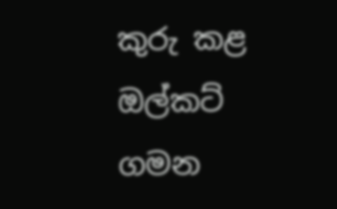කුරු කළ ඔල්කට් ගමන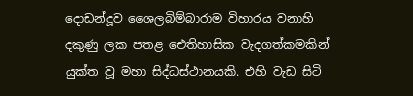දොඩන්දූව ශෛලබිම්බාරාම විහාරය වනාහි දකුණු ලක පතළ ඓතිහාසික වැදගත්කමකින් යුක්ත වූ මහා සිද්ධස්ථානයකි. එහි වැඩ සිටි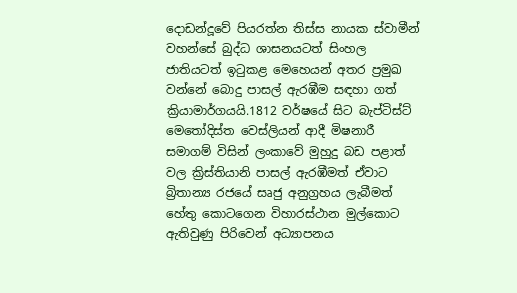දොඩන්දූවේ පියරත්න තිස්ස නායක ස්වාමීන් වහන්සේ බුද්ධ ශාසනයටත් සිංහල ජාතියටත් ඉටුකළ මෙහෙයන් අතර ප්‍රමුඛ වන්නේ බොදු පාසල් ඇරඹීම සඳහා ගත් ක්‍රියාමාර්ගයයි.1812 වර්ෂයේ සිට බැප්ටිස්ට් මෙතෝදිස්ත වෙස්ලියන් ආදී මිෂනාරී සමාගම් විසින් ලංකාවේ මුහුදු බඩ පළාත් වල ක්‍රිස්තියානි පාසල් ඇරඹීමත් ඒවාට බ්‍රිතාන්‍ය රජයේ සෘජු අනුග්‍රහය ලැබීමත් හේතු කොටගෙන විහාරස්ථාන මුල්කොට ඇතිවුණු පිරිවෙන් අධ්‍යාපනය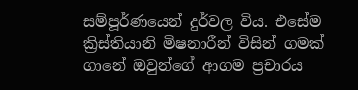සම්පූර්ණයෙන් දුර්වල විය. එසේම  ක්‍රිස්තියානි මිෂනාරීන් විසින් ගමක් ගානේ ඔවුන්ගේ ආගම ප්‍රචාරය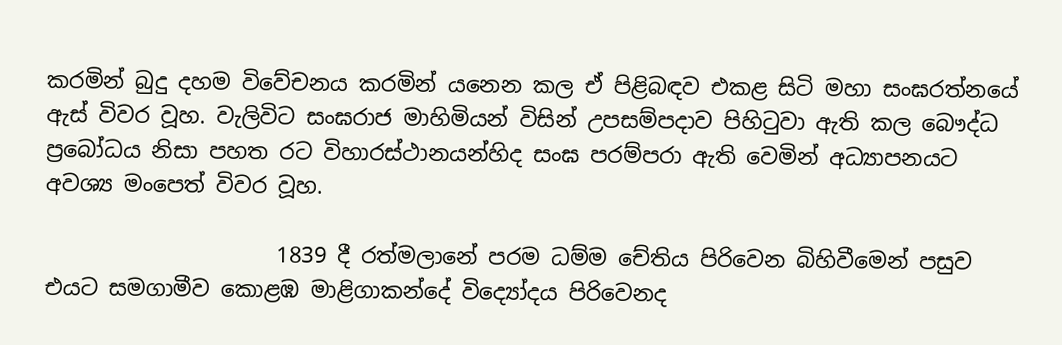කරමින් බුදු දහම විවේචනය කරමින් යනෙන කල ඒ පිළිබඳව එකළ සිටි මහා සංඝරත්නයේ ඇස් විවර වූහ. වැලිවිට සංඝරාජ මාහිමියන් විසින් උපසම්පදාව පිහිටුවා ඇති කල බෞද්ධ ප්‍රබෝධය නිසා පහත රට විහාරස්ථානයන්හිද සංඝ පරම්පරා ඇති වෙමින් අධ්‍යාපනයට අවශ්‍ය මංපෙත් විවර වූහ.

                     1839 දී රත්මලානේ පරම ධම්ම චේතිය පිරිවෙන බිහිවීමෙන් පසුව එයට සමගාමීව කොළඹ මාළිගාකන්දේ විද්‍යෝදය පිරිවෙනද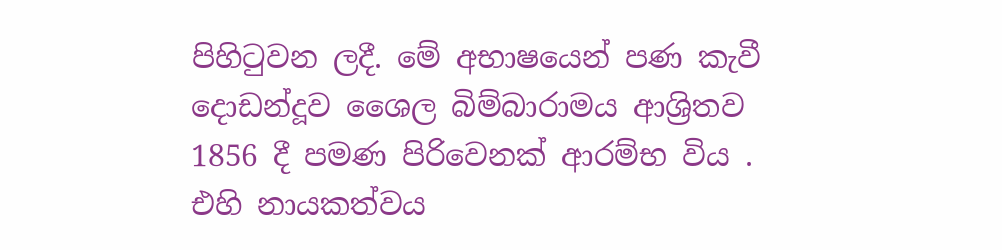පිහිටුවන ලදී. මේ අභාෂයෙන් පණ කැවී දොඩන්දූව ශෛල බිම්බාරාමය ආශ්‍රිතව 1856 දී පමණ පිරිවෙනක් ආරම්භ විය . එහි නායකත්වය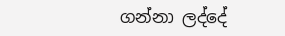ගන්නා ලද්දේ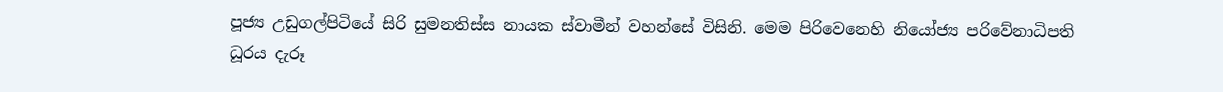පූජ්‍ය උඩුගල්පිටියේ සිරි සුමනතිස්ස නායක ස්වාමීන් වහන්සේ විසිනි. මෙම පිරිවෙනෙහි නියෝජ්‍ය පරිවේනාධිපති ධූරය දැරූ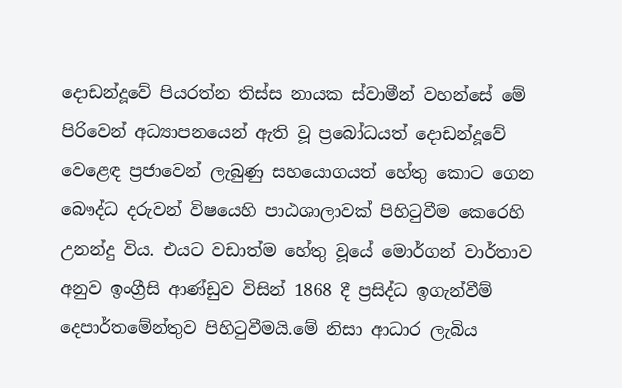දොඩන්දූවේ පියරත්න තිස්ස නායක ස්වාමීන් වහන්සේ මේ පිරිවෙන් අධ්‍යාපනයෙන් ඇති වූ ප්‍රබෝධයත් දොඩන්දූවේ වෙළෙඳ ප්‍රජාවෙන් ලැබුණු සහයොගයත් හේතු කොට ගෙන බෞද්ධ දරුවන් විෂයෙහි පාඨශාලාවක් පිහිටුවීම කෙරෙහි උනන්දු විය. එයට වඩාත්ම හේතු වූයේ මොර්ගන් වාර්තාව අනුව ඉංග්‍රීසි ආණ්ඩුව විසින් 1868 දී ප්‍රසිද්ධ ඉගැන්වීම් දෙපාර්තමේන්තුව පිහිටුවීමයි.මේ නිසා ආධාර ලැබිය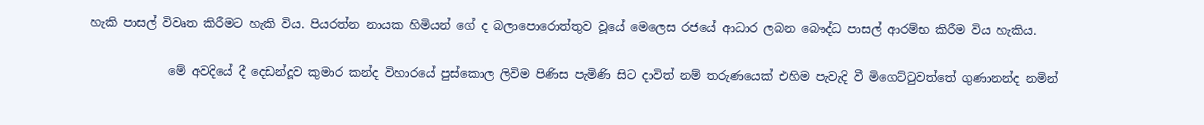හැකි පාසල් විවෘත කිරීමට හැකි විය. පියරත්න නායක හිමියන් ගේ ද බලාපොරොත්තුව වූයේ මෙලෙස රජයේ ආධාර ලබන බෞද්ධ පාසල් ආරම්භ කිරීම විය හැකිය.

             මේ අවදියේ දී දෙඩන්දූව කුමාර කන්ද විහාරයේ පුස්කොල ලිවිම පිණිස පැමිණි සිට දාවිත් නම් තරුණයෙක් එහිම පැවැදි වී මිගෙට්ටුවත්තේ ගුණානන්ද නමින්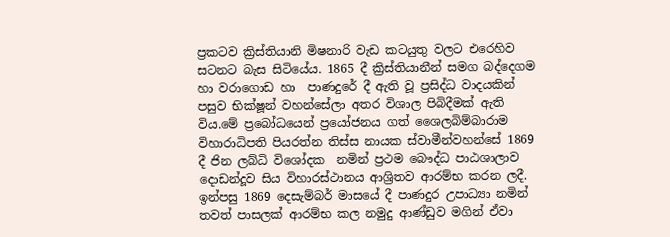ප්‍රකටව ක්‍රිස්තියානි මිෂනාරි වැඩ කටයුතු වලට එරෙහිව සටනට බැස සිටියේය. 1865 දී ක්‍රිස්තියානීන් සමග බද්දෙගම හා වරාගොඩ හා  පාණදුරේ දී ඇති වූ ප්‍රසිද්ධ වාදයකින් පසුව භික්ෂූන් වහන්සේලා අතර විශාල පිබිදීමක් ඇති විය.මේ ප්‍රබෝධයෙන් ප්‍රයෝජනය ගත් ශෛලබිම්බාරාම විහාරාධිපති පියරත්න තිස්ස නායක ස්වාමීන්වහන්සේ 1869 දී ජින ලබ්ධි විශෝදක  නමින් ප්‍රථම බෞද්ධ පාඨශාලාව  දොඩන්දූව සිය විහාරස්ථානය ආශ්‍රිතව ආරම්භ කරන ලදී. ඉන්පසු 1869 දෙසැම්බර් මාසයේ දී පාණදුර උපාධ්‍යා නමින් තවත් පාසලක් ආරම්භ කල නමුදු ආණ්ඩුව මගින් ඒවා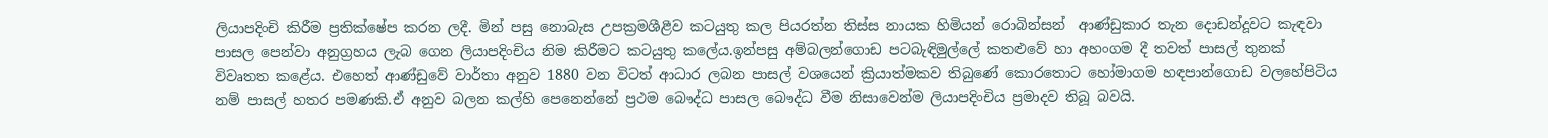ලියාපදිංචි කිරීම ප්‍රතික්ෂේප කරන ලදී. මින් පසු නොබැස උපක්‍රමශීළීව කටයුතු කල පියරත්න තිස්ස නායක හිමියන් රොබින්සන්  ආණ්ඩුකාර තැන දොඩන්දූවට කැඳවා පාසල පෙන්වා අනුග්‍රහය ලැබ ගෙන ලියාපදිංචිය නිම කිරීමට කටයුතු කලේය.ඉන්පසු අම්බලන්ගොඩ පටබැඳිමුල්ලේ කතළුවේ හා අහංගම දී තවත් පාසල් තුනක් විවෘතත කළේය. එහෙත් ආණ්ඩුවේ වාර්තා අනුව 1880 වන විටත් ආධාර ලබන පාසල් වශයෙන් ක්‍රියාත්මකව තිබුණේ කොරතොට හෝමාගම හඳපාන්ගොඩ වලහේපිටිය නම් පාසල් හතර පමණකි.ඒ අනුව බලන කල්හි පෙනෙන්නේ ප්‍රථම බෞද්ධ පාසල බෞද්ධ වීම නිසාවෙන්ම ලියාපදිංචිය ප්‍රමාදව තිබූ බවයි.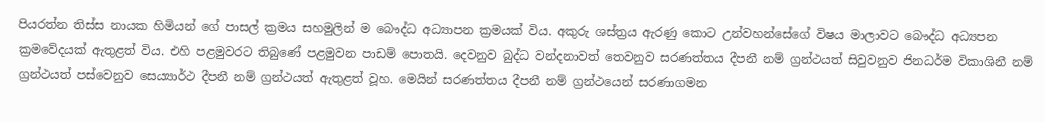පියරත්න තිස්ස නායක හිමියන් ගේ පාසල් ක්‍රමය සහමුලින් ම බෞද්ධ අධ්‍යාපන ක්‍රමයක් විය. අකුරු ශස්ත්‍රය ඇරණු කොට උන්වහන්සේගේ විෂය මාලාවට බෞද්ධ අධ්‍යපන ක්‍රමවේදයක් ඇතුළත් විය. එහි පළමුවරට තිබුණේ පළමුවන පාඩම් පොතයි. දෙවනුව බුද්ධ වන්දනාවත් තෙවනුව සරණත්තය දීපනී නම් ග්‍රන්ථයත් සිවුවනුව ජිනධර්ම විකාශිනී නම් ග්‍රන්ථයත් පස්වෙනුව සෙය්‍යාර්ථ දීපනී නම් ග්‍රන්ථයත් ඇතුළත් වූහ. මෙයින් සරණත්තය දීපනී නම් ග්‍රන්ථයෙන් සරණාගමන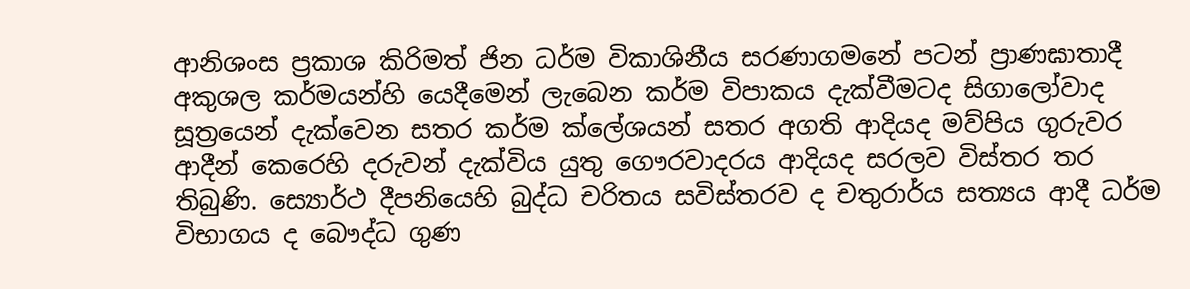ආනිශංස ප්‍රකාශ කිරිමත් ජින ධර්ම විකාශිනීය සරණාගමනේ පටන් ප්‍රාණඝාතාදී අකුශල කර්මයන්හි යෙදීමෙන් ලැබෙන කර්ම විපාකය දැක්වීමටද සිගාලෝවාද සූත්‍රයෙන් දැක්වෙන සතර කර්ම ක්ලේශයන් සතර අගති ආදියද මව්පිය ගුරුවර ආදීන් කෙරෙහි දරුවන් දැක්විය යුතු ගෞරවාදරය ආදියද සරලව විස්තර තර තිබුණි. ස්‍යොර්ථ දීපනියෙහි බුද්ධ චරිතය සවිස්තරව ද චතුරාර්ය සත්‍යය ආදී ධර්ම විභාගය ද බෞද්ධ ගුණ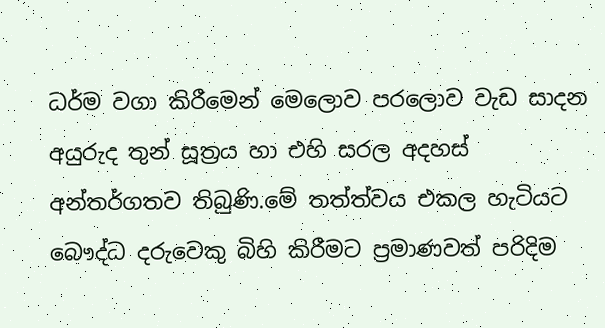ධර්ම වගා කිරීමෙන් මෙලොව පරලොව වැඩ සාදන අයුරුද තුන් සූත්‍රය හා එහි සරල අදහස් අන්තර්ගතව තිබුණි.මේ තත්ත්වය එකල හැටියට බෞද්ධ දරුවෙකු බිහි කිරීමට ප්‍රමාණවත් පරිදිම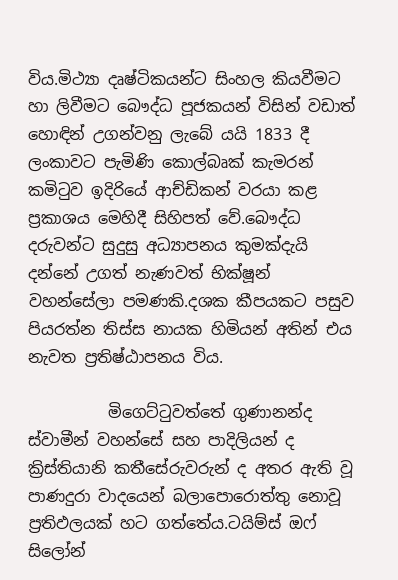විය.මිථ්‍යා දෘෂ්ටිකයන්ට සිංහල කියවීමට හා ලිවීමට බෞද්ධ පූජකයන් විසින් වඩාත් හොඳින් උගන්වනු ලැබේ යයි 1833 දී ලංකාවට පැමිණි කොල්බෘක් කැමරන් කමිටුව ඉදිරියේ ආච්ඩිකන් වරයා කළ ප්‍රකාශය මෙහිදී සිහිපත් වේ.බෞද්ධ දරුවන්ට සුදුසු අධ්‍යාපනය කුමක්දැයි දන්නේ උගත් නැණවත් භික්ෂූන් වහන්සේලා පමණකි.දශක කීපයකට පසුව පියරත්න තිස්ස නායක හිමියන් අතින් එය නැවත ප්‍රතිෂ්ඨාපනය විය.

          මිගෙට්ටුවත්තේ ගුණානන්ද ස්වාමීන් වහන්සේ සහ පාදිලියන් ද ක්‍රිස්තියානි කතීසේරුවරුන් ද අතර ඇති වූ පාණදුරා වාදයෙන් බලාපොරොත්තු නොවූ ප්‍රතිඵලයක් හට ගත්තේය.ටයිම්ස් ඔෆ් සිලෝන්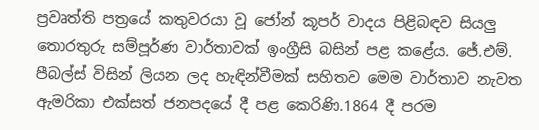ප්‍රවෘත්ති පත්‍රයේ කතුවරයා වූ ජෝන් කූපර් වාදය පිළිබඳව සියලු තොරතුරු සම්පූර්ණ වාර්තාවක් ඉංග්‍රීසි බසින් පළ කළේය. ජේ.එම්. පීබල්ස් විසින් ලියන ලද හැඳින්වීමක් සහිතව මෙම වාර්තාව නැවත ඇමරිකා එක්සත් ජනපදයේ දී පළ කෙරිණි.1864 දී පරම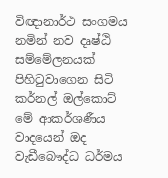විඥානාර්ථ සංගමය නමින් නව දෘෂ්ඨි සම්මේලනයක් පිහිටුවාගෙන සිටි කර්නල් ඔල්කොට් මේ ආකර්ශණීය වාදයෙන් ඔද වැඩීබෞද්ධ ධර්මය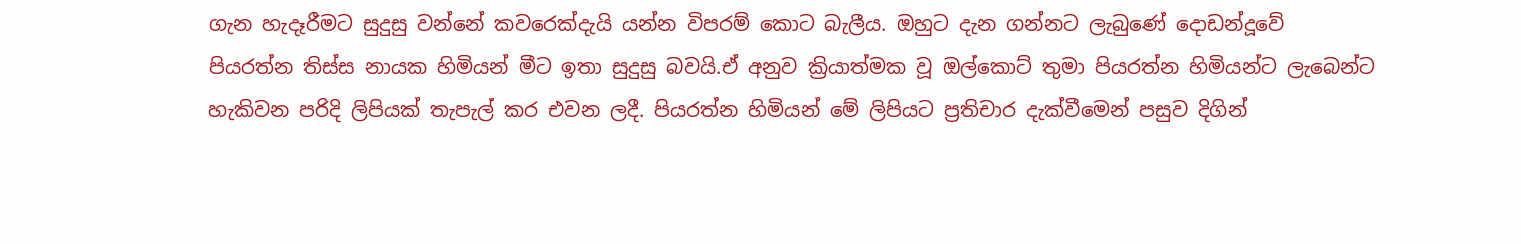ගැන හැදෑරීමට සුදුසු වන්නේ කවරෙක්දැයි යන්න විපරම් කොට බැලීය. ඔහුට දැන ගන්නට ලැබුණේ දොඩන්දූවේ පියරත්න තිස්ස නායක හිමියන් මීට ඉතා සුදුසු බවයි.ඒ අනුව ක්‍රියාත්මක වූ ඔල්කොට් තුමා පියරත්න හිමියන්ට ලැබෙන්ට හැකිවන පරිදි ලිපියක් තැපැල් කර එවන ලදී. පියරත්න හිමියන් මේ ලිපියට ප්‍රතිචාර දැක්වීමෙන් පසුව දිගින්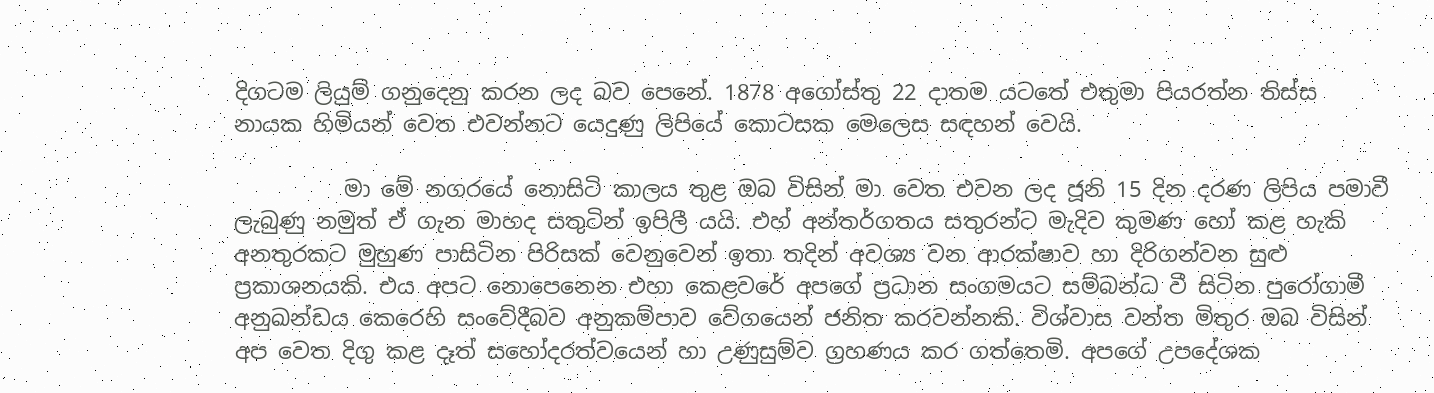දිගටම ලියුම් ගනුදෙනු කරන ලද බව පෙනේ. 1878 අගෝස්තු 22 දාතම යටතේ එතුමා පියරත්න තිස්ස නායක හිමියන් වෙත එවන්නට යෙදුණු ලිපියේ කොටසක මෙලෙස සඳහන් වෙයි.

          මා මේ නගරයේ නොසිටි කාලය තුළ ඔබ විසින් මා වෙත එවන ලද ජූනි 15 දින දරණ ලිපිය පමාවී ලැබුණු නමුත් ඒ ගැන මාහද සතුටින් ඉපිලී යයි. එහ් අන්තර්ගතය සතුරන්ට මැදිව කුමණ හෝ කළ හැකි අනතුරකට මුහුණ පාසිටින පිරිසක් වෙනුවෙන් ඉතා තදින් අවශ්‍ය වන ආරක්ෂාව හා දිරිගන්වන සුළු ප්‍රකාශනයකි. එය අපට නොපෙනෙන එහා කෙළවරේ අපගේ ප්‍රධාන සංගමයට සම්බන්ධ වී සිටින පුරෝගාමී අනුඛන්ඩය කෙරෙහි සංවේදීබව අනුකම්පාව වේගයෙන් ජනිත කරවන්නකි. විශ්වාස වන්ත මිතුර ඔබ විසින් අප වෙත දිගු කළ දෑත් සහෝදරත්වයෙන් හා උණුසුම්ව ග්‍රහණය කර ගත්තෙමි. අපගේ උපදේශක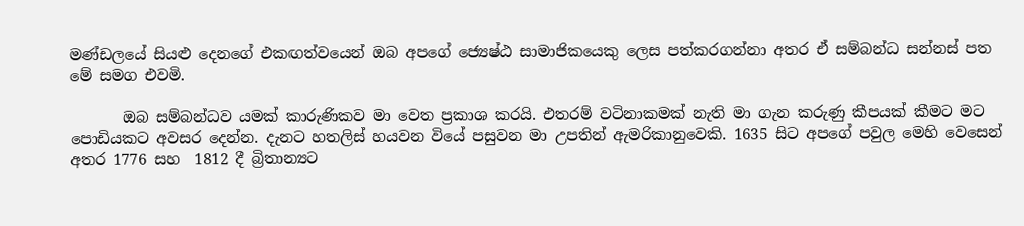මණ්ඩලයේ සියළු දෙනගේ එකඟත්වයෙන් ඔබ අපගේ ජ්‍යෙෂ්ඨ සාමාජිකයෙකු ලෙස පත්කරගන්නා අතර ඒ සම්බන්ධ සන්නස් පත මේ සමග එවමි.

       ඔබ සම්බන්ධව යමක් කාරුණිකව මා වෙත ප්‍රකාශ කරයි. එතරම් වටිනාකමක් නැති මා ගැන කරුණු කීපයක් කීමට මට පොඩියකට අවසර දෙන්න. දැනට හතලිස් හයවන වියේ පසුවන මා උපතින් ඇමරිකානුවෙකි. 1635 සිට අපගේ පවුල මෙහි වෙසෙන් අතර 1776 සහ  1812 දී බ්‍රිතාන්‍යට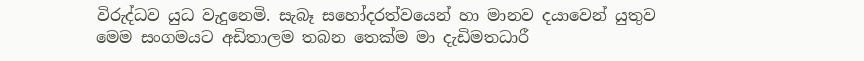විරුද්ධව යුධ වැදුනෙමි. සැබෑ සහෝදරත්වයෙන් හා මානව දයාවෙන් යුතුව මෙම සංගමයට අඩිතාලම තබන තෙක්ම මා දැඩිමතධාරී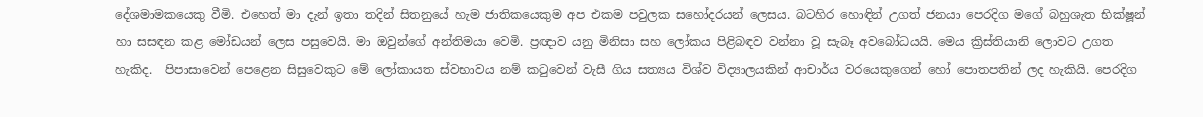දේශමාමකයෙකු වීමි. එහෙත් මා දැන් ඉතා තදින් සිතනුයේ හැම ජාතිකයෙකුම අප එකම පවුලක සහෝදරයන් ලෙසය. බටහිර හොඳින් උගත් ජනයා පෙරදිග මගේ බහුශැත භික්ෂූන් හා සසඳන කළ මෝඩයන් ලෙස පසුවෙයි. මා ඔවුන්ගේ අන්තිමයා වෙමි. ප්‍රඥාව යනු මිනිසා සහ ලෝකය පිළිබඳව වන්නා වූ සැබෑ අවබෝධයයි. මෙය ක්‍රිස්තියානි ලොවට උගත හැකිද.  පිපාසාවෙන් පෙළෙන සිසුවෙකුට මේ ලෝකායත ස්වභාවය නම් කටුවෙන් වැසී ගිය සත්‍යය විශ්ව විද්‍යාලයකින් ආචාර්ය වරයෙකුගෙන් හෝ පොතපතින් ලද හැකියි. පෙරදිග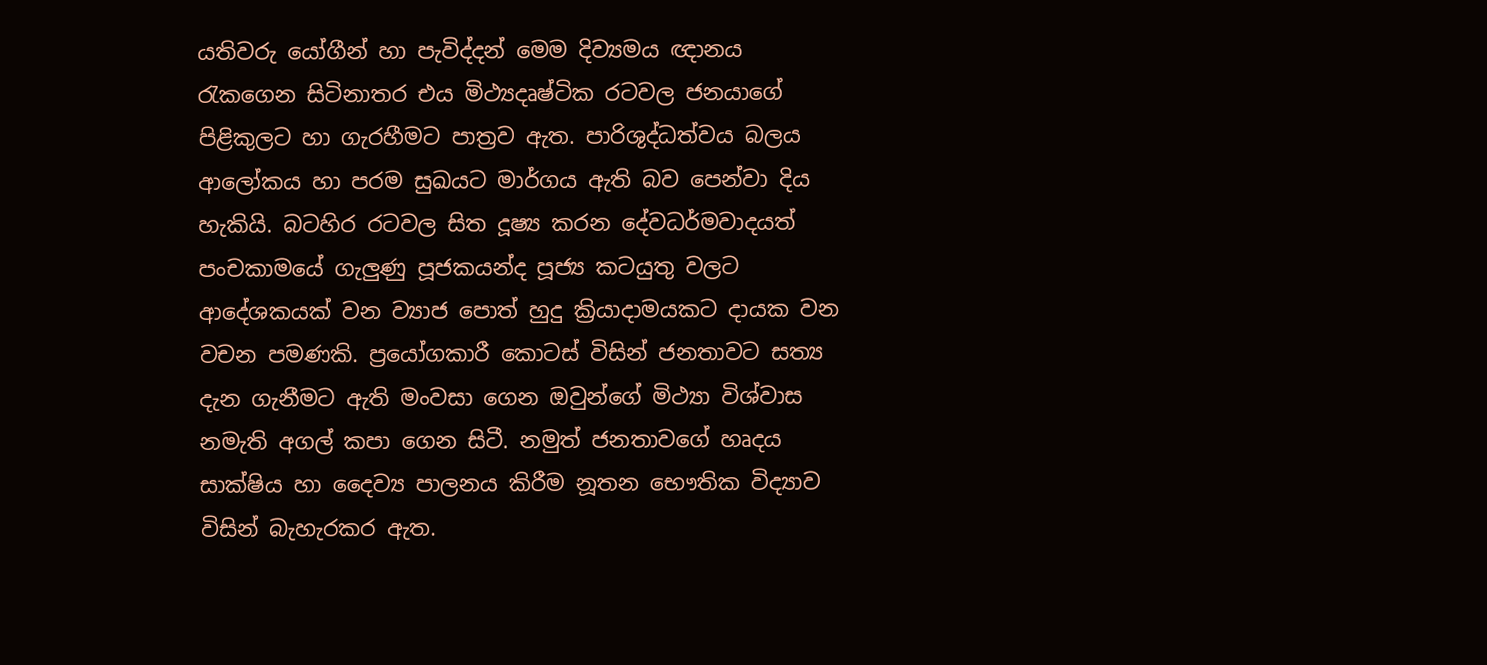යතිවරු යෝගීන් හා පැවිද්දන් මෙම දිව්‍යමය ඥානය රැකගෙන සිටිනාතර එය මිථ්‍යදෘෂ්ටික රටවල ජනයාගේ පිළිකුලට හා ගැරහීමට පාත්‍රව ඇත. පාරිශුද්ධත්වය බලය ආලෝකය හා පරම සුඛයට මාර්ගය ඇති බව පෙන්වා දිය හැකියි. බටහිර රටවල සිත දූෂ්‍ය කරන දේවධර්මවාදයත් පංචකාමයේ ගැලුණු පූජකයන්ද පූජ්‍ය කටයුතු වලට ආදේශකයක් වන ව්‍යාජ පොත් හුදු ක්‍රියාදාමයකට දායක වන වචන පමණකි. ප්‍රයෝගකාරී කොටස් විසින් ජනතාවට සත්‍ය දැන ගැනීමට ඇති මංවසා ගෙන ඔවුන්ගේ මිථ්‍යා විශ්වාස නමැති අගල් කපා ගෙන සිටී. නමුත් ජනතාවගේ හෘදය සාක්ෂිය හා දෛව්‍ය පාලනය කිරීම නූතන භෞතික විද්‍යාව විසින් බැහැරකර ඇත.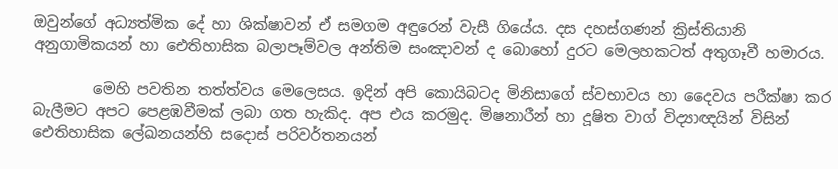ඔවුන්ගේ අධ්‍යත්මික දේ හා ශික්ෂාවන් ඒ සමගම අඳුරෙන් වැසී ගියේය. දස දහස්ගණන් ක්‍රිස්තියානි අනුගාමිකයන් හා ඓතිහාසික බලාපෑම්වල අන්තිම සංඤාවන් ද බොහෝ දුරට මෙලහකටත් අතුගෑවී හමාරය.

        මෙහි පවතින තත්ත්වය මෙලෙසය. ඉදින් අපි කොයිබටද මිනිසාගේ ස්වභාවය හා දෛවය පරීක්ෂා කර බැලීමට අපට පෙළඹවීමක් ලබා ගත හැකිද. අප එය කරමුද. මිෂනාරීන් හා දූෂිත වාග් විද්‍යාඥයින් විසින් ඓතිහාසික ලේඛනයන්හි සදොස් පරිවර්තනයන්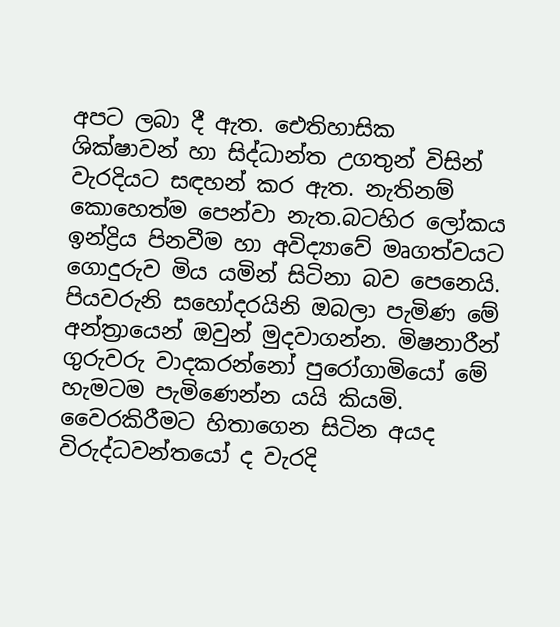අපට ලබා දී ඇත. ඓතිහාසික ශික්ෂාවන් හා සිද්ධාන්ත උගතුන් විසින් වැරදියට සඳහන් කර ඇත. නැතිනම් කොහෙත්ම පෙන්වා නැත.බටහිර ලෝකය ඉන්ද්‍රිය පිනවීම හා අවිද්‍යාවේ මෘගත්වයට ගොදුරුව මිය යමින් සිටිනා බව පෙනෙයි. පියවරුනි සහෝදරයිනි ඔබලා පැමිණ මේ අන්ත්‍රායෙන් ඔවුන් මුදවාගන්න. මිෂනාරීන් ගුරුවරු වාදකරන්නෝ පුරෝගාමියෝ මේ හැමටම පැමිණෙන්න යයි කියමි. වෛරකිරීමට හිතාගෙන සිටින අයද විරුද්ධවන්තයෝ ද වැරදි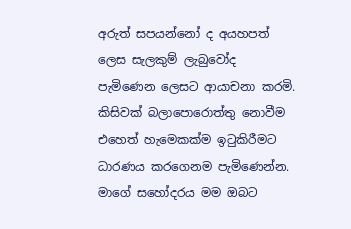අරුත් සපයන්නෝ ද අයහපත් ලෙස සැලකුම් ලැබුවෝද පැමිණෙන ලෙසට ආයාචනා කරමි. කිසිවක් බලාපොරොත්තු නොවීම එහෙත් හැමෙකක්ම ඉටුකිරීමට ධාරණය කරගෙනම පැමිණෙන්න. මාගේ සහෝදරය මම ඔබට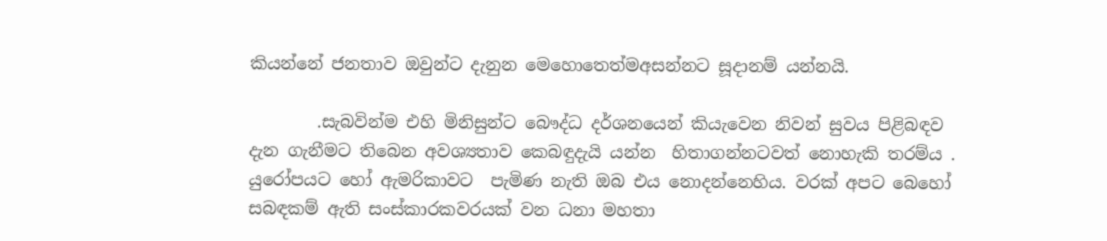කියන්නේ ජනතාව ඔවුන්ට දැනුන මෙහොතෙත්මඅසන්නට සූදානම් යන්නයි.

        .සැබවින්ම එහි මිනිසුන්ට බෞද්ධ දර්ශනයෙන් කියැවෙන නිවන් සුවය පිළිබඳව දැන ගැනීමට තිබෙන අවශ්‍යතාව කෙබඳුදැයි යන්න  හිතාගන්නටවත් නොහැකි තරම්ය . යුරෝපයට හෝ ඇමරිකාවට  පැමිණ නැති ඔබ එය නොදන්නෙහිය. වරක් අපට බෙහෝ සබඳකම් ඇති සංස්කාරකවරයක් වන ධනා මහතා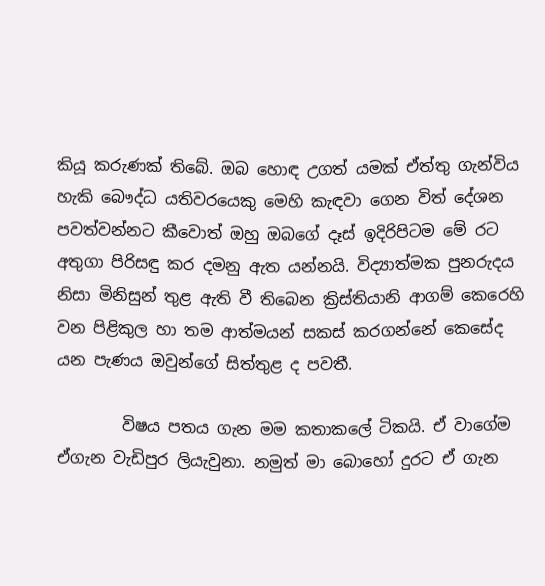කියූ කරුණක් තිබේ. ඔබ හොඳ උගත් යමක් ඒත්තු ගැන්විය හැකි බෞද්ධ යතිවරයෙකු මෙහි කැඳවා ගෙන විත් දේශන පවත්වන්නට කීවොත් ඔහු ඔබගේ දෑස් ඉදිරිපිටම මේ රට අතුගා පිරිසඳු කර දමනු ඇත යන්නයි. විද්‍යාත්මක පුනරුදය නිසා මිනිසුන් තුළ ඇති වී තිබෙන ක්‍රිස්තියානි ආගම් කෙරෙහි වන පිළිකුල හා තම ආත්මයන් සකස් කරගන්නේ කෙසේද යන පැණය ඔවුන්ගේ සිත්තුළ ද පවතී.

        විෂය පතය ගැන මම කතාකලේ ටිකයි. ඒ වාගේම ඒගැන වැඩිපුර ලියැවුනා. නමුත් මා බොහෝ දුරට ඒ ගැන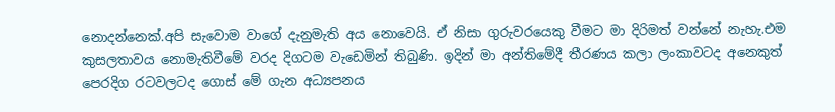නොදන්නෙක්.අපි සැවොම වාගේ දැනුමැති අය නොවෙයි. ඒ නිසා ගුරුවරයෙකු වීමට මා දිරිමත් වන්නේ නැහැ.එම කුසලතාවය නොමැතිවීමේ වරද දිගටම වැඩෙමින් තිබුණි. ඉදින් මා අන්තිමේදී තීරණය කලා ලංකාවටද අනෙකුත් පෙරදිග රටවලටද ගොස් මේ ගැන අධ්‍යපනය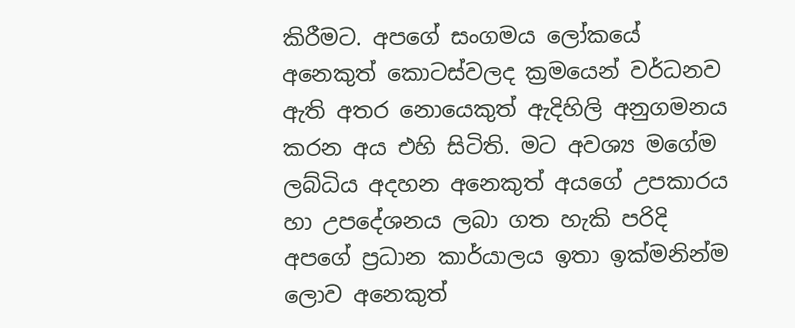කිරීමට. අපගේ සංගමය ලෝකයේ අනෙකුත් කොටස්වලද ක්‍රමයෙන් වර්ධනව ඇති අතර නොයෙකුත් ඇදිහිලි අනුගමනය කරන අය එහි සිටිති. මට අවශ්‍ය මගේම ලබ්ධිය අදහන අනෙකුත් අයගේ උපකාරය හා උපදේශනය ලබා ගත හැකි පරිදි අපගේ ප්‍රධාන කාර්යාලය ඉතා ඉක්මනින්ම ලොව අනෙකුත්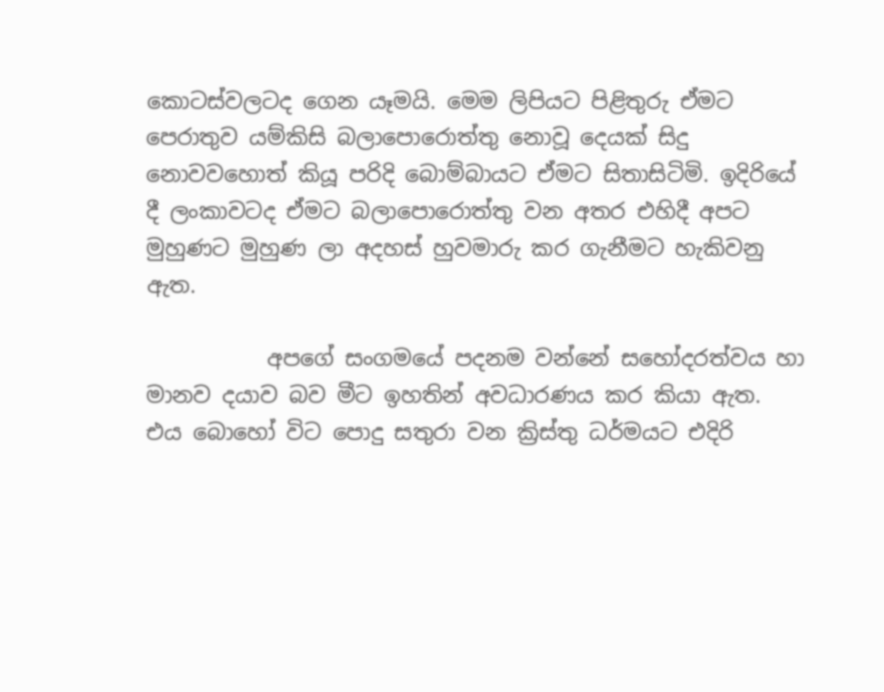කොටස්වලටද ගෙන යෑමයි. මෙම ලිපියට පිළිතුරු ඒමට පෙරාතුව යම්කිසි බලාපොරොත්තු නොවූ දෙයක් සිදු නොවවහොත් කියූ පරිදි බොම්බායට ඒමට සිතාසිටිමි. ඉදිරියේ දී ලංකාවටද ඒමට බලාපොරොත්තු වන අතර එහිදී අපට මුහුණට මුහුණ ලා අදහස් හුවමාරු කර ගැනීමට හැකිවනු ඇත.

           අපගේ සංගමයේ පදනම වන්නේ සහෝදරත්වය හා මානව දයාව බව මීට ඉහතින් අවධාරණය කර කියා ඇත.  එය බොහෝ විට පොදු සතුරා වන ක්‍රිස්තු ධර්මයට එදිරි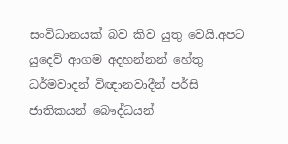සංවිධානයක් බව කිව යුතු වෙයි.අපට යුදෙව් ආගම අදහන්නන් හේතු ධර්මවාදන් විඥානවාදීන් පර්සි ජාතිකයන් බෞද්ධයන්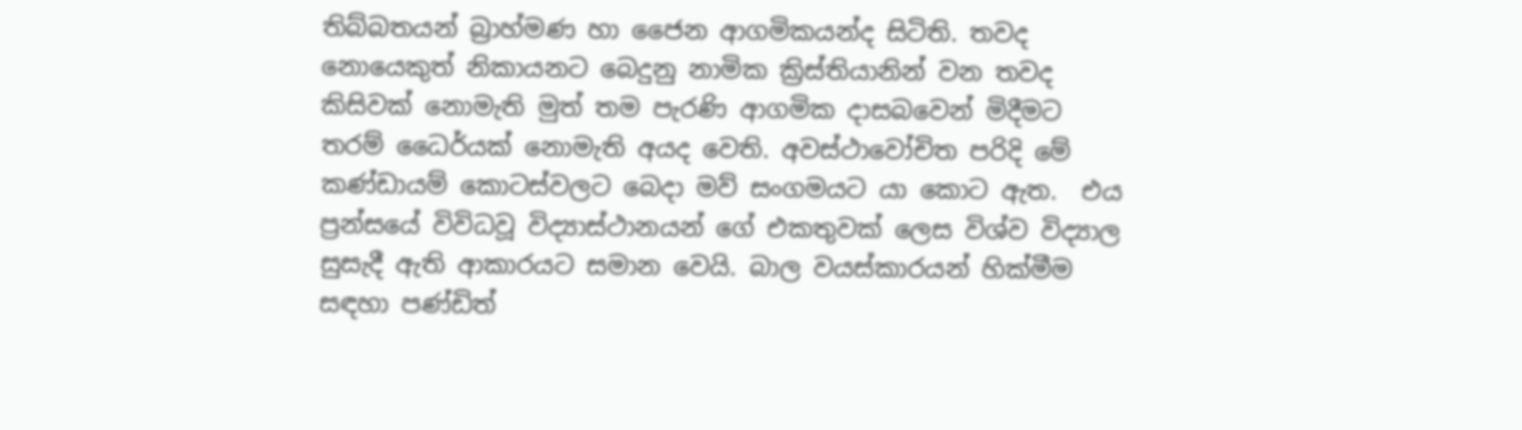තිබ්බතයන් බ්‍රාහ්මණ හා ජෛන ආගමිකයන්ද සිටිති. තවද නොයෙකුත් නිකායනට බෙදුනු නාමික ක්‍රිස්තියානින් වන තවද කිසිවක් නොමැති මුත් තම පැරණි ආගමික දාසබවෙන් මිදීමට තරම් ධෛර්යක් නොමැති අයද වෙති. අවස්ථාවෝචිත පරිදි මේ කණ්ඩායම් කොටස්වලට බෙදා මව් සංගමයට යා කොට ඇත.  එය ප්‍රන්සයේ විවිධවූ විද්‍යාස්ථානයන් ගේ එකතුවක් ලෙස විශ්ව විද්‍යාල සුසැදී ඇති ආකාරයට සමාන වෙයි. බාල වයස්කාරයන් හික්මීම සඳහා පණ්ඩිත්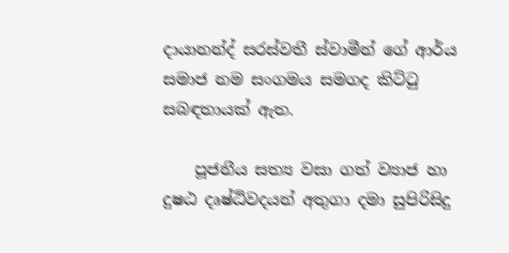දායානන්ද් සරස්වතී ස්වාමීන් ගේ ආර්ය සමාජ නම සංගමය සමගද කිට්ටු  සබඳතායක් ඇත.

    පූජනීය සත්‍ය වසා ගත් ව්‍යාජ හා දුෂඨ දෘෂ්ඨිවදයන් අතුගා දමා සුපිරිසිදු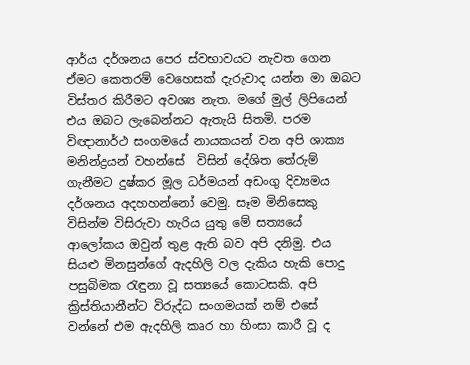ආර්ය දර්ශනය පෙර ස්වභාවයට නැවත ගෙන ඒමට කෙතරම් වෙහෙසක් දැරුවාද යන්න මා ඔබට විස්තර කිරීමට අවශ්‍ය නැත. මගේ මුල් ලිපියෙන් එය ඔබට ලැබෙන්නට ඇතැයි සිතමි. පරම විඥානාර්ථ සංගමයේ නායකයන් වන අපි ශාක්‍ය මනින්ද්‍රයන් වහන්සේ  විසින් දේශිත තේරුම් ගැනීමට දුෂ්කර මූල ධර්මයන් අඩංගු දිව්‍යමය දර්ශනය අදහහන්නෝ වෙමු. සෑම මිනිසෙකු විසින්ම විසිරුවා හැරිය යුතු මේ සත්‍යයේ ආලෝකය ඔවුන් තුළ ඇති බව අපි දනිමු. එය සියළු මිනසුන්ගේ ඇදහිලි වල දැකිය හැකි පොදු පසුබිමක රැඳුනා වූ සත්‍යයේ කොටසකි. අපි ක්‍රිස්තියානීන්ට විරුද්ධ සංගමයක් නම් එසේ වන්නේ එම ඇදහිලි කෘර හා හිංසා කාරී වූ ද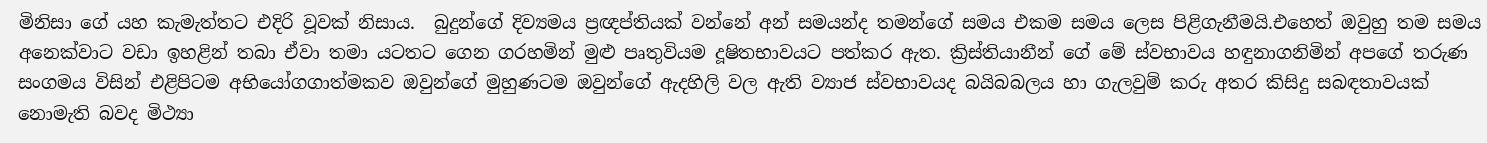මිනිසා ගේ යහ කැමැත්තට එදිරි වූවක් නිසාය.  බුදුන්ගේ දිව්‍යමය ප්‍රඥප්තියක් වන්නේ අන් සමයන්ද තමන්ගේ සමය එකම සමය ලෙස පිළිගැනීමයි.එහෙත් ඔවුහු තම සමය අනෙක්වාට වඩා ඉහළින් තබා ඒවා තමා යටතට ගෙන ගරහමින් මුළු පෘතුවියම දූෂිතභාවයට පත්කර ඇත. ක්‍රිස්තියානීන් ගේ මේ ස්වභාවය හඳුනාගනිමින් අපගේ තරුණ සංගමය විසින් එළිපිටම අභියෝගගාත්මකව ඔවුන්ගේ මුහුණටම ඔවුන්ගේ ඇදහිලි වල ඇති ව්‍යාජ ස්වභාවයද බයිබබලය හා ගැලවුම් කරු අතර කිසිදු සබඳතාවයක් නොමැති බවද මිථ්‍යා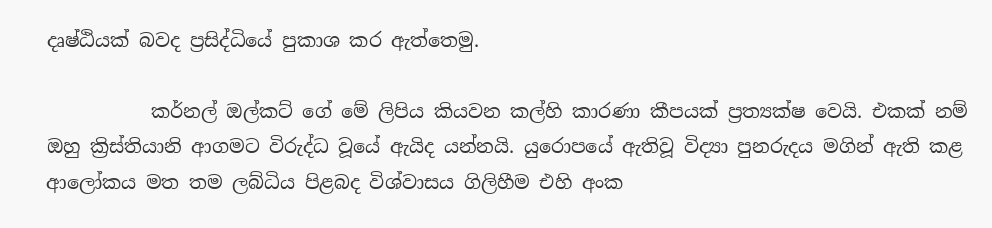දෘෂ්ඨියක් බවද ප්‍රසිද්ධියේ පුකාශ කර ඇත්තෙමු.

           කර්නල් ඔල්කට් ගේ මේ ලිපිය කියවන කල්හි කාරණා කීපයක් ප්‍රත්‍යක්ෂ වෙයි. එකක් නම් ඔහු ක්‍රිස්තියානි ආගමට විරුද්ධ වූයේ ඇයිද යන්නයි. යුරොපයේ ඇතිවූ විද්‍යා පුනරුදය මගින් ඇති කළ ආලෝකය මත තම ලබ්ධිය පිළබද විශ්වාසය ගිලිහීම එහි අංක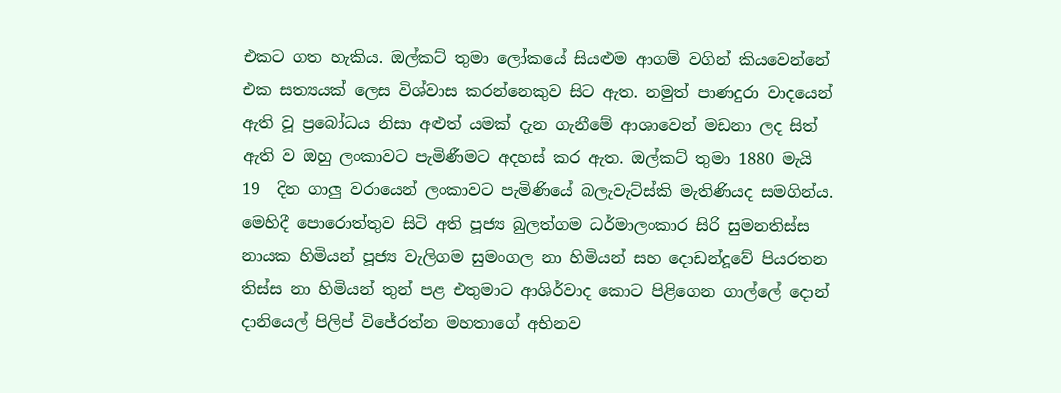එකට ගත හැකිය. ඔල්කට් තුමා ලෝකයේ සියළුම ආගම් වගින් කියවෙන්නේ එක සත්‍යයක් ලෙස විශ්වාස කරන්නෙකුව සිට ඇත. නමුත් පාණදුරා වාදයෙන් ඇති වූ ප්‍රබෝධය නිසා අළුත් යමක් දැන ගැනීමේ ආශාවෙන් මඩනා ලද සිත් ඇති ව ඔහු ලංකාවට පැමිණීමට අදහස් කර ඇත. ඔල්කට් තුමා 1880 මැයි 19  දින ගාලු වරායෙන් ලංකාවට පැමිණියේ බලැවැට්ස්කි මැතිණියද සමගින්ය. මෙහිදී පොරොත්තුව සිටි අති පූජ්‍ය බුලත්ගම ධර්මාලංකාර සිරි සුමනතිස්ස නායක හිමියන් පූජ්‍ය වැලිගම සුමංගල නා හිමියන් සහ දොඩන්දූවේ පියරතන තිස්ස නා හිමියන් තුන් පළ එතුමාට ආශිර්වාද කොට පිළිගෙන ගාල්ලේ දොන් දානියෙල් පිලිප් විජේරත්න මහතාගේ අභිනව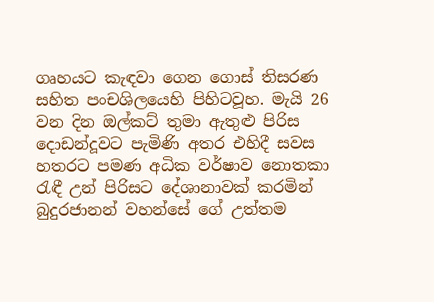ගෘහයට කැඳවා ගෙන ගොස් තිසරණ සහිත පංචශිලයෙහි පිහිටවූහ. මැයි 26 වන දින ඔල්කට් තුමා ඇතුළු පිරිස දොඩන්දූවට පැමිණි අතර එහිදී සවස හතරට පමණ අධික වර්ෂාව නොතකා රැඳී උන් පිරිසට දේශානාවක් කරමින් බුදුරජානන් වහන්සේ ගේ උත්තම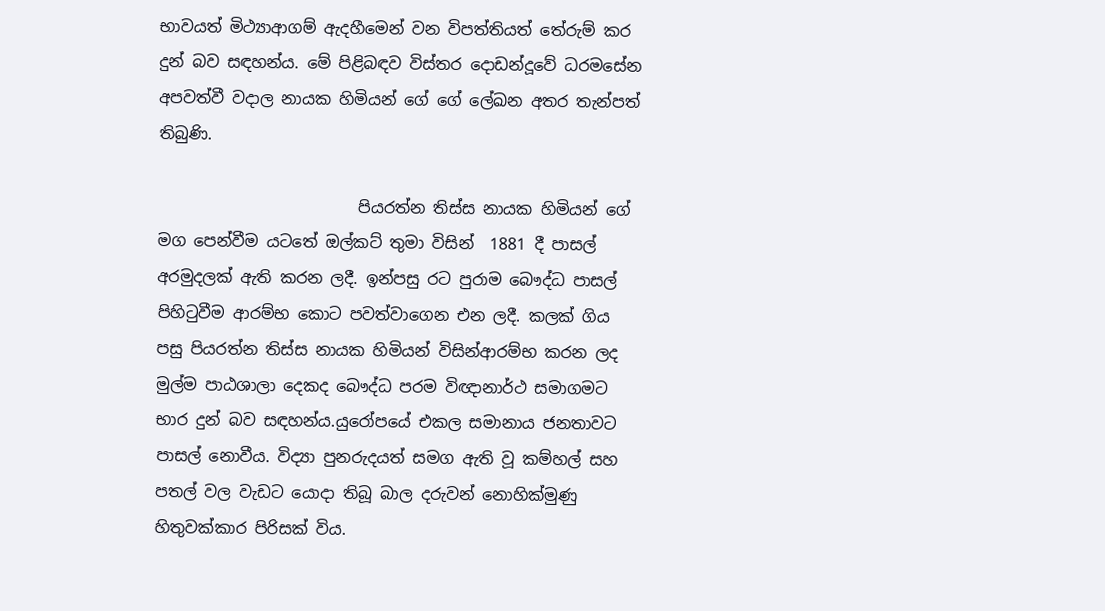භාවයත් මිථ්‍යාආගම් ඇදහීමෙන් වන විපත්තියත් තේරුම් කර දුන් බව සඳහන්ය. මේ පිළිබඳව විස්තර දොඩන්දූවේ ධරමසේන අපවත්වී වදාල නායක හිමියන් ගේ ගේ ලේඛන අතර තැන්පත් තිබුණි.

                         පියරත්න තිස්ස නායක හිමියන් ගේ මග පෙන්වීම යටතේ ඔල්කට් තුමා විසින්  1881 දී පාසල් අරමුදලක් ඇති කරන ලදී. ඉන්පසු රට පුරාම බෞද්ධ පාසල් පිහිටුවීම ආරම්භ කොට පවත්වාගෙන එන ලදී. කලක් ගිය පසු පියරත්න තිස්ස නායක හිමියන් විසින්ආරම්භ කරන ලද මුල්ම පාඨශාලා දෙකද බෞද්ධ පරම විඥානාර්ථ සමාගමට භාර දුන් බව සඳහන්ය.යුරෝපයේ එකල සමානාය ජනතාවට පාසල් නොවීය. විද්‍යා පුනරුදයත් සමග ඇති වූ කම්හල් සහ පතල් වල වැඩට යොදා තිබූ බාල දරුවන් නොහික්මුණු හිතුවක්කාර පිරිසක් විය.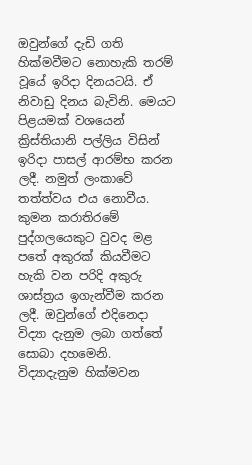ඔවුන්ගේ දැඩි ගති හික්මවීමට නොහැකි තරම් වූයේ ඉරිදා දිනයටයි. ඒ  නිවාඩු දිනය බැවිනි. මෙයට පිළයමක් වශයෙන් ක්‍රිස්තියානි පල්ලිය විසින් ඉරිදා පාසල් ආරම්භ කරන ලදී. නමුත් ලංකාවේ තත්ත්වය එය නොවීය. කුමන කරාතිරමේ පුද්ගලයෙකුට වුවද මළ පතේ අකුරක් කියවීමට හැකි වන පරිදි අකුරු ශාස්ත්‍රය ඉගැන්වීම කරන ලදී. ඔවුන්ගේ එදිනෙදා විද්‍යා දැනුම ලබා ගත්තේ සොබා දහමෙනි. විද්‍යාදැනුම හික්මවන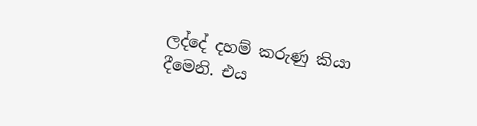ලද්දේ දහම් කරුණු කියා දීමෙනි. එය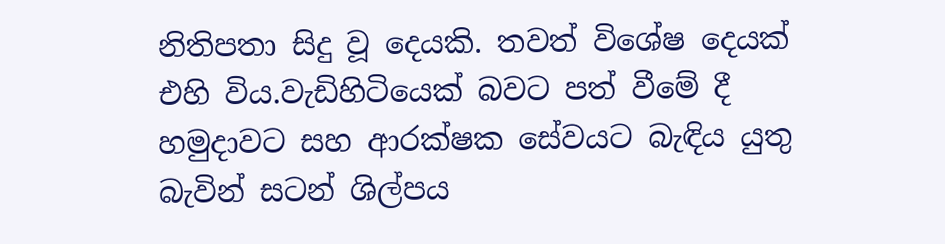නිතිපතා සිදු වූ දෙයකි. තවත් විශේෂ දෙයක් එහි විය.වැඩිහිටියෙක් බවට පත් වීමේ දී හමුදාවට සහ ආරක්ෂක සේවයට බැඳිය යුතු බැවින් සටන් ශිල්පය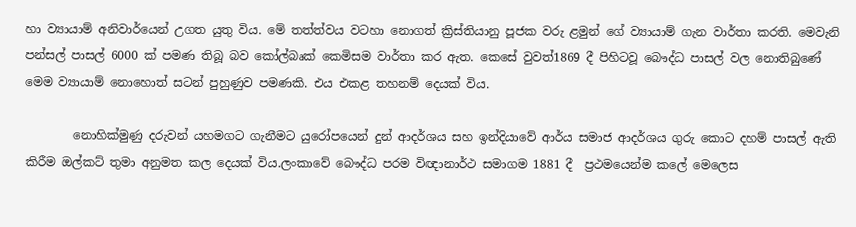හා ව්‍යායාම් අනිවාර්යෙන් උගත යුතු විය. මේ තත්ත්වය වටහා නොගත් ක්‍රිස්තියානු පූජක වරු ළමුන් ගේ ව්‍යායාම් ගැන වාර්තා කරති. මෙවැනි පන්සල් පාසල් 6000 ක් පමණ තිබූ බව කෝල්බෘක් කෙමිසම වාර්තා කර ඇත. කෙසේ වුවත්1869 දී පිහිටවූ බෞද්ධ පාසල් වල නොතිබුණේ මෙම ව්‍යායාම් නොහොත් සටන් පුහුණුව පමණකි. එය එකළ තහනම් දෙයක් විය.

        නොහික්මුණු දරුවන් යහමගට ගැනීමට යුරෝපයෙන් දුන් ආදර්ශය සහ ඉන්දියාවේ ආර්ය සමාජ ආදර්ශය ගුරු කොට දහම් පාසල් ඇති කිරීම ඔල්කට් තුමා අනුමත කල දෙයක් විය.ලංකාවේ බෞද්ධ පරම විඥානාර්ථ සමාගම 1881 දී  ප්‍රථමයෙන්ම කලේ මෙලෙස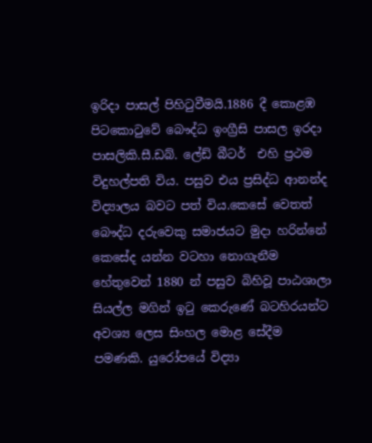ඉරිදා පාසල් පිහිටුවීමයි.1886 දී කොළඹ පිටකොටුවේ බෞද්ධ ඉංග්‍රීසි පාසල ඉරදා පාසලිකි.සී.ඩබ්. ලේඩ් බීටර්  එහි ප්‍රථම විදුහල්පති විය. පසුව එය ප්‍රසිද්ධ ආනන්ද විද්‍යාලය බවට පත් විය.කෙසේ වෙතත් බෞද්ධ දරුවෙකු සමාජයට මුදා හරින්නේ කෙසේද යන්න වටහා නොගැනීම හේතුවෙන් 1880 න් පසුව බිහිවූ පාඨශාලා සියල්ල මගින් ඉටු කෙරුණේ බටහිරයන්ට අවශ්‍ය ලෙස සිංහල මොළ සේදීම  පමණකි. යුරෝපයේ විද්‍යා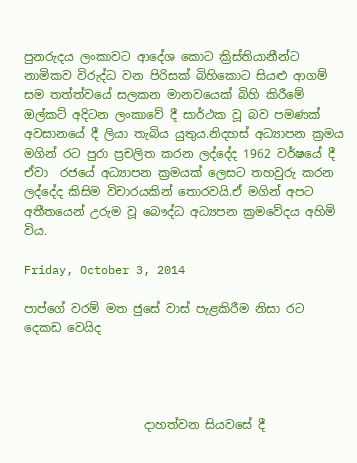පුනරුදය ලංකාවට ආදේශ කොට ක්‍රිස්තියානීන්ට නාමිකව විරුද්ධ වන පිරිසක් බිහිකොට සියළු ආගම් සම තත්ත්වයේ සලකන මානවයෙක් බිහි කිරීමේ ඔල්කට් අදිටන ලංකාවේ දී සාර්ථක වූ බව පමණක් අවසානයේ දී ලියා තැබිය යුතුය.නිදහස් අධ්‍යාපන ක්‍රමය මගින් රට පුරා ප්‍රචලිත කරන ලද්දේද 1962 වර්ෂයේ දී ඒවා  රජයේ අධ්‍යාපන ක්‍රමයක් ලෙසට තහවුරු කරන ලද්දේද කිසිම විචාරයකින් තොරවයි.ඒ මගින් අපට අතීතයෙන් උරුම වූ බෞද්ධ අධ්‍යපන ක්‍රමවේදය අහිමි විය.

Friday, October 3, 2014

පාප්ගේ වරම් මත ජුසේ වාස් පැළකිරීම නිසා රට දෙකඩ වෙයිද




                    දාහත්වන සියවසේ දී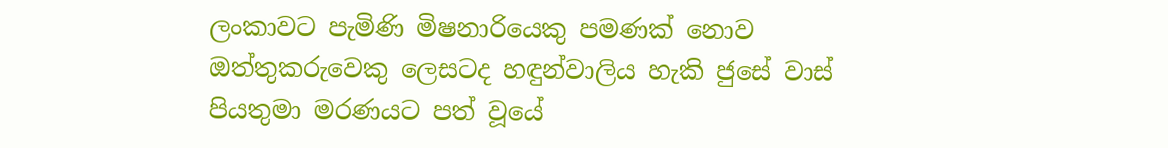ලංකාවට පැමිණි මිෂනාරියෙකු පමණක් නොව ඔත්තුකරුවෙකු ලෙසටද හඳුන්වාලිය හැකි ජුසේ වාස් පියතුමා මරණයට පත් වූයේ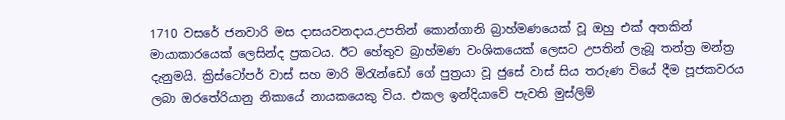1710 වසරේ ජනවාරි මස දාසයවනදාය.උපතින් කොන්ගානි බ්‍රාහ්මණයෙක් වූ ඔහු එක් අතකින් මායාකාරයෙක් ලෙසින්ද ප්‍රකටය. ඊට හේතුව බ්‍රාහ්මණ වංශිකයෙක් ලෙසට උපතින් ලැබූ තන්ත්‍ර මන්ත්‍ර දැනුමයි. ක්‍රිස්ටෝපර් වාස් සහ මාරි මිරැන්ඩෝ ගේ පුත්‍රයා වූ ජුසේ වාස් සිය තරුණ වියේ දීම පූජකවරය ලබා ඔරතේරියානු නිකායේ නායකයෙකු විය. එකල ඉන්දියාවේ පැවති මුස්ලිම්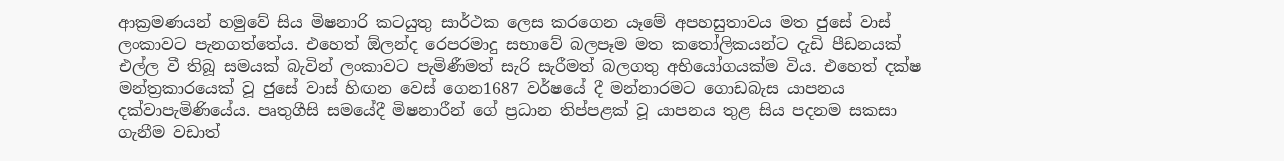ආක්‍රමණයන් හමුවේ සිය මිෂනාරි කටයුතු සාර්ථක ලෙස කරගෙන යෑමේ අපහසුතාවය මත ජුසේ වාස් ලංකාවට පැනගත්තේය. එහෙත් ඕලන්ද රෙපරමාදු සභාවේ බලපෑම මත කතෝලිකයන්ට දැඩි පීඩනයක් එල්ල වී තිබූ සමයක් බැවින් ලංකාවට පැමිණීමත් සැරි සැරීමත් බලගතු අභියෝගයක්ම විය. එහෙත් දක්ෂ මන්ත්‍රකාරයෙක් වූ ජුසේ වාස් හිඟන වෙස් ගෙන1687 වර්ෂයේ දී මන්නාරමට ගොඩබැස යාපනය දක්වාපැමිණියේය. පෘතුගීසි සමයේදී මිෂනාරීන් ගේ ප්‍රධාන තිප්පළක් වූ යාපනය තුළ සිය පදනම සකසා ගැනීම වඩාත්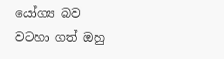යෝග්‍ය බව වටහා ගත් ඔහු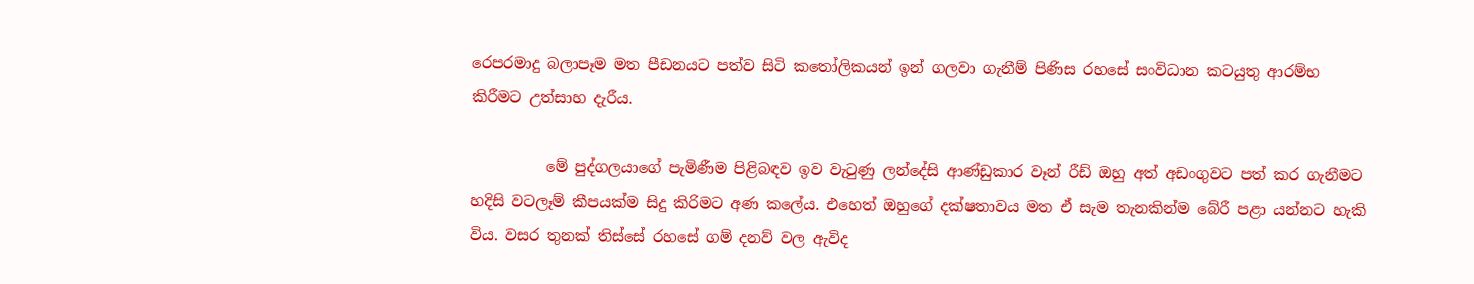රෙපරමාදු බලාපෑම මත පීඩනයට පත්ව සිටි කතෝලිකයන් ඉන් ගලවා ගැනීම් පිණිස රහසේ සංවිධාන කටයුතු ආරම්භ කිරීමට උත්සාහ දැරීය.

          මේ පුද්ගලයාගේ පැමිණීම පිළිබඳව ඉව වැටුණු ලන්දේසි ආණ්ඩුකාර වෑන් රීඩ් ඔහු අත් අඩංගුවට පත් කර ගැනීමට හදිසි වටලෑම් කීපයක්ම සිදු කිරිමට අණ කලේය. එහෙත් ඔහුගේ දක්ෂතාවය මත ඒ සැම තැනකින්ම බේරී පළා යන්නට හැකි විය. වසර තුනක් තිස්සේ රහසේ ගම් දනව් වල ඇවිද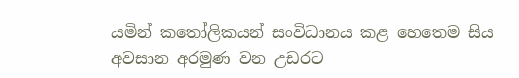යමින් කතෝලිකයන් සංවිධානය කළ හෙතෙම සිය අවසාන අරමුණ වන උඩරට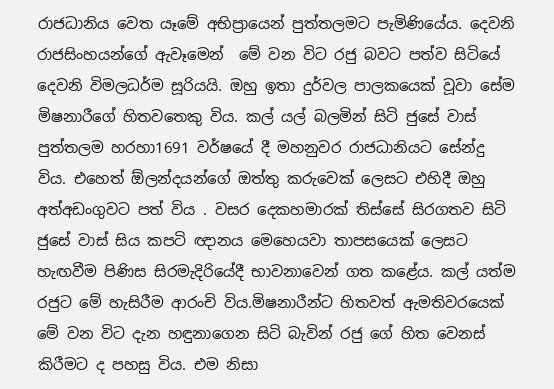රාජධානිය වෙත යෑමේ අභිප්‍රායෙන් පුත්තලමට පැමිණියේය. දෙවනි රාජසිංහයන්ගේ ඇවෑමෙන්  මේ වන විට රජු බවට පත්ව සිටියේ දෙවනි විමලධර්ම සූරියයි. ඔහු ඉතා දුර්වල පාලකයෙක් වූවා සේම මිෂනාරීගේ හිතවතෙකු විය. කල් යල් බලමින් සිටි ජුසේ වාස් පුත්තලම හරහා1691 වර්ෂයේ දී මහනුවර රාජධානියට සේන්දු විය. එහෙත් ඕලන්දයන්ගේ ඔත්තු කරුවෙක් ලෙසට එහිදී ඔහු අත්අඩංගුවට පත් විය . වසර දෙකහමාරක් තිස්සේ සිරගතව සිටි ජුසේ වාස් සිය කපටි ඥානය මෙහෙයවා තාපසයෙක් ලෙසට හැඟවීම පිණිස සිරමැදිරියේදී භාවනාවෙන් ගත කළේය. කල් යත්ම රජුට මේ හැසිරීම ආරංචි විය.මිෂනාරීන්ට හිතවත් ඇමතිවරයෙක් මේ වන විට දැන හඳුනාගෙන සිටි බැවින් රජු ගේ හිත වෙනස් කිරීමට ද පහසු විය. එම නිසා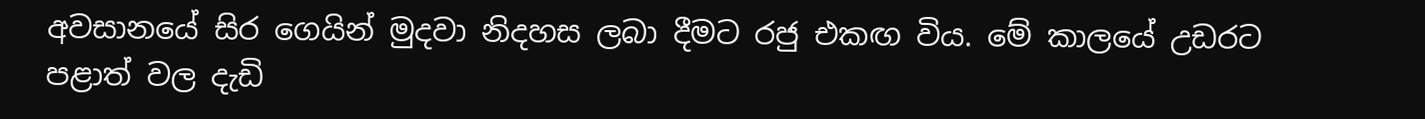අවසානයේ සිර ගෙයින් මුදවා නිදහස ලබා දීමට රජු එකඟ විය. මේ කාලයේ උඩරට පළාත් වල දැඩි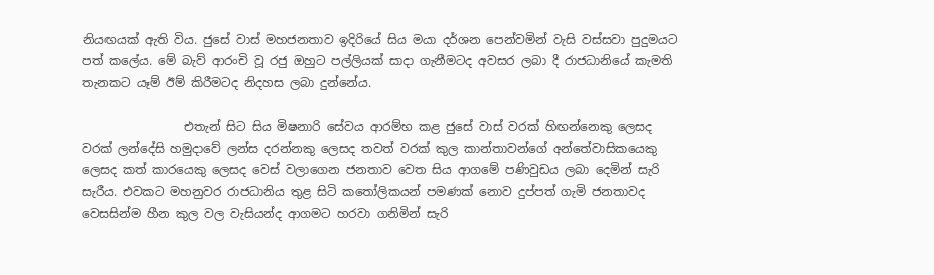නියඟයක් ඇති විය. ජුසේ වාස් මහජනතාව ඉදිරියේ සිය මයා දර්ශන පෙන්වමින් වැසි වස්සවා පුදුමයට පත් කලේය. මේ බැව් ආරංචි වූ රජු ඔහුට පල්ලියක් සාදා ගැනීමටද අවසර ලබා දී රාජධානියේ කැමති තැනකට යෑම් ඊම් කිරීමටද නිදහස ලබා දුන්නේය.

                 එතැන් සිට සිය මිෂනාරි සේවය ආරම්භ කළ ජුසේ වාස් වරක් හිඟන්නෙකු ලෙසද වරක් ලන්දේසි හමුදාවේ ලන්ස දරන්නකු ලෙසද තවත් වරක් කුල කාන්තාවන්ගේ අන්තේවාසිකයෙකු ලෙසද කත් කාරයෙකු ලෙසද වෙස් වලාගෙන ජනතාව වෙත සිය ආගමේ පණිවුඩය ලබා දෙමින් සැරි සැරීය. එවකට මහනුවර රාජධානිය තුළ සිටි කතෝලිකයන් පමණක් නොව දුප්පත් ගැමි ජනතාවද වෙසසින්ම හීන කුල වල වැසියන්ද ආගමට හරවා ගනිමින් සැරි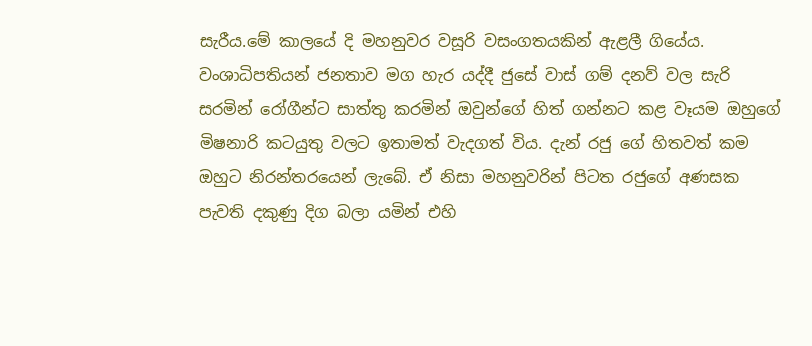සැරීය.මේ කාලයේ දි මහනුවර වසූරි වසංගතයකින් ඇළලී ගියේය. වංශාධිපතියන් ජනතාව මග හැර යද්දී ජුසේ වාස් ගම් දනව් වල සැරි සරමින් රෝගීන්ට සාත්තු කරමින් ඔවුන්ගේ හිත් ගන්නට කළ වෑයම ඔහුගේ මිෂනාරි කටයුතු වලට ඉතාමත් වැදගත් විය. දැන් රජු ගේ හිතවත් කම ඔහුට නිරන්තරයෙන් ලැබේ. ඒ නිසා මහනුවරින් පිටත රජුගේ අණසක පැවති දකුණු දිග බලා යමින් එහි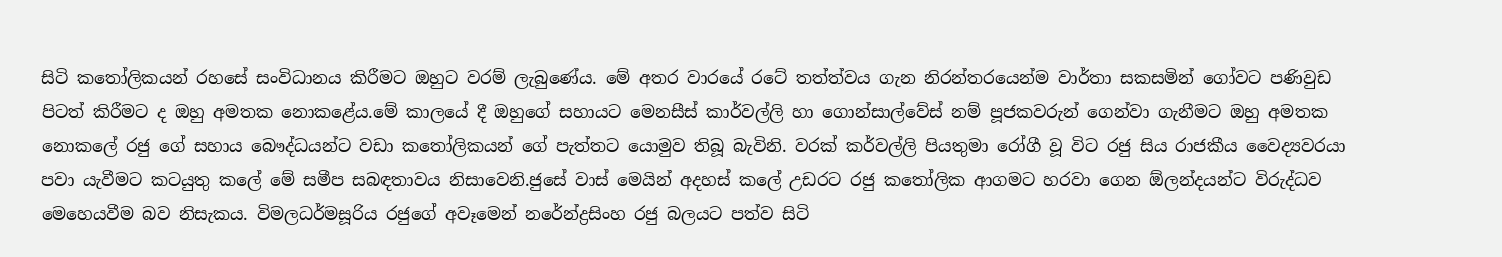සිටි කතෝලිකයන් රහසේ සංවිධානය කිරීමට ඔහුට වරම් ලැබුණේය. මේ අතර වාරයේ රටේ තත්ත්වය ගැන නිරන්තරයෙන්ම වාර්තා සකසමින් ගෝවට පණිවුඩ පිටත් කිරීමට ද ඔහු අමතක නොකළේය.මේ කාලයේ දී ඔහුගේ සහායට මෙනසීස් කාර්වල්ලි හා ගොන්සාල්වේස් නම් පූජකවරුන් ගෙන්වා ගැනීමට ඔහු අමතක නොකලේ රජු ගේ සහාය බෞද්ධයන්ට වඩා කතෝලිකයන් ගේ පැත්තට යොමුව තිබූ බැවිනි. වරක් කර්වල්ලි පියතුමා රෝගී වූ විට රජු සිය රාජකීය වෛද්‍යවරයා පවා යැවීමට කටයුතු කලේ මේ සමීප සබඳතාවය නිසාවෙනි.ජුසේ වාස් මෙයින් අදහස් කලේ උඩරට රජු කතෝලික ආගමට හරවා ගෙන ඕලන්දයන්ට විරුද්ධව මෙහෙයවීම බව නිසැකය. විමලධර්මසූරිය රජුගේ අවෑමෙන් නරේන්ද්‍රසිංහ රජු බලයට පත්ව සිටි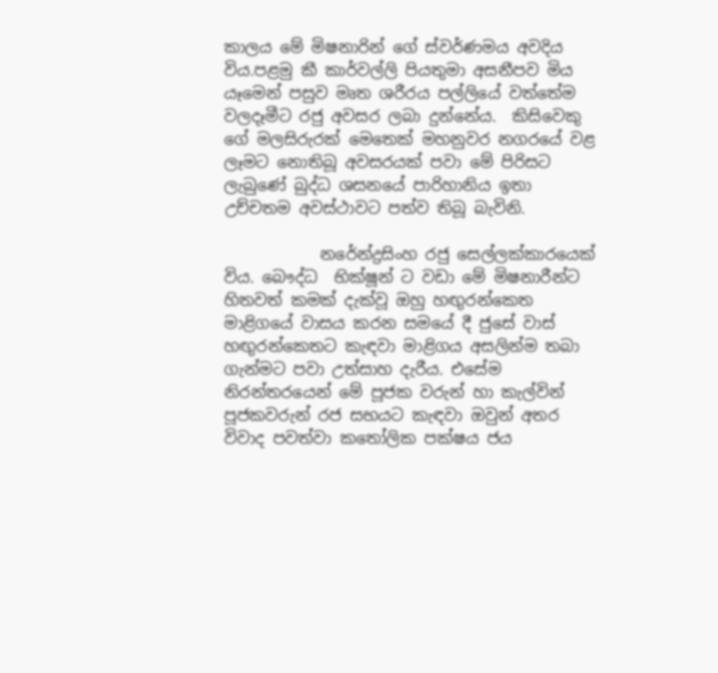කාලය මේ මිෂනාරින් ගේ ස්වර්ණමය අවදිය විය.පළමු කී කාර්වල්ලි පියතුමා අසනීපව මිය යෑමෙන් පසුව මෘත ශරීරය පල්ලියේ වත්තේම වලදෑමීට රජු අවසර ලබා දුන්නේය.  කිසිවෙකු ගේ මලසිරුරක් මෙතෙක් මහනුවර නගරයේ වළ ලෑමට නොතිබූ අවසරයක් පවා මේ පිරිසට ලැබුණේ බුද්ධ ශසනයේ පාරිහානිය ඉතා උච්චතම අවස්ථාවට පත්ව තිබූ බැවිනි.

            නරේන්ද්‍රසිංහ රජු සෙල්ලක්කාරයෙක් විය. බෞද්ධ  භික්ෂූන් ට වඩා මේ මිෂනාරීන්ට හිතවත් කමක් දැක්වූ ඔහු හඟුරන්කෙත මාළිගයේ වාසය කරන සමයේ දී ජුසේ වාස් හඟුරන්කෙතට කැඳවා මාළිගය අසලින්ම තබා ගැන්මට පවා උත්සාහ දැරීය. එසේම නිරන්තරයෙන් මේ පූජක වරුන් හා කැල්වින් පූජකවරුන් රජ සභයට කැඳවා ඔවුන් අතර විවාද පවත්වා කතෝලික පක්ෂය ජය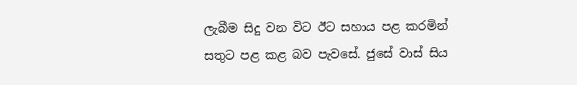ලැබීම සිදු වන විට ඊට සහාය පළ කරමින් සතුට පළ කළ බව පැවසේ. ජුසේ වාස් සිය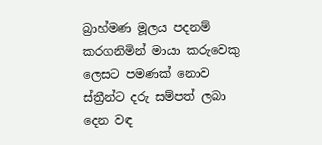බ්‍රාහ්මණ මූලය පදනම් කරගනිමින් මායා කරුවෙකු ලෙසට පමණක් නොව ස්ත්‍රීන්ට දරු සම්පත් ලබා දෙන වඳ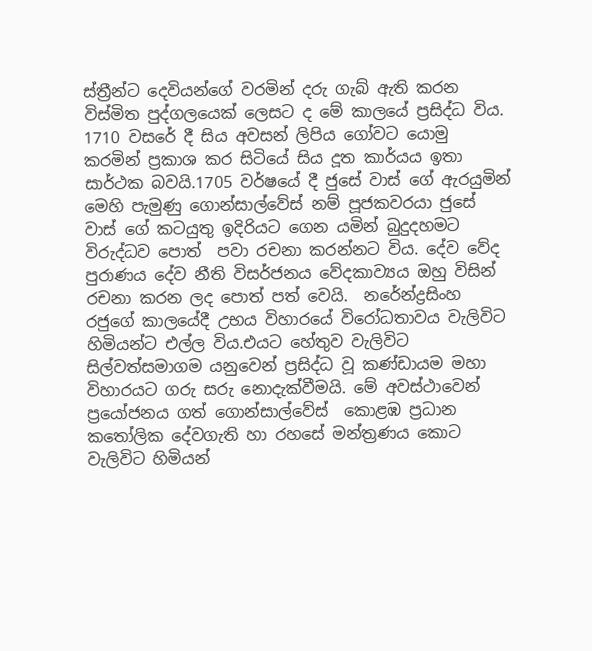ස්ත්‍රීන්ට දෙවියන්ගේ වරමින් දරු ගැබ් ඇති කරන විස්මිත පුද්ගලයෙක් ලෙසට ද මේ කාලයේ ප්‍රසිද්ධ විය. 1710 වසරේ දී සිය අවසන් ලිපිය ගෝවට යොමු කරමින් ප්‍රකාශ කර සිටියේ සිය දූත කාර්යය ඉතා සාර්ථක බවයි.1705 වර්ෂයේ දී ජුසේ වාස් ගේ ඇරයුමින් මෙහි පැමුණු ගොන්සාල්වේස් නම් පූජකවරයා ජුසේ වාස් ගේ කටයුතු ඉදිරියට ගෙන යමින් බුදුදහමට විරුද්ධව පොත්  පවා රචනා කරන්නට විය. දේව වේද පුරාණය දේව නීති විසර්ජනය වේදකාව්‍යය ඔහු විසින් රචනා කරන ලද පොත් පත් වෙයි.  නරේන්ද්‍රසිංහ රජුගේ කාලයේදී උභය විහාරයේ විරෝධතාවය වැලිවිට හිමියන්ට එල්ල විය.එයට හේතුව වැලිවිට සිල්වත්සමාගම යනුවෙන් ප්‍රසිද්ධ වූ කණ්ඩායම මහා විහාරයට ගරු සරු නොදැක්වීමයි. මේ අවස්ථාවෙන් ප්‍රයෝජනය ගත් ගොන්සාල්වේස්  කොළඹ ප්‍රධාන කතෝලික දේවගැති හා රහසේ මන්ත්‍රණය කොට වැලිවිට හිමියන්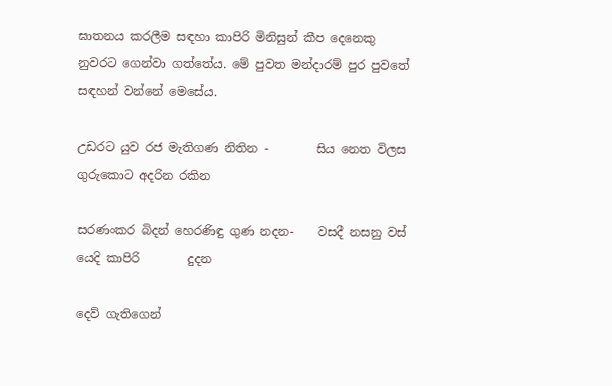ඝාතනය කරලීම සඳහා කාපිරි මිනිසුන් කීප දෙනෙකු නුවරට ගෙන්වා ගත්තේය. මේ පුවත මන්දාරම් පුර පුවතේ සඳහන් වන්නේ මෙසේය.

උඩරට යුව රජ මැතිගණ නිතින -        සිය නෙත විලස ගුරුකොට අදරින රකින

සරණංකර බිදන් හෙරණිඳු ගුණ නදන-    වසදී නසනු වස් යෙදි කාපිරි        දුදන

දෙව් ගැතිගෙන්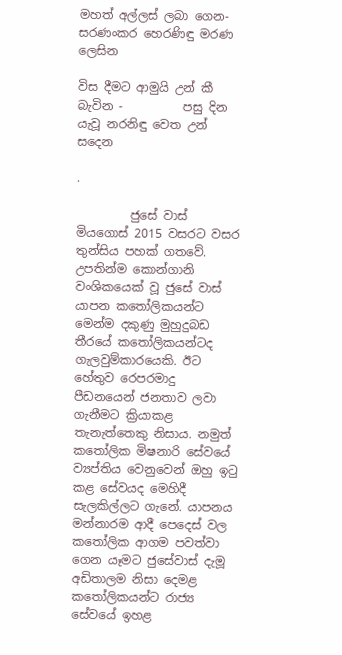මහත් අල්ලස් ලබා ගෙන- සරණංකර හෙරණිඳු මරණ ලෙසින

විස දීමට ආමුයි උන් කී බැවින -          පසු දින යැවූ නරනිඳු වෙත උන් සදෙන

.

         ජුසේ වාස් මියගොස් 2015 වසරට වසර තුන්සිය පහක් ගතවේ. උපතින්ම කොන්ගානි වංශිකයෙක් වූ ජුසේ වාස් යාපන කතෝලිකයන්ට මෙන්ම දකුණු මුහුදුබඩ තීරයේ කතෝලිකයන්ටද ගැලවුම්කාරයෙකි. ඊට හේතුව රෙපරමාදු පීඩනයෙන් ජනතාව ලවා ගැනීමට ක්‍රියාකළ තැනැත්තෙකු නිසාය. නමුත් කතෝලික මිෂනාරි සේවයේ ව්‍යප්තිය වෙනුවෙන් ඔහු ඉටු කළ සේවයද මෙහිදී සැලකිල්ලට ගැනේ. යාපනය මන්නාරම ආදී පෙදෙස් වල කතෝලික ආගම පවත්වා ගෙන යෑමට ජුසේවාස් දැමූ අඩිතාලම නිසා දෙමළ කතෝලිකයන්ට රාජ්‍ය සේවයේ ඉහළ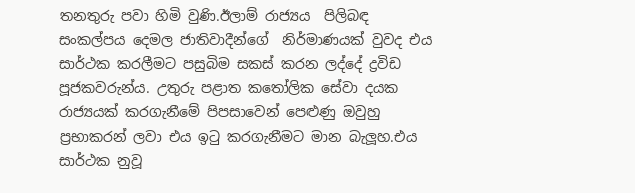තනතුරු පවා හිමි වුණි.ඊලාම් රාජ්‍යය  පිලිබඳ සංකල්පය දෙමල ජාතිවාදීන්ගේ  නිර්මාණයක් වුවද එය සාර්ථක කරලීමට පසුබිම සකස් කරන ලද්දේ ද්‍රවිඩ පූජකවරුන්ය. උතුරු පළාත කතෝලික සේවා දයක රාජ්‍යයක් කරගැනීමේ පිපසාවෙන් පෙළුණු ඔවුහු ප්‍රභාකරන් ලවා එය ඉටු කරගැනීමට මාන බැලූහ.එය සාර්ථක නුවූ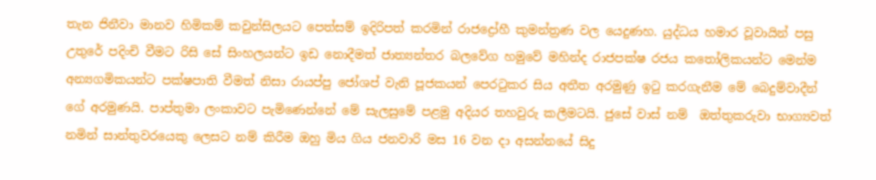තැන ජිනීවා මානව හිමිකම් කවුන්සිලයට පෙත්සම් ඉදිරිපත් කරමින් රාජද්‍රෝහී කුමන්ත්‍රණ වල යෙදුණහ. යුද්ධය හමාර වූවායින් පසු උතුරේ පදිංචි වීමට රිසි සේ සිංහලයන්ට ඉඩ නොදීමත් ජාත්‍යන්තර බලවේග හමුවේ මහින්ද රාජපක්ෂ රජය කතෝලිකයන්ට මෙන්ම අන්‍යගමිකයන්ට පක්ෂපාති වීමත් නිසා රායප්පු ජෝශප් වැනි පූජකයන් පෙරටුකර සිය අතීත අරමුණු ඉටු කරගැනීම මේ බෙදුම්වාදීන් ගේ අරමුණයි. පාප්තුමා ලංකාවට පැමිණෙන්නේ මේ සැලසුමේ පළමු අදියර තහවුරු කලීමටයි. ජුසේ වාස් නම්  ඔත්තුකරුවා භාග්‍යවත් නමින් සාන්තුවරයෙකු ලෙසට නම් කිරීම ඔහු මිය ගිය ජනවාරි මස 16 වන දා අසන්නයේ සිදු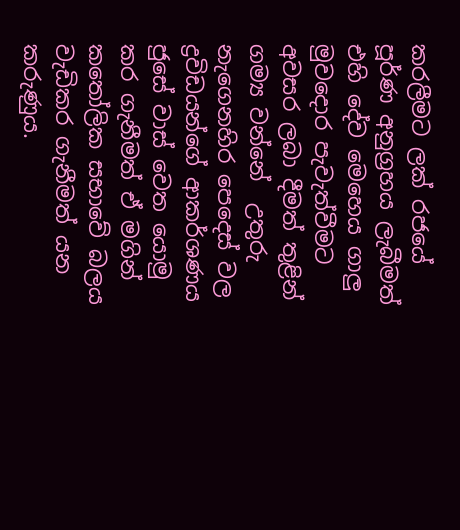කරලීමට ලක් රජයේ පූර්ණ අනුග්‍රහය ලැබීමත් එහි දේව මෙහෙය ගාලු මුවදොර පැවැත්වීමට අවසර ලබා දීමත් තුළින් ගම්‍ය වන්නේ  උතුරු නැගෙනහිර පෙදෙස් වල ද්‍රවිඩයන්ගේ ආකර්ශණය ජුසේ වාස් වෙත යොමු කර ගැනීමත් ඒ මගින් කතෝලික සභාවේ බලය වැඩිකර ගැනීමත් යන කරුණුය.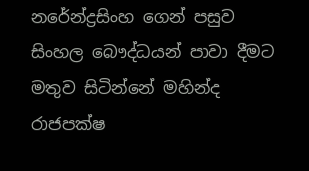නරේන්ද්‍රසිංහ ගෙන් පසුව  සිංහල බෞද්ධයන් පාවා දීමට මතුව සිටින්නේ මහින්ද රාජපක්ෂ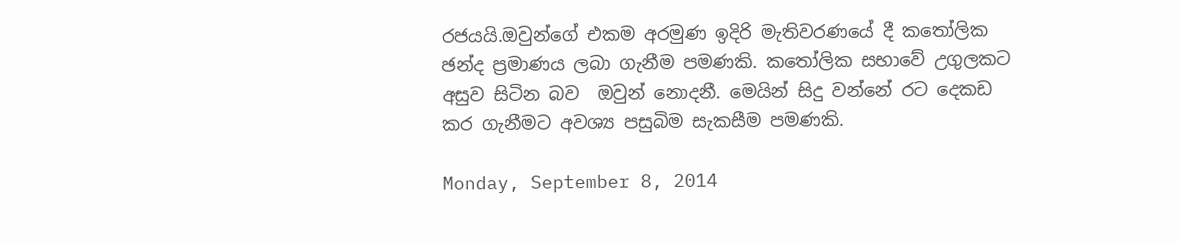රජයයි.ඔවුන්ගේ එකම අරමුණ ඉදිරි මැතිවරණයේ දී කතෝලික ඡන්ද ප්‍රමාණය ලබා ගැනීම පමණකි. කතෝලික සභාවේ උගුලකට අසුව සිටින බව  ඔවුන් නොදනී. මෙයින් සිදු වන්නේ රට දෙකඩ කර ගැනීමට අවශ්‍ය පසුබිම සැකසීම පමණකි.

Monday, September 8, 2014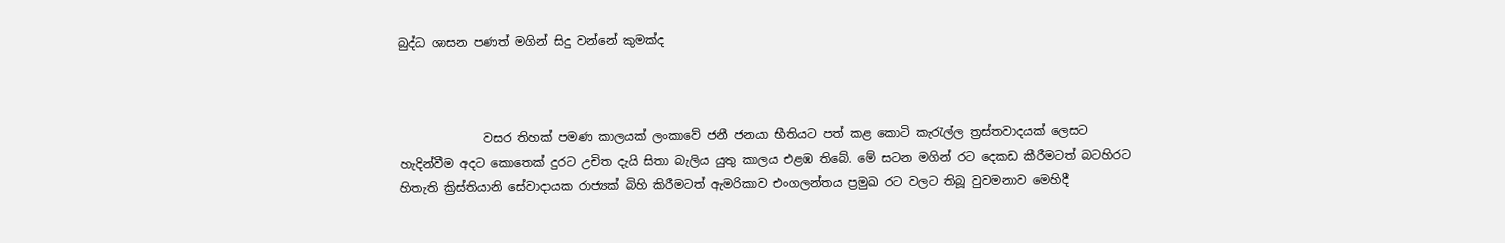බුද්ධ ශාසන පණත් මගින් සිදු වන්නේ කුමක්ද



              වසර තිහක් පමණ කාලයක් ලංකාවේ ජනී ජනයා භීතියට පත් කළ කොටි කැරැල්ල ත්‍රස්තවාදයක් ලෙසට හැදින්වීම අදට කොතෙක් දුරට උචිත දැයි සිතා බැලිය යුතු කාලය එළඹ තිබේ. මේ සටන මගින් රට දෙකඩ කීරීමටත් බටහිරට හිතැති ක්‍රිස්තියානි සේවාදායක රාජ්‍යක් බිහි කිරීමටත් ඇමරිකාව එංගලන්තය ප්‍රමුඛ රට වලට තිබූ වුවමනාව මෙහිදී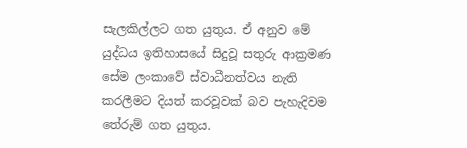සැලකිල්ලට ගත යුතුය. ඒ අනුව මේ යුද්ධය ඉතිහාසයේ සිදුවූ සතුරු ආක්‍රමණ සේම ලංකාවේ ස්වාධීනත්වය නැති කරලීමට දියත් කරවූවක් බව පැහැදිවම තේරුම් ගත යුතුය.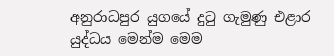අනුරාධපුර යුගයේ දුටු ගැමුණු එළාර යුද්ධය මෙන්ම මෙම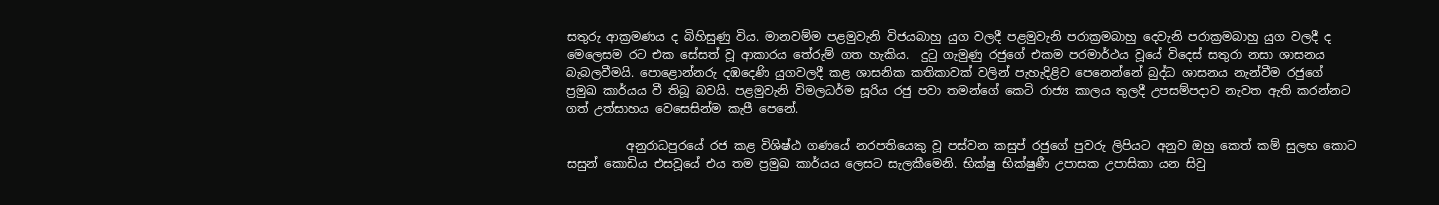සතුරු ආක්‍රමණය ද බිහිසුණු විය. මානවම්ම පළමුවැනි විජයබාහු යුග වලදී පළමුවැනි පරාක්‍රමබාහු දෙවැනි පරාක්‍රමබාහු යුග වලදී ද මෙලෙසම රට එක සේසත් වූ ආකාරය තේරුම් ගත හැකිය.  දුටු ගැමුණු රජුගේ එකම පරමාර්ථය වූයේ විදෙස් සතුරා නසා ශාසනය බැබලවීමයි. පොළොන්නරු දඹදෙණි යුගවලදී කළ ශාසනික කතිකාවක් වලින් පැහැදිළිව පෙනෙන්නේ බුද්ධ ශාසනය නැන්වීම රජුගේ ප්‍රමුඛ කාර්යය වී තිබූ බවයි. පළමුවැනි විමලධර්ම සූරිය රජු පවා තමන්ගේ කෙටි රාජ්‍ය කාලය තුලදී උපසම්පදාව නැවත ඇති කරන්නට ගත් උත්සාහය වෙසෙසින්ම කැපී පෙනේ.

          අනුරාධපුරයේ රජ කළ විශිෂ්ඨ ගණයේ නරපතියෙකු වූ පස්වන කසුප් රජුගේ පුවරු ලිපියට අනුව ඔහු කෙත් කම් සුලභ කොට සසුන් කොඩිය එසවූයේ එය තම ප්‍රමුඛ කාර්යය ලෙසට සැලකීමෙනි. භික්ෂු භික්ෂුණී උපාසක උපාසිකා යන සිවු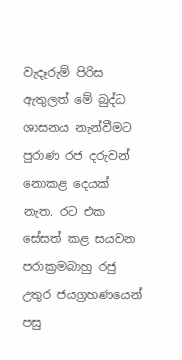වැදෑරුම් පිරිස ඇතුලත් මේ බුද්ධ ශාසනය නැන්වීමට පුරාණ රජ දරුවන් නොකළ දෙයක් නැත. රට එක සේසත් කළ සයවන පරාක්‍රමබාහු රජු උතුර ජයග්‍රහණයෙන් පසු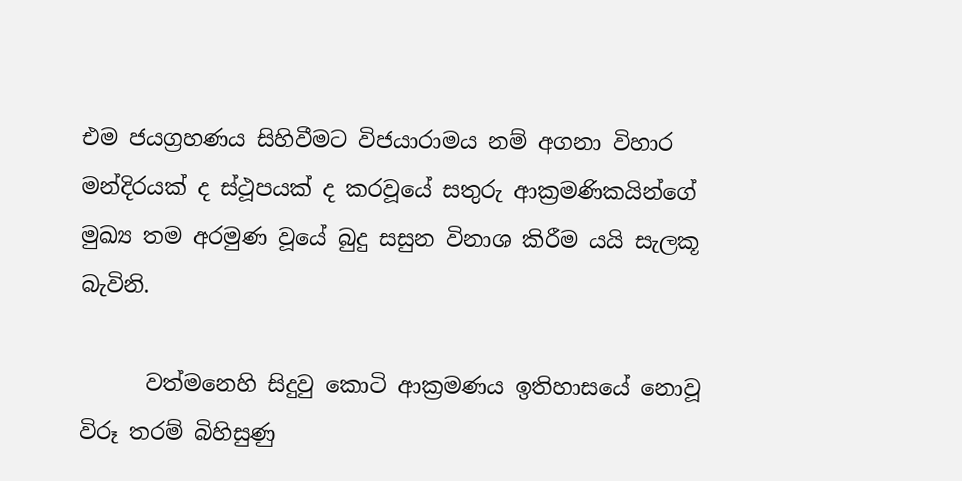එම ජයග්‍රහණය සිහිවීමට විජයාරාමය නම් අගනා විහාර මන්දිරයක් ද ස්ථූපයක් ද කරවූයේ සතුරු ආක්‍රමණිකයින්ගේ මුඛ්‍ය තම අරමුණ වූයේ බුදු සසුන විනාශ කිරීම යයි සැලකූ බැවිනි.

      වත්මනෙහි සිදුවු කොටි ආක්‍රමණය ඉතිහාසයේ නොවූ විරූ තරම් බිහිසුණු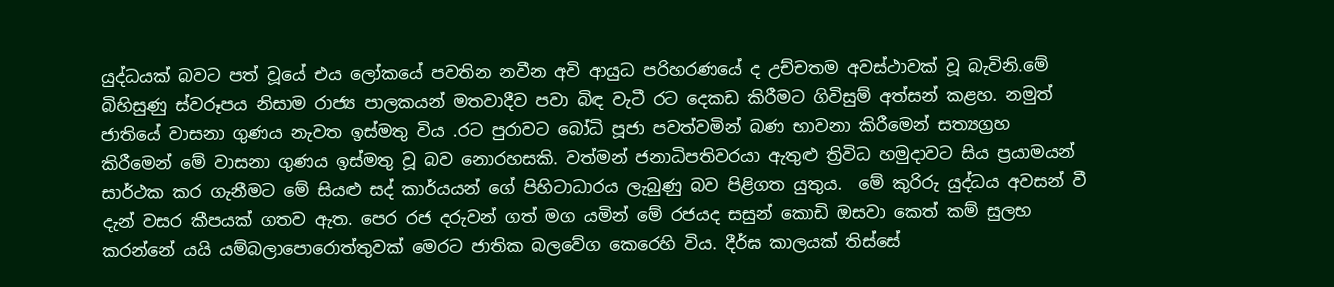යුද්ධයක් බවට පත් වූයේ එය ලෝකයේ පවතින නවීන අවි ආයුධ පරිහරණයේ ද උච්චතම අවස්ථාවක් වූ බැවිනි.මේ බිහිසුණු ස්වරූපය නිසාම රාජ්‍ය පාලකයන් මතවාදීව පවා බිඳ වැටී රට දෙකඩ කිරීමට ගිවිසුම් අත්සන් කළහ. නමුත් ජාතියේ වාසනා ගුණය නැවත ඉස්මතු විය .රට පුරාවට බෝධි පූජා පවත්වමින් බණ භාවනා කිරීමෙන් සත්‍යග්‍රහ කිරීමෙන් මේ වාසනා ගුණය ඉස්මතු වූ බව නොරහසකි. වත්මන් ජනාධිපතිවරයා ඇතුළු ත්‍රිවිධ හමුදාවට සිය ප්‍රයාමයන් සාර්ථක කර ගැනීමට මේ සියළු සද් කාර්යයන් ගේ පිහිටාධාරය ලැබුණු බව පිළිගත යුතුය.  මේ කුරිරු යුද්ධය අවසන් වී දැන් වසර කීපයක් ගතව ඇත. පෙර රජ දරුවන් ගත් මග යමින් මේ රජයද සසුන් කොඩි ඔසවා කෙත් කම් සුලභ කරන්නේ යයි යම්බලාපොරොත්තුවක් මෙරට ජාතික බලවේග කෙරෙහි විය. දීර්ඝ කාලයක් තිස්සේ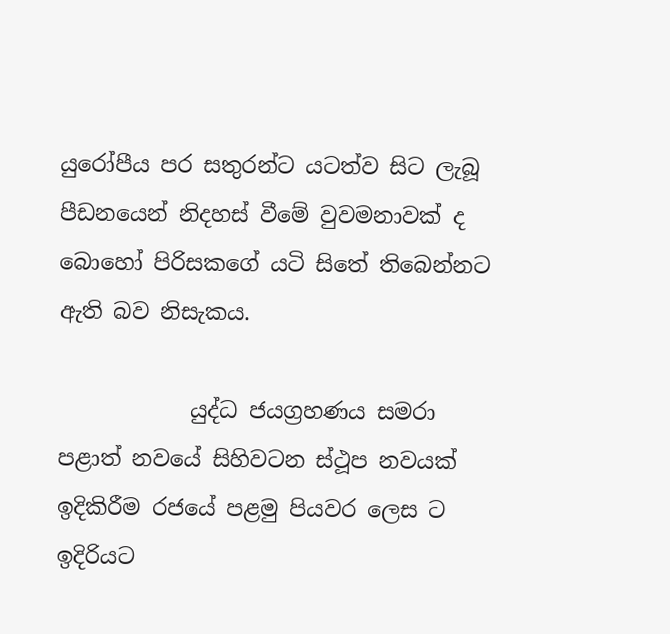යුරෝපීය පර සතුරන්ට යටත්ව සිට ලැබූ පීඩනයෙන් නිදහස් වීමේ වුවමනාවක් ද බොහෝ පිරිසකගේ යටි සිතේ තිබෙන්නට ඇති බව නිසැකය.

            යුද්ධ ජයග්‍රහණය සමරා පළාත් නවයේ සිහිවටන ස්ථූප නවයක් ඉදිකිරීම රජයේ පළමු පියවර ලෙස ට ඉදිරියට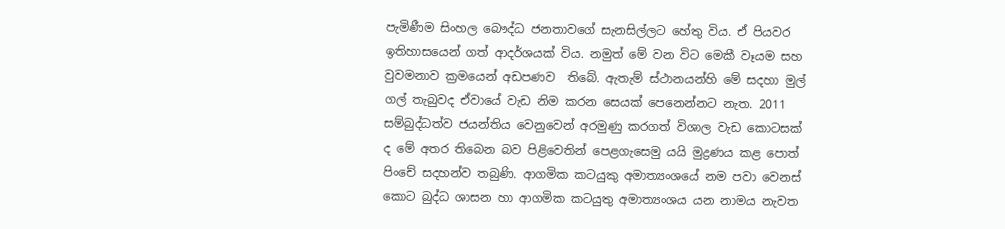පැමිණීම සිංහල බෞද්ධ ජනතාවගේ සැනසිල්ලට හේතු විය. ඒ පියවර ඉතිහාසයෙන් ගත් ආදර්ශයක් විය. නමුත් මේ වන විට මෙකී වෑයම සහ වුවමනාව ක්‍රමයෙන් අඩපණව  තිබේ. ඇතැම් ස්ථානයන්හි මේ සදහා මුල් ගල් තැබුවද ඒවායේ වැඩ නිම කරන සෙයක් පෙනෙන්නට නැත. 2011 සම්බුද්ධත්ව ජයන්තිය වෙනුවෙන් අරමුණු කරගත් විශාල වැඩ කොටසක් ද මේ අතර තිබෙන බව පිළිවෙතින් පෙළගැසෙමු යයි මුද්‍රණය කළ පොත් පිංචේ සදහන්ව තබුණි. ආගමික කටයුකු අමාත්‍යංශයේ නම පවා වෙනස් කොට බුද්ධ ශාසන හා ආගමික කටයුතු අමාත්‍යංශය යන නාමය නැවත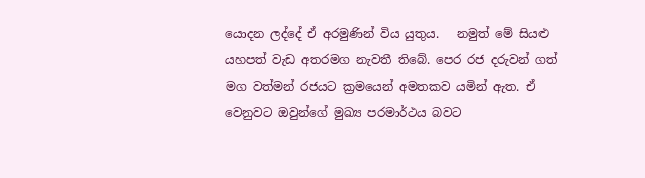යොදන ලද්දේ ඒ අරමුණින් විය යුතුය.   නමුත් මේ සියළු යහපත් වැඩ අතරමග නැවතී තිබේ. පෙර රජ දරුවන් ගත් මග වත්මන් රජයට ක්‍රමයෙන් අමතකව යමින් ඇත. ඒ වෙනුවට ඔවුන්ගේ මුඛ්‍ය පරමාර්ථය බවට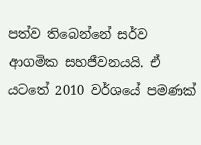පත්ව තිබෙන්නේ සර්ව ආගමික සහජීවනයයි. ඒ යටතේ 2010 වර්ශයේ පමණක්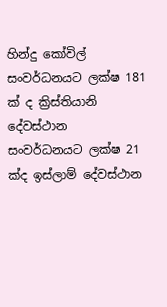හින්දු කෝවිල් සංවර්ධනයට ලක්ෂ 181 ක් ද ක්‍රිස්තියානි දේවස්ථාන සංවර්ධනයට ලක්ෂ 21 ක්ද ඉස්ලාම් දේවස්ථාන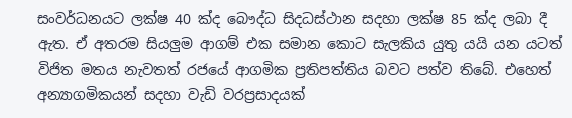සංවර්ධනයට ලක්ෂ 40 ක්ද බෞද්ධ සිදධස්ථාන සදහා ලක්ෂ 85 ක්ද ලබා දී ඇත. ඒ අතරම සියලුම ආගම් එක සමාන කොට සැලකිය යුතු යයි යන යටත් විජිත මතය නැවතත් රජයේ ආගමික ප්‍රතිපත්තිය බවට පත්ව තිබේ. එහෙත් අන්‍යාගමිකයන් සදහා වැඩි වරප්‍රසාදයක්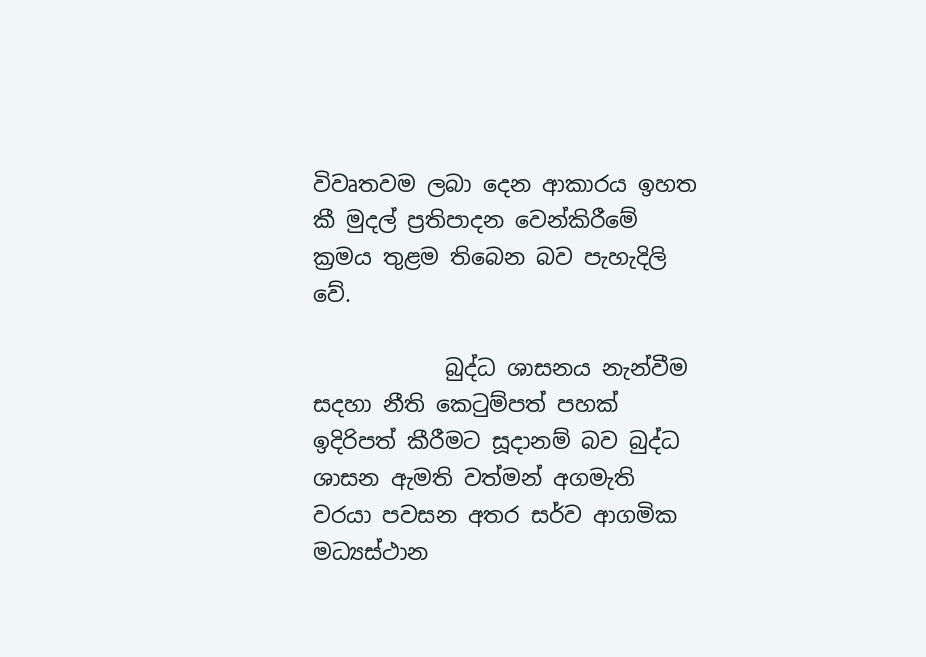විවෘතවම ලබා දෙන ආකාරය ඉහත කී මුදල් ප්‍රතිපාදන වෙන්කිරීමේ ක්‍රමය තුළම තිබෙන බව පැහැදිලි වේ.

            බුද්ධ ශාසනය නැන්වීම සදහා නීති කෙටුම්පත් පහක් ඉදිරිපත් කීරීමට සූදානම් බව බුද්ධ ශාසන ඇමති වත්මන් අගමැති වරයා පවසන අතර සර්ව ආගමික මධ්‍යස්ථාන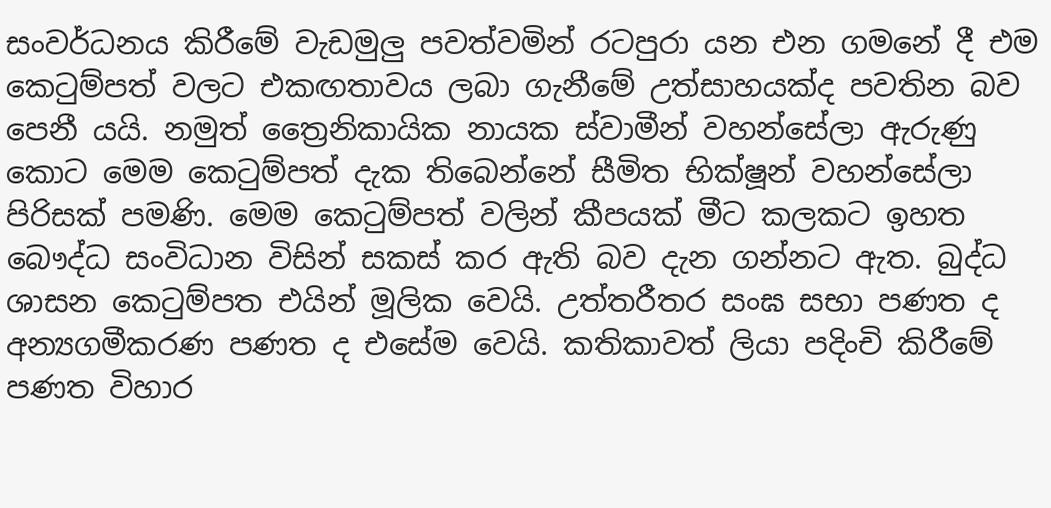සංවර්ධනය කිරීමේ වැඩමුලු පවත්වමින් රටපුරා යන එන ගමනේ දී එම කෙටුම්පත් වලට එකඟතාවය ලබා ගැනීමේ උත්සාහයක්ද පවතින බව පෙනී යයි. නමුත් ත්‍රෛනිකායික නායක ස්වාමීන් වහන්සේලා ඇරුණු කොට මෙම කෙටුම්පත් දැක තිබෙන්නේ සීමිත භික්ෂූන් වහන්සේලා පිරිසක් පමණි. මෙම කෙටුම්පත් වලින් කීපයක් මීට කලකට ඉහත බෞද්ධ සංවිධාන විසින් සකස් කර ඇති බව දැන ගන්නට ඇත. බුද්ධ ශාසන කෙටුම්පත එයින් මූලික වෙයි. උත්තරීතර සංඝ සභා පණත ද අන්‍යගමීකරණ පණත ද එසේම වෙයි. කතිකාවත් ලියා පදිංචි කිරීමේ පණත විහාර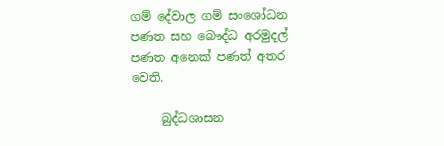ගම් දේවාල ගම් සංශෝධන පණත සහ බෞද්ධ අරමුදල් පණත අනෙක් පණත් අතර වෙති.

     බුද්ධශාසන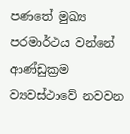පණතේ මුඛ්‍ය පරමාර්ථය වන්නේ ආණ්ඩුක්‍රම ව්‍යවස්ථාවේ නවවන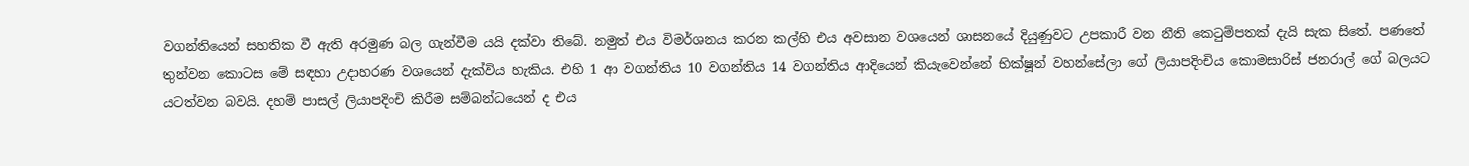වගන්තියෙන් සහතික වී ඇති අරමුණ බල ගැන්වීම යයි දක්වා තිබේ. නමුත් එය විමර්ශනය කරන කල්හි එය අවසාන වශයෙන් ශාසනයේ දියුණුවට උපකාරී වන නීති කෙටුම්පතක් දැයි සැක සිතේ. පණතේ තුන්වන කොටස මේ සඳහා උදාහරණ වශයෙන් දැක්විය හැකිය. එහි 1 ආ වගන්තිය 10 වගන්තිය 14 වගන්තිය ආදියෙන් කියැවෙන්නේ භික්ෂූන් වහන්සේලා ගේ ලියාපදිංචිය කොමසාරිස් ජනරාල් ගේ බලයට යටත්වන බවයි. දහම් පාසල් ලියාපදිංචි කිරීම සම්බන්ධයෙන් ද එය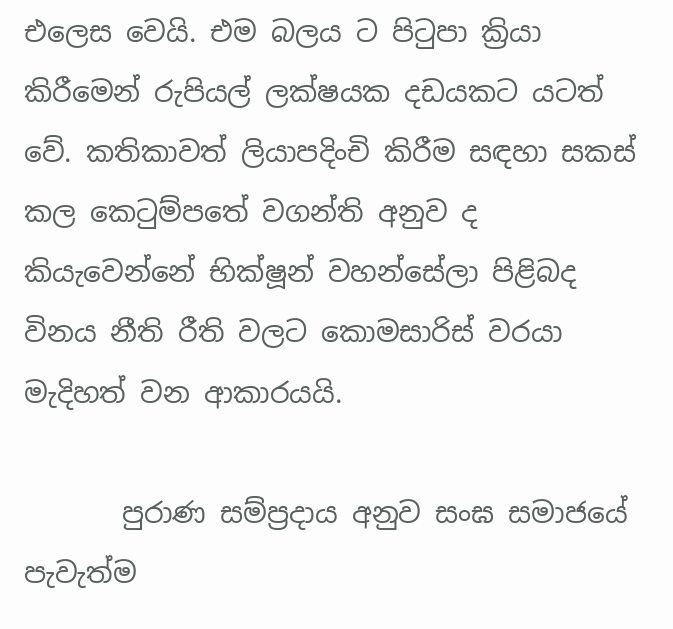එලෙස වෙයි. එම බලය ට පිටුපා ක්‍රියා කිරීමෙන් රුපියල් ලක්ෂයක දඩයකට යටත් වේ. කතිකාවත් ලියාපදිංචි කිරීම සඳහා සකස් කල කෙටුම්පතේ වගන්ති අනුව ද කියැවෙන්නේ භික්ෂූන් වහන්සේලා පිළිබද විනය නීති රීති වලට කොමසාරිස් වරයා මැදිහත් වන ආකාරයයි.

       පුරාණ සම්ප්‍රදාය අනුව සංඝ සමාජයේ පැවැත්ම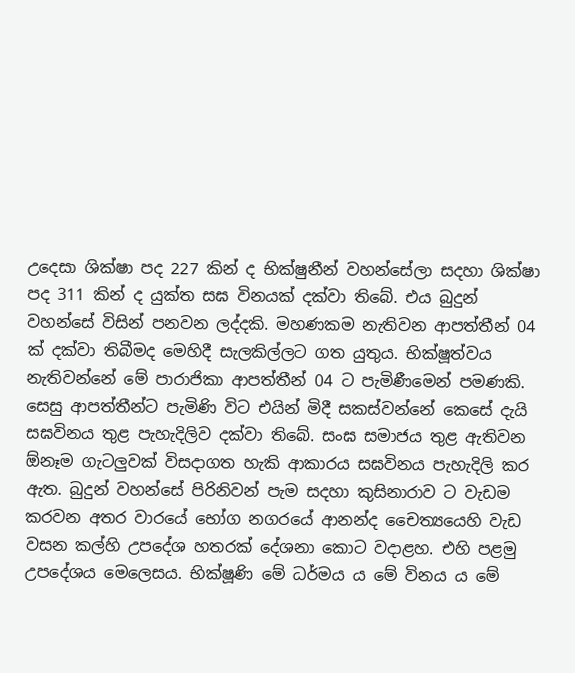උදෙසා ශික්ෂා පද 227 කින් ද භික්ෂුනීන් වහන්සේලා සදහා ශික්ෂා පද 311 කින් ද යුක්ත සඝ විනයක් දක්වා තිබේ. එය බුදුන් වහන්සේ විසින් පනවන ලද්දකි. මහණකම නැතිවන ආපත්තීන් 04 ක් දක්වා තිබීමද මෙහිදී සැලකිල්ලට ගත යුතුය. භික්ෂූත්වය නැතිවන්නේ මේ පාරාජිකා ආපත්තීන් 04 ට පැමිණීමෙන් පමණකි. සෙසු ආපත්තීන්ට පැමිණි විට එයින් මිදී සකස්වන්නේ කෙසේ දැයි සඝවිනය තුළ පැහැදිලිව දක්වා තිබේ. සංඝ සමාජය තුළ ඇතිවන  ඕනෑම ගැටලුවක් විසදාගත හැකි ආකාරය සඝවිනය පැහැදිලි කර ඇත. බුදුන් වහන්සේ පිරිනිවන් පැම සදහා කුසිනාරාව ට වැඩම කරවන අතර වාරයේ භෝග නගරයේ ආනන්ද චෛත්‍යයෙහි වැඩ වසන කල්හි උපදේශ හතරක් දේශනා කොට වදාළහ. එහි පළමු උපදේශය මෙලෙසය. භික්ෂූණි මේ ධර්මය ය මේ විනය ය මේ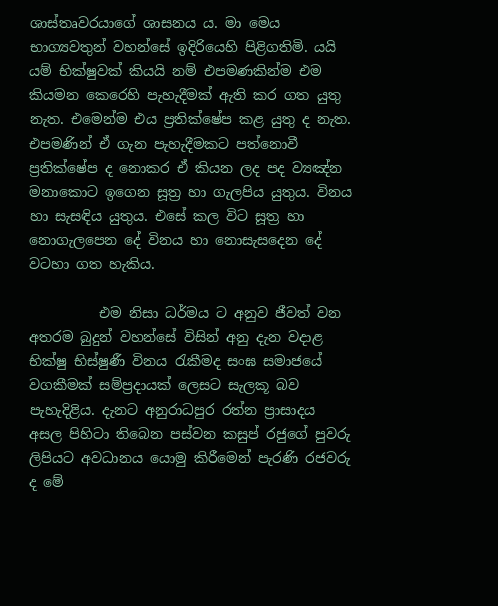ශාස්තෘවරයාගේ ශාසනය ය. මා මෙය භාග්‍යවතුන් වහන්සේ ඉදිරියෙහි පිළිගතිමි. යයි යම් භික්ෂුවක් කියයි නම් එපමණකින්ම එම කියමන කෙරෙහි පැහැදීමක් ඇති කර ගත යුතු නැත. එමෙන්ම එය ප්‍රතික්ෂේප කළ යුතු ද නැත. එපමණින් ඒ ගැන පැහැදීමකට පත්නොවී ප්‍රතික්ෂේප ද නොකර ඒ කියන ලද පද ව්‍යඤ්න මනාකොට ඉගෙන සූත්‍ර හා ගැලපිය යුතුය. විනය හා සැසඳිය යුතුය. එසේ කල විට සූත්‍ර හා නොගැලපෙන දේ විනය හා නොසැසදෙන දේ වටහා ගත හැකිය.

          එම නිසා ධර්මය ට අනුව ජීවත් වන අතරම බුදුන් වහන්සේ විසින් අනු දැන වදාළ භික්ෂු භිස්ෂුණී විනය රැකීමද සංඝ සමාජයේ වගකීමක් සම්ප්‍රදායක් ලෙසට සැලකූ බව පැහැදිළිය. දැනට අනුරාධපුර රත්න ප්‍රාසාදය අසල පිහිටා තිබෙන පස්වන කසුප් රජුගේ පුවරු ලිපියට අවධානය යොමු කිරීමෙන් පැරණි රජවරු ද මේ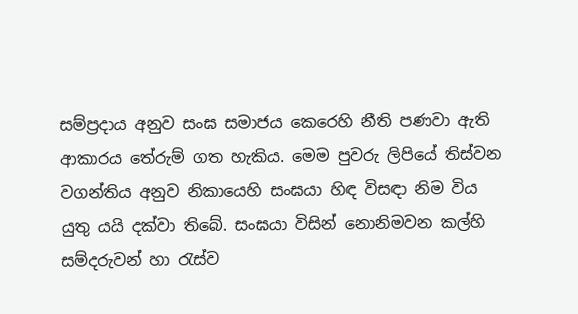සම්ප්‍රදාය අනුව සංඝ සමාජය කෙරෙහි නීති පණවා ඇති ආකාරය තේරුම් ගත හැකිය. මෙම පුවරු ලිපියේ තිස්වන වගන්තිය අනුව නිකායෙහි සංඝයා හිඳ විසඳා නිම විය යුතු යයි දක්වා තිබේ. සංඝයා විසින් නොනිමවන කල්හි සම්දරුවන් හා රැස්ව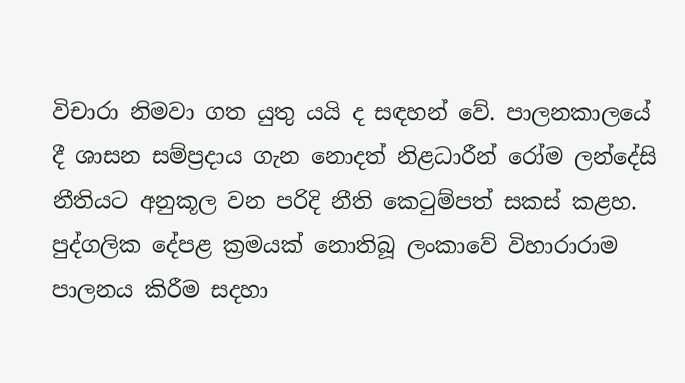විචාරා නිමවා ගත යුතු යයි ද සඳහන් වේ. පාලනකාලයේ දී ශාසන සම්ප්‍රදාය ගැන නොදත් නිළධාරීන් රෝම ලන්දේසි නීතියට අනුකූල වන පරිදි නීති කෙටුම්පත් සකස් කළහ. පුද්ගලික දේපළ ක්‍රමයක් නොතිබූ ලංකාවේ විහාරාරාම පාලනය කිරීම සදහා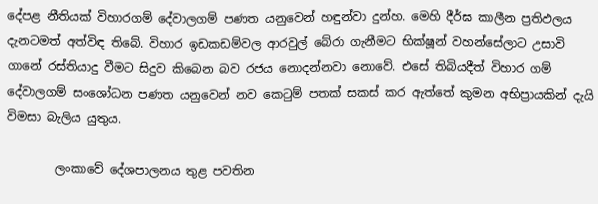දේපළ නීතියක් විහාරගම් දේවාලගම් පණත යනුවෙන් හඳුන්වා දුන්හ. මෙහි දීර්ඝ කාලීන ප්‍රතිඵලය දැනටමත් අත්විඳ තිබේ. විහාර ඉඩකඩම්වල ආරවුල් බේරා ගැනීමට භික්ෂූන් වහන්සේලාට උසාවි ගානේ රස්තියාදු වීමට සිදුව කිබෙන බව රජය නොදන්නවා නොවේ. එසේ තිබියදීත් විහාර ගම් දේවාලගම් සංශෝධන පණත යනුවෙන් නව කෙටුම් පතක් සකස් කර ඇත්තේ කුමන අභිප්‍රායකින් දැයි විමසා බැලිය යුතුය.

        ලංකාවේ දේශපාලනය තුළ පවතින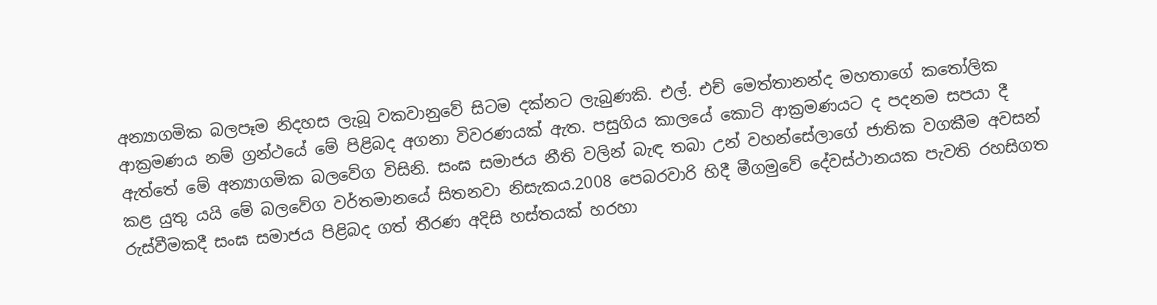අන්‍යාගමික බලපෑම නිදහස ලැබූ වකවානුවේ සිටම දක්නට ලැබුණකි. එල්. එච් මෙත්තානන්ද මහතාගේ කතෝලික ආක්‍රමණය නම් ග්‍රන්ථයේ මේ පිළිබද අගනා විවරණයක් ඇත. පසුගිය කාලයේ කොටි ආක්‍රමණයට ද පදනම සපයා දී ඇත්තේ මේ අන්‍යාගමික බලවේග විසිනි. සංඝ සමාජය නීති වලින් බැඳ තබා උන් වහන්සේලාගේ ජාතික වගකීම අවසන් කළ යුතු යයි මේ බලවේග වර්තමානයේ සිතනවා නිසැකය.2008 පෙබරවාරි හිදී මීගමුවේ දේවස්ථානයක පැවති රහසිගත රුස්වීමකදී සංඝ සමාජය පිළිබද ගත් තීරණ අදිසි හස්තයක් හරහා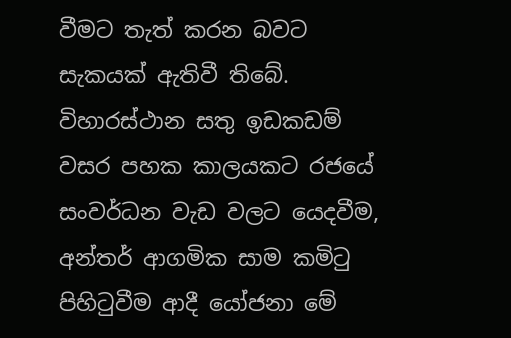වීමට තැත් කරන බවට සැකයක් ඇතිවී තිබේ. විහාරස්ථාන සතු ඉඩකඩම් වසර පහක කාලයකට රජයේ සංවර්ධන වැඩ වලට යෙදවීම, අන්තර් ආගමික සාම කමිටු පිහිටුවීම ආදී යෝජනා මේ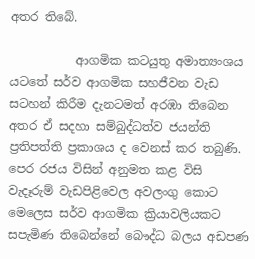අතර තිබේ.

           ආගමික කටයුතු අමාත්‍යංශය යටතේ සර්ව ආගමික සහජීවන වැඩ සටහන් කිරීම දැනටමත් අරඹා තිබෙන අතර ඒ සදහා සම්බුද්ධත්ව ජයන්ති ප්‍රතිපත්ති ප්‍රකාශය ද වෙනස් කර තබුණි. පෙර රජය විසින් අනුමත කළ විසි වැදෑරුම් වැඩපිළිවෙල අවලංගු කොට මෙලෙස සර්ව ආගමික ක්‍රියාවලියකට සපැමිණ තිබෙන්නේ බෞද්ධ බලය අඩපණ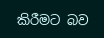කිරීමට බව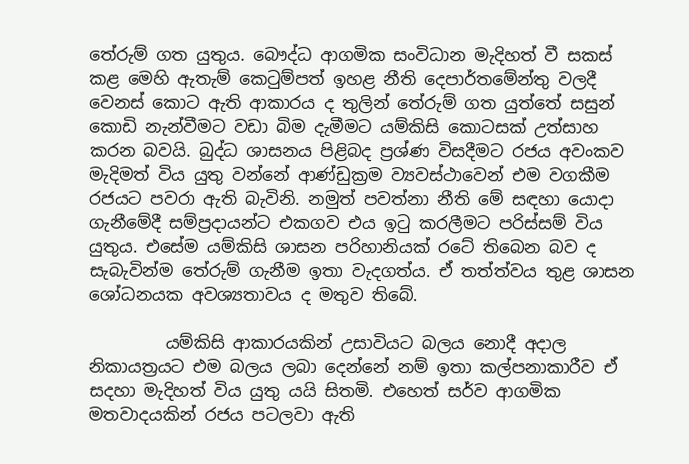තේරුම් ගත යුතුය. බෞද්ධ ආගමික සංවිධාන මැදිහත් වී සකස් කළ මෙහි ඇතැම් කෙටුම්පත් ඉහළ නීති දෙපාර්තමේන්තු වලදී වෙනස් කොට ඇති ආකාරය ද තුලින් තේරුම් ගත යුත්තේ සසුන් කොඩි නැන්වීමට වඩා බිම දැමීමට යම්කිසි කොටසක් උත්සාහ කරන බවයි. බුද්ධ ශාසනය පිළිබද ප්‍රශ්ණ විසදීමට රජය අවංකව මැදිමත් විය යුතු වන්නේ ආණ්ඩුක්‍රම ව්‍යවස්ථාවෙන් එම වගකීම රජයට පවරා ඇති බැවිනි. නමුත් පවත්නා නීති මේ සඳහා යොදා ගැනීමේදී සම්ප්‍රදායන්ට එකගව එය ඉටු කරලීමට පරිස්සම් විය යුතුය. එසේම යම්කිසි ශාසන පරිහානියක් රටේ තිබෙන බව ද සැබැවින්ම තේරුම් ගැනීම ඉතා වැදගත්ය. ඒ තත්ත්වය තුළ ශාසන ශෝධනයක අවශ්‍යතාවය ද මතුව තිබේ.

         යම්කිසි ආකාරයකින් උසාවියට බලය නොදී අදාල නිකායත්‍රයට එම බලය ලබා දෙන්නේ නම් ඉතා කල්පනාකාරීව ඒ සදහා මැදිහත් විය යුතු යයි සිතමි. එහෙත් සර්ව ආගමික මතවාදයකින් රජය පටලවා ඇති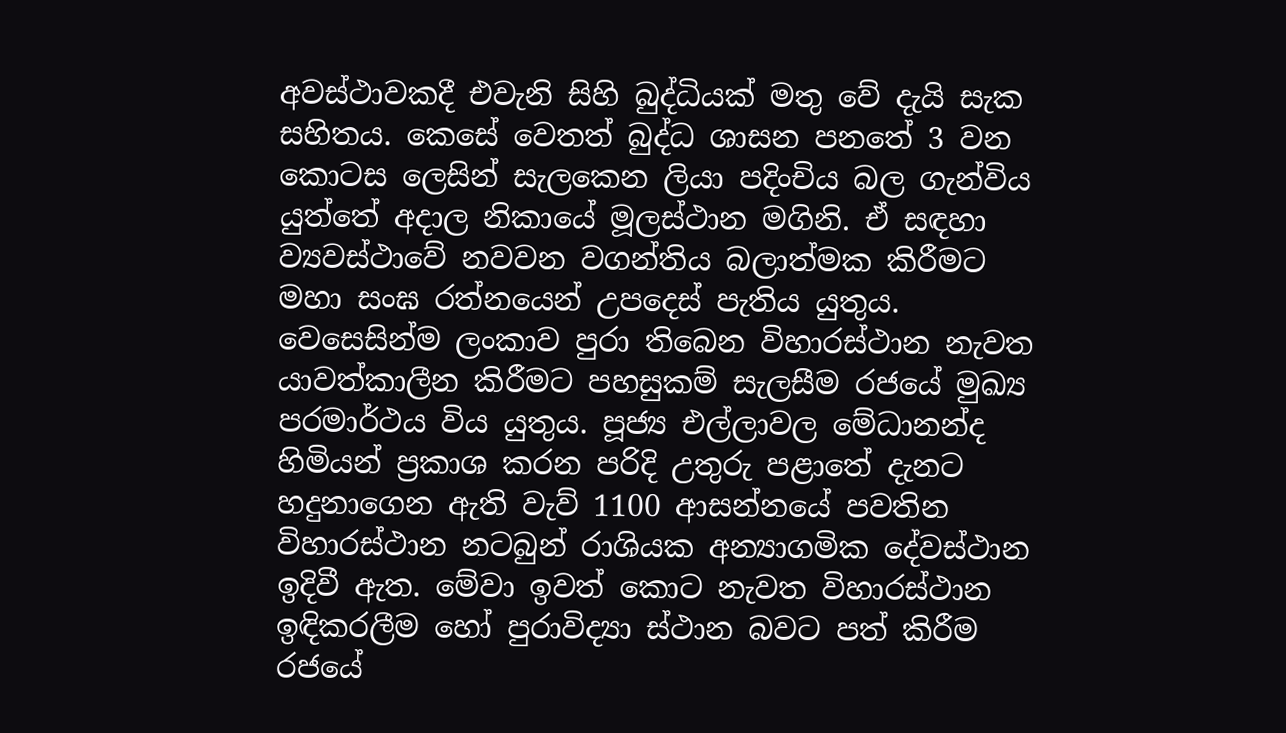අවස්ථාවකදී එවැනි සිහි බුද්ධියක් මතු වේ දැයි සැක සහිතය. කෙසේ වෙතත් බුද්ධ ශාසන පනතේ 3 වන කොටස ලෙසින් සැලකෙන ලියා පදිංචිය බල ගැන්විය යුත්තේ අදාල නිකායේ මූලස්ථාන මගිනි. ඒ සඳහා ව්‍යවස්ථාවේ නවවන වගන්තිය බලාත්මක කිරීමට මහා සංඝ රත්නයෙන් උපදෙස් පැතිය යුතුය. වෙසෙසින්ම ලංකාව පුරා තිබෙන විහාරස්ථාන නැවත යාවත්කාලීන කිරීමට පහසුකම් සැලසීම රජයේ මුඛ්‍ය පරමාර්ථය විය යුතුය. පූජ්‍ය එල්ලාවල මේධානන්ද හිමියන් ප්‍රකාශ කරන පරිදි උතුරු පළාතේ දැනට හදුනාගෙන ඇති වැව් 1100 ආසන්නයේ පවතින විහාරස්ථාන නටබුන් රාශියක අන්‍යාගමික දේවස්ථාන ඉදිවී ඇත. මේවා ඉවත් කොට නැවත විහාරස්ථාන ඉඳිකරලීම හෝ පුරාවිද්‍යා ස්ථාන බවට පත් කිරීම රජයේ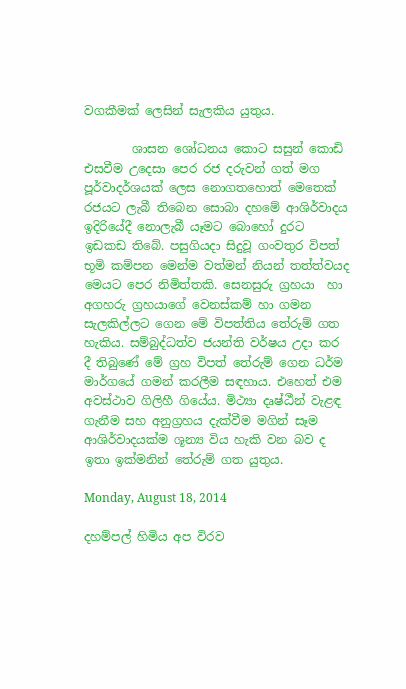වගකීමක් ලෙසින් සැලකිය යුතුය.

        ශාසන ශෝධනය කොට සසුන් කොඩි එසවීම උදෙසා පෙර රජ දරුවන් ගත් මග පූර්වාදර්ශයක් ලෙස නොගතහොත් මෙතෙක් රජයට ලැබී තිබෙන සොබා දහමේ ආශිර්වාදය ඉදිරියේදී නොලැබී යෑමට බොහෝ දුරට ඉඩකඩ තිබේ. පසුගියදා සිදුවූ ගංවතුර විපත්  භූමි කම්පන මෙන්ම වත්මන් නියන් තත්ත්වයද මෙයට පෙර නිමිත්තකි. සෙනසුරු ග්‍රහයා  හා අගහරු ග්‍රහයාගේ වෙනස්කම් හා ගමන සැලකිල්ලට ගෙන මේ විපත්තිය තේරුම් ගත හැකිය. සම්බුද්ධත්ව ජයන්ති වර්ෂය උදා කර දී තිබුණේ මේ ග්‍රහ විපත් තේරුම් ගෙන ධර්ම මාර්ගයේ ගමන් කරලීම සඳහාය. එහෙත් එම අවස්ථාව ගිලිහී ගියේය. මිථ්‍යා දෘෂ්ඨීන් වැළඳ ගැනීම සහ අනුග්‍රහය දැක්වීම මගින් සෑම ආශිර්වාදයක්ම ශූන්‍ය විය හැකි වන බව ද ඉතා ඉක්මනින් තේරුම් ගත යුතුය.

Monday, August 18, 2014

දහම්පල් හිමිය අප විරව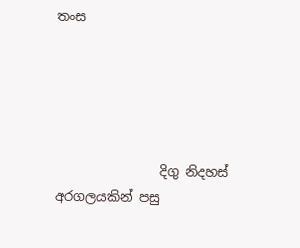තංස





                දිගු නිදහස් අරගලයකින් පසු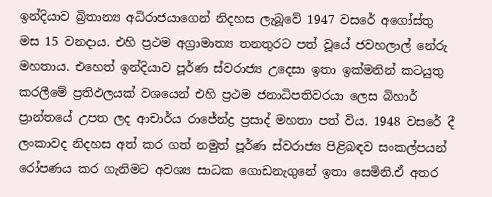ඉන්දියාව බ්‍රිතාන්‍ය අධිරාජයාගෙන් නිදහස ලැබූවේ 1947 වසරේ අගෝස්තු මස 15 වනදාය. එහි ප්‍රථම අග්‍රාමාත්‍ය තනතුරට පත් වූයේ ජවහලාල් නේරු මහතාය. එහෙත් ඉන්දියාව පූර්ණ ස්වරාජ්‍ය උදෙසා ඉතා ඉක්මනින් කටයුතු කරලීමේ ප්‍රතිඵලයක් වශයෙන් එහි ප්‍රථම ජනාධිපතිවරයා ලෙස බිහාර් ප්‍රාන්තයේ උපත ලද ආචාර්ය රාජේන්ද්‍ර ප්‍රසාද් මහතා පත් විය. 1948 වසරේ දී ලංකාවද නිදහස අත් කර ගත් නමුත් පූර්ණ ස්වරාජ්‍ය පිළිබඳව සංකල්පයන් රෝපණය කර ගැනිමට අවශ්‍ය සාධක ගොඩනැගුනේ ඉතා සෙමිනි.ඒ අතර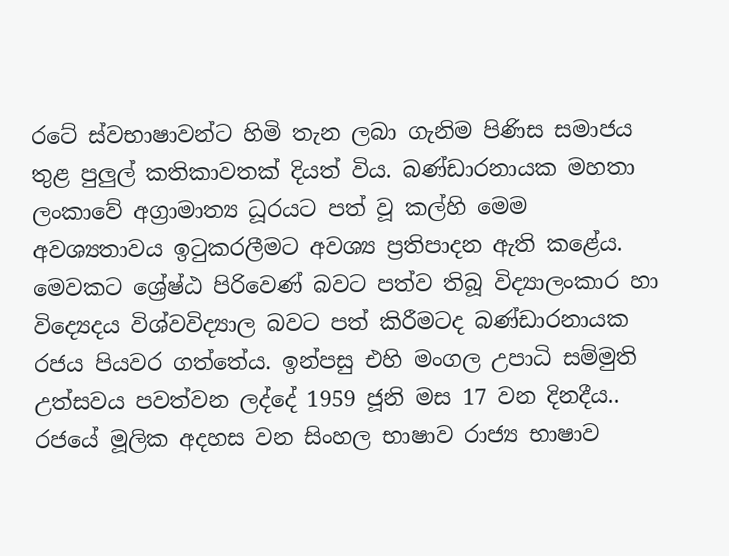රටේ ස්වභාෂාවන්ට හිමි තැන ලබා ගැනිම පිණිස සමාජය තුළ පුලුල් කතිකාවතක් දියත් විය. බණ්ඩාරනායක මහතා ලංකාවේ අග්‍රාමාත්‍ය ධූරයට පත් වූ කල්හි මෙම අවශ්‍යතාවය ඉටුකරලීමට අවශ්‍ය ප්‍රතිපාදන ඇති කළේය. මෙවකට ශ්‍රේෂ්ඨ පිරිවෙණ් බවට පත්ව තිබූ විද්‍යාලංකාර හා විද්‍යෙදය විශ්වවිද්‍යාල බවට පත් කිරීමටද බණ්ඩාරනායක රජය පියවර ගත්තේය. ඉන්පසු එහි මංගල උපාධි සම්මුති උත්සවය පවත්වන ලද්දේ 1959 ජූනි මස 17 වන දිනදීය.. රජයේ මූලික අදහස වන සිංහල භාෂාව රාජ්‍ය භාෂාව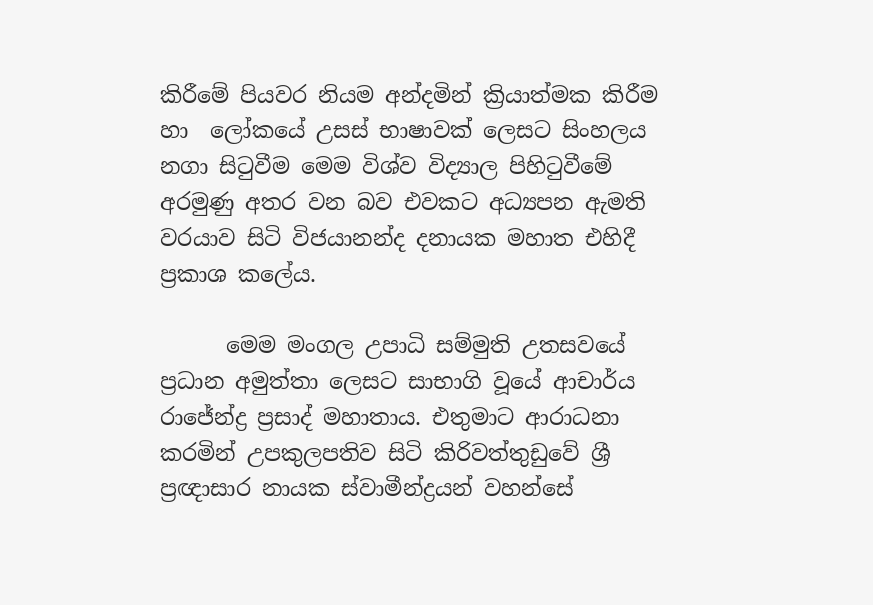කිරීමේ පියවර නියම අන්දමින් ක්‍රියාත්මක කිරීම හා  ලෝකයේ උසස් භාෂාවක් ලෙසට සිංහලය  නගා සිටුවීම මෙම විශ්ව විද්‍යාල පිහිටුවීමේ අරමුණු අතර වන බව එවකට අධ්‍යපන ඇමති වරයාව සිටි විජයානන්ද දනායක මහාත එහිදී ප්‍රකාශ කලේය.

      මෙම මංගල උපාධි සම්මුති උතසවයේ ප්‍රධාන අමුත්තා ලෙසට සාභාගි වූයේ ආචාර්ය රාජේන්ද්‍ර ප්‍රසාද් මහාතාය. එතුමාට ආරාධනා කරමින් උපකුලපතිව සිටි කිරිවත්තුඩුවේ ශ්‍රී ප්‍රඥාසාර නායක ස්වාමීන්ද්‍රයන් වහන්සේ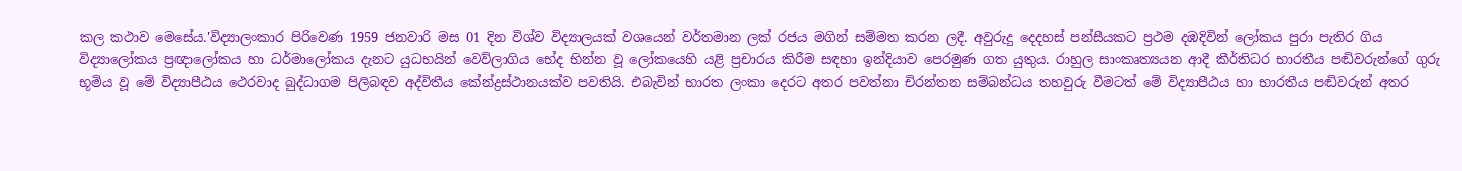කල කථාව මෙසේය.'විද්‍යාලංකාර පිරිවෙණ 1959 ජනවාරි මස 01 දින විශ්ව විද්‍යාලයක් වශයෙන් වර්තමාන ලක් රජය මගින් සම්මත කරන ලදී. අවුරුදු දෙදහස් පන්සීයකට ප්‍රථම දඹදිවින් ලෝකය පුරා පැතිර ගිය විද්‍යාලෝකය ප්‍රඥාලෝකය හා ධර්මාලෝකය දැනට යුධභයින් වෙව්ලාගිය භේද භින්න වූ ලෝකයෙහි යළි ප්‍රචාරය කිරීම සඳහා ඉන්දියාව පෙරමුණ ගත යුතුය. රාහුල සාංකෘත්‍යයන ආදී කීර්තිධර භාරතීය පඬිවරුන්ගේ ගුරු භූමිය වූ මේ විද්‍යාපීඨය ථෙරවාද බුද්ධාගම පිලිබඳව අද්විතීය කේන්ද්‍රස්ථානයක්ව පවතියි. එබැවින් භාරත ලංකා දෙරට අතර පවත්නා චිරන්තන සම්බන්ධය තහවුරු වීමටත් මේ විද්‍යාපීඨය හා භාරතීය පඬිවරුන් අතර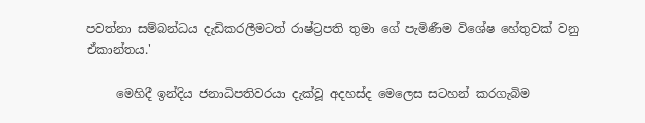පවත්නා සම්බන්ධය දැඩිකරලීමටත් රාෂ්ට්‍රපති තුමා ගේ පැමිණීම විශේෂ හේතුවක් වනු ඒකාන්තය.'

     මෙහිදී ඉන්දිය ජනාධිපතිවරයා දැක්වූ අදහස්ද මෙලෙස සටහන් කරගැබිම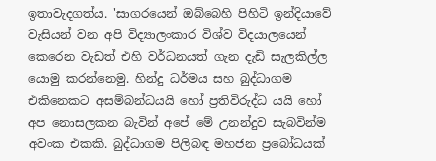ඉතාවැදගත්ය. 'සාගරයෙන් ඔබ්බෙහි පිහිටි ඉන්දියාවේ වැසියන් වන අපි විද්‍යාලංකාර විශ්ව විදයාලයෙන් කෙරෙන වැඩත් එහි වර්ධනයත් ගැන දැඩි සැලකිල්ල යොමු කරන්නෙමු. හින්දු ධර්මය සහ බුද්ධාගම එකිනෙකට අසම්බන්ධයයි හෝ ප්‍රතිවිරුද්ධ යයි හෝ අප නොසලකන බැවින් අපේ මේ උනන්දුව සැබවින්ම අවංක එකකි. බුද්ධාගම පිලිබඳ මහජන ප්‍රබෝධයක්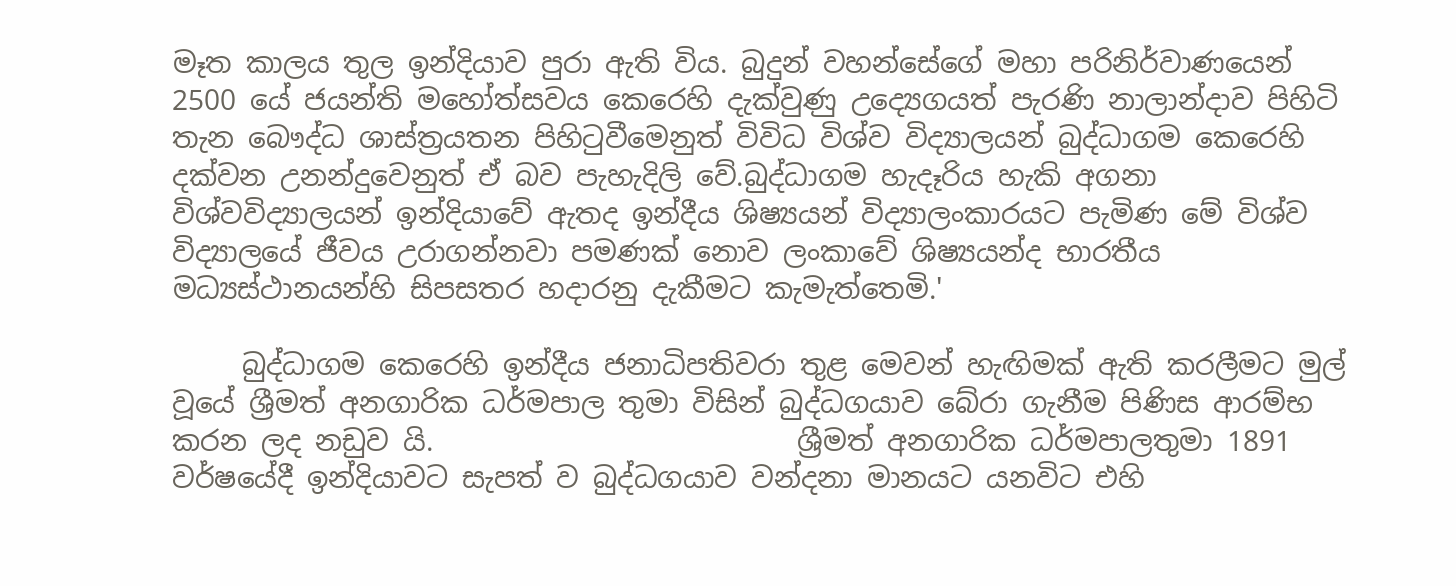මෑත කාලය තුල ඉන්දියාව පුරා ඇති විය. බුදුන් වහන්සේගේ මහා පරිනිර්වාණයෙන් 2500 යේ ජයන්ති මහෝත්සවය කෙරෙහි දැක්වුණු උද්‍යෙගයත් පැරණි නාලාන්දාව පිහිටි තැන බෞද්ධ ශාස්ත්‍රයතන පිහිටුවීමෙනුත් විවිධ විශ්ව විද්‍යාලයන් බුද්ධාගම කෙරෙහි දක්වන උනන්දුවෙනුත් ඒ බව පැහැදිලි වේ.බුද්ධාගම හැදෑරිය හැකි අගනා විශ්වවිද්‍යාලයන් ඉන්දියාවේ ඇතද ඉන්දීය ශිෂ්‍යයන් විද්‍යාලංකාරයට පැමිණ මේ විශ්ව විද්‍යාලයේ ජීවය උරාගන්නවා පමණක් නොව ලංකාවේ ශිෂ්‍යයන්ද භාරතීය මධ්‍යස්ථානයන්හි සිපසතර හදාරනු දැකීමට කැමැත්තෙමි.'

     බුද්ධාගම කෙරෙහි ඉන්දීය ජනාධිපතිවරා තුළ මෙවන් හැඟිමක් ඇති කරලීමට මුල් වූයේ ශ්‍රීමත් අනගාරික ධර්මපාල තුමා විසින් බුද්ධගයාව බේරා ගැනීම පිණිස ආරම්භ කරන ලද නඩුව යි.                          ශ්‍රීමත් අනගාරික ධර්මපාලතුමා 1891 වර්ෂයේදී ඉන්දියාවට සැපත් ව බුද්ධගයාව වන්දනා මානයට යනවිට එහි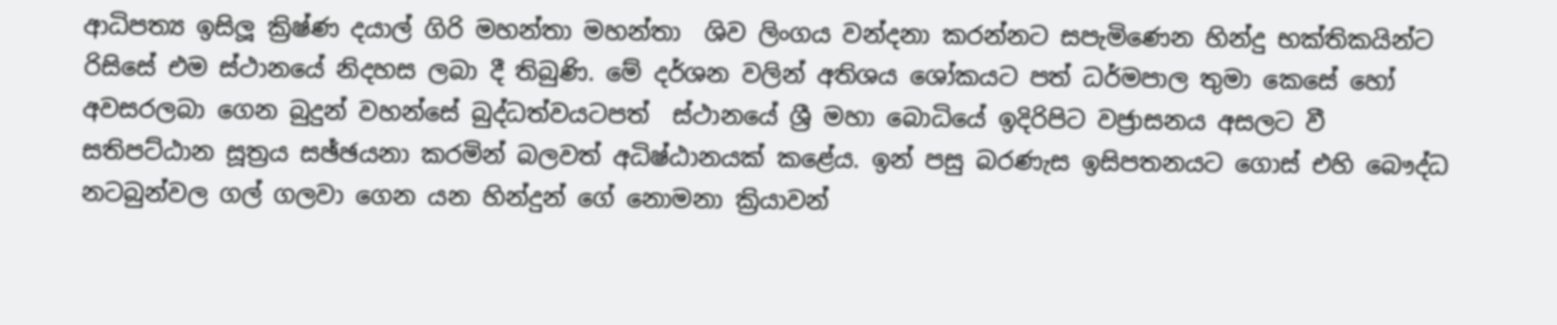ආධිපත්‍ය ඉසිලූ ක්‍රිෂ්ණ දයාල් ගිරි මහන්තා මහන්තා  ශිව ලිංගය වන්දනා කරන්නට සපැමිණෙන හින්දු භක්තිකයින්ට රිසිසේ එම ස්ථානයේ නිදහස ලබා දී තිබුණි. මේ දර්ශන වලින් අතිශය ශෝකයට පත් ධර්මපාල තුමා කෙසේ හෝ අවසරලබා ගෙන බුදුන් වහන්සේ බුද්ධත්වයටපත්  ස්ථානයේ ශ්‍රී මහා බොධියේ ඉදිරිපිට වජ්‍රාසනය අසලට වී සතිපට්ඨාන සූත්‍රය සඡ්ඡයනා කරමින් බලවත් අධිෂ්ඨානයක් කළේය. ඉන් පසු බරණැස ඉසිපතනයට ගොස් එහි බෞද්ධ නටබුන්වල ගල් ගලවා ගෙන යන හින්දුන් ගේ නොමනා ක්‍රියාවන්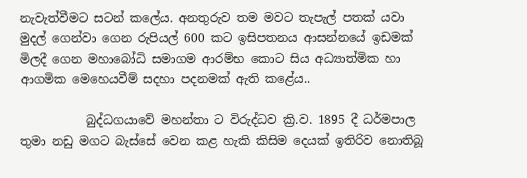නැවැත්වීමට සටන් කලේය. අනතුරුව තම මවට තැපැල් පතක් යවා මුදල් ගෙන්වා ගෙන රුපියල් 600 කට ඉසිපතනය ආසන්නයේ ඉඩමක් මිලදී ගෙන මහාබෝධි සමාගම ආරම්භ කොට සිය අධ්‍යාත්මික හා ආගමික මෙහෙයවීම් සදහා පදනමක් ඇති කළේය..

           බුද්ධගයාවේ මහන්තා ට විරුද්ධව ක්‍රි.ව. 1895 දී ධර්මපාල තුමා නඩු මගට බැස්සේ වෙන කළ හැකි කිසිම දෙයක් ඉතිරිව නොතිබූ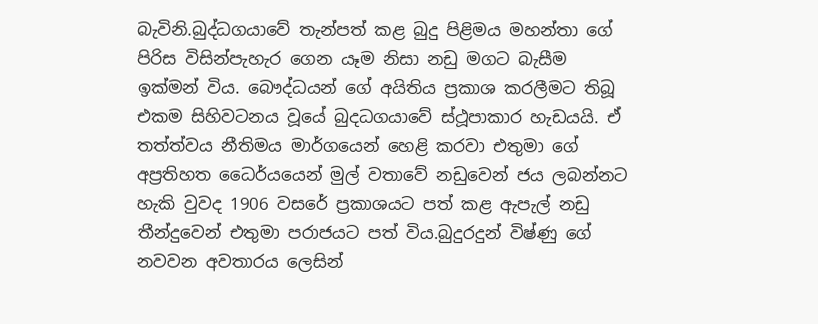බැවිනි.බුද්ධගයාවේ තැන්පත් කළ බුදු පිළිමය මහන්තා ගේ පිරිස විසින්පැහැර ගෙන යෑම නිසා නඩු මගට බැසීම ඉක්මන් විය. බෞද්ධයන් ගේ අයිතිය ප්‍රකාශ කරලීමට තිබූ එකම සිහිවටනය වූයේ බුදධගයාවේ ස්ථූපාකාර හැඩයයි. ඒ තත්ත්වය නීතිමය මාර්ගයෙන් හෙළි කරවා එතුමා ගේ අප්‍රතිහත ධෛර්යයෙන් මුල් වතාවේ නඩුවෙන් ජය ලබන්නට හැකි වුවද 1906 වසරේ ප්‍රකාශයට පත් කළ ඇපැල් නඩු තීන්දුවෙන් එතුමා පරාජයට පත් විය.බුදුරදුන් විෂ්ණු ගේ නවවන අවතාරය ලෙසින්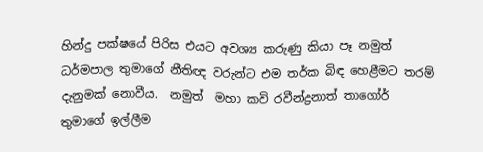හින්දු පක්ෂයේ පිරිස එයට අවශ්‍ය කරුණු කියා පෑ නමුත් ධර්මපාල තුමාගේ නීතිඥ වරුන්ට එම තර්ක බිඳ හෙළීමට තරම් දැනුමක් නොවීය.  නමුත්  මහා කවි රවීන්ද්‍රනාත් තාගෝර් තුමාගේ ඉල්ලීම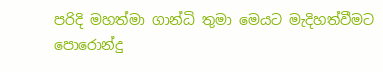පරිදි මහත්මා ගාන්ධි තුමා මෙයට මැදිහත්වීමට පොරොන්දු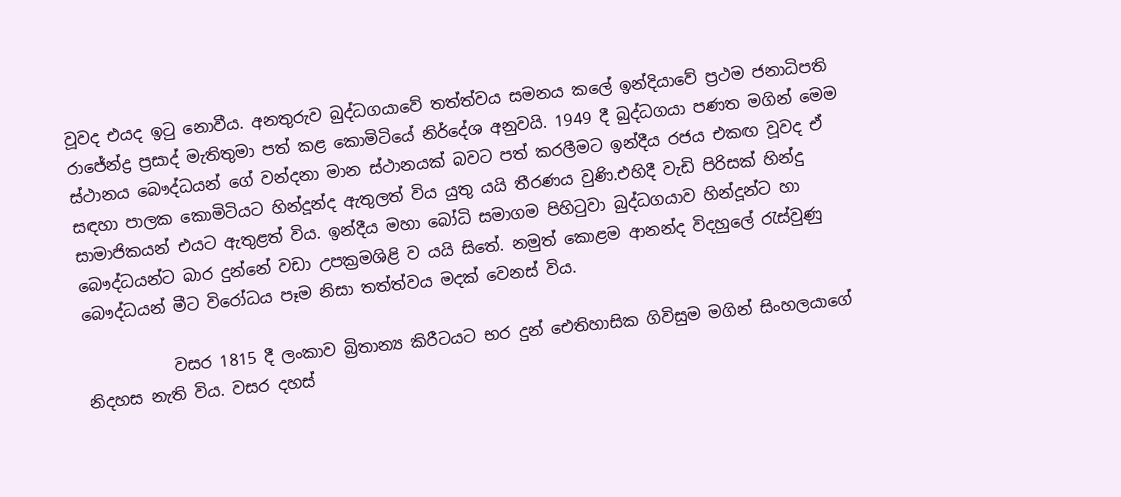වූවද එයද ඉටු නොවීය. අනතුරුව බුද්ධගයාවේ තත්ත්වය සමනය කලේ ඉන්දියාවේ ප්‍රථම ජනාධිපති රාජේන්ද්‍ර ප්‍රසාද් මැතිතුමා පත් කළ කොමිටියේ නිර්දේශ අනුවයි. 1949 දී බුද්ධගයා පණත මගින් මෙම ස්ථානය බෞද්ධයන් ගේ වන්දනා මාන ස්ථානයක් බවට පත් කරලීමට ඉන්දීය රජය එකඟ වූවද ඒ සඳහා පාලක කොමිටියට හින්දූන්ද ඇතුලත් විය යුතු යයි තීරණය වුණි.එහිදී වැඩි පිරිසක් හින්දු සාමාජිකයන් එයට ඇතුළත් විය. ඉන්දීය මහා බෝධි සමාගම පිහිටුවා බුද්ධගයාව හින්දූන්ට හා බෞද්ධයන්ට බාර දුන්නේ වඩා උපක්‍රමශිළි ව යයි සිතේ. නමුත් කොළම ආනන්ද විදහුලේ රැස්වුණු බෞද්ධයන් මීට විරෝධය පෑම නිසා තත්ත්වය මදක් වෙනස් විය.

           වසර 1815 දී ලංකාව බ්‍රිතාන්‍ය කිරීටයට භර දුන් ඓතිහාසික ගිවිසුම මගින් සිංහලයාගේ නිදහස නැති විය. වසර දහස්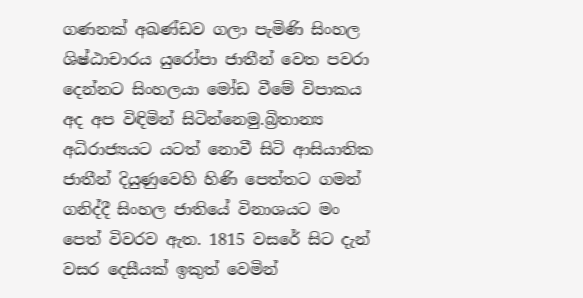ගණනක් අඛණ්ඩව ගලා පැමිණි සිංහල ශිෂ්ඨාචාරය යුරෝපා ජාතීන් වෙත පවරා දෙන්නට සිංහලයා මෝඩ වීමේ විපාකය අද අප විඳිමින් සිටින්නෙමු.බ්‍රිතාන්‍ය අධිරාජ්‍යයට යටත් නොවී සිටි ආසියාතික ජාතීන් දියුණුවෙහි හිණි පෙත්තට ගමන් ගනිද්දී සිංහල ජාතියේ විනාශයට මං පෙත් විවරව ඇත. 1815 වසරේ සිට දැන් වසර දෙසීයක් ඉකුත් වෙමින්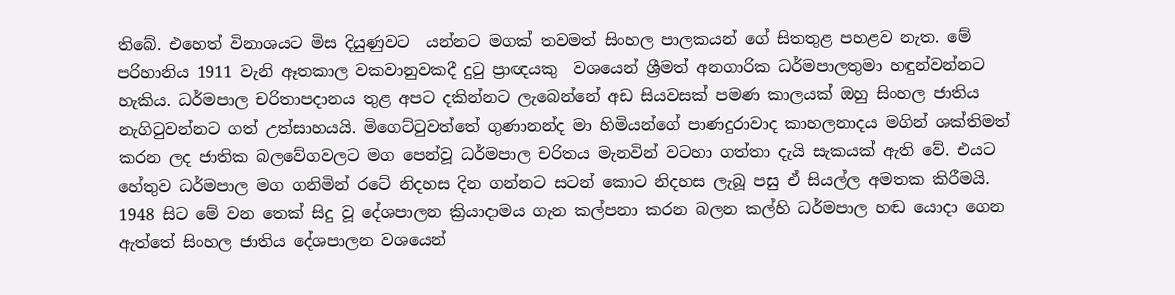තිබේ. එහෙත් විනාශයට මිස දියුණුවට  යන්නට මගක් තවමත් සිංහල පාලකයන් ගේ සිතතුළ පහළව නැත. මේ පරිහානිය 1911 වැනි ඈතකාල වකවානුවකදී දුටු ප්‍රාඥයකු  වශයෙන් ශ්‍රීමත් අනගාරික ධර්මපාලතුමා හඳුන්වන්නට හැකිය. ධර්මපාල චරිතාපදානය තුළ අපට දකින්නට ලැබෙන්නේ අඩ සියවසක් පමණ කාලයක් ඔහු සිංහල ජාතිය නැගිටුවන්නට ගත් උත්සාහයයි. මිගෙට්ටුවත්තේ ගුණානන්ද මා හිමියන්ගේ පාණදුරාවාද කාහලනාදය මගින් ශක්තිමත් කරන ලද ජාතික බලවේගවලට මග පෙන්වූ ධර්මපාල චරිතය මැනවින් වටහා ගත්තා දැයි සැකයක් ඇති වේ. එයට හේතුව ධර්මපාල මග ගනිමින් රටේ නිදහස දින ගන්නට සටන් කොට නිදහස ලැබූ පසු ඒ සියල්ල අමතක කිරීමයි. 1948 සිට මේ වන තෙක් සිදු වූ දේශපාලන ක්‍රියාදාමය ගැන කල්පනා කරන බලන කල්හි ධර්මපාල හඬ යොදා ගෙන ඇත්තේ සිංහල ජාතිය දේශපාලන වශයෙන්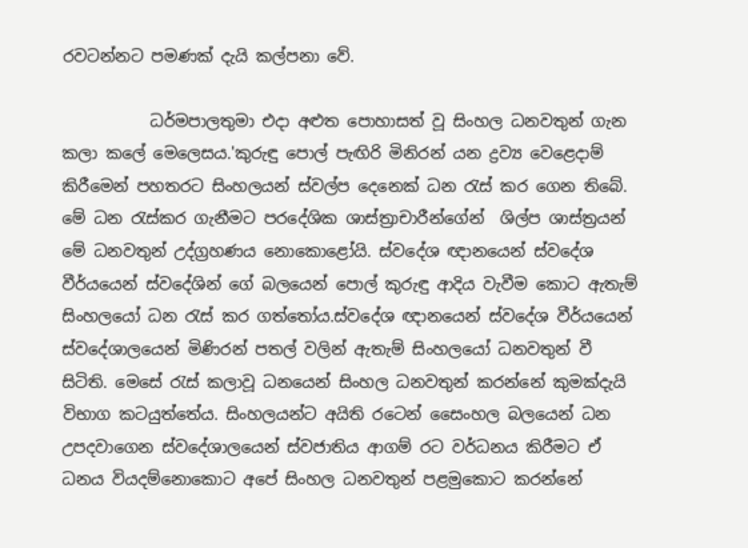රවටන්නට පමණක් දැයි කල්පනා වේ.

           ධර්මපාලතුමා එදා අළුත පොහාසත් වූ සිංහල ධනවතුන් ගැන කලා කලේ මෙලෙසය.'කුරුඳු පොල් පැඟිරි මිනිරන් යන ද්‍රව්‍ය වෙළෙදාම් කිරීමෙන් පහතරට සිංහලයන් ස්වල්ප දෙනෙක් ධන රැස් කර ගෙන තිබේ. මේ ධන රැස්කර ගැනීමට පරදේශික ශාස්ත්‍රාචාරීන්ගේන්  ශිල්ප ශාස්ත්‍රයන් මේ ධනවතුන් උද්ග්‍රහණය නොකොළෝයි. ස්වදේශ ඥානයෙන් ස්වදේශ වීර්යයෙන් ස්වදේශින් ගේ බලයෙන් පොල් කුරුඳු ආදිය වැවීම කොට ඇතැම් සිංහලයෝ ධන රැස් කර ගත්තෝය.ස්වදේශ ඥානයෙන් ස්වදේශ වීර්යයෙන් ස්වදේශාලයෙන් මිණිරන් පතල් වලින් ඇතැම් සිංහලයෝ ධනවතුන් වී සිටිති. මෙසේ රැස් කලාවූ ධනයෙන් සිංහල ධනවතුන් කරන්නේ කුමක්දැයි විභාග කටයුත්තේය. සිංහලයන්ට අයිති රටෙන් සෛංහල බලයෙන් ධන උපදවාගෙන ස්වදේශාලයෙන් ස්වජාතිය ආගම් රට වර්ධනය කිරීමට ඒ ධනය වියදම්නොකොට අපේ සිංහල ධනවතුන් පළමුකොට කරන්නේ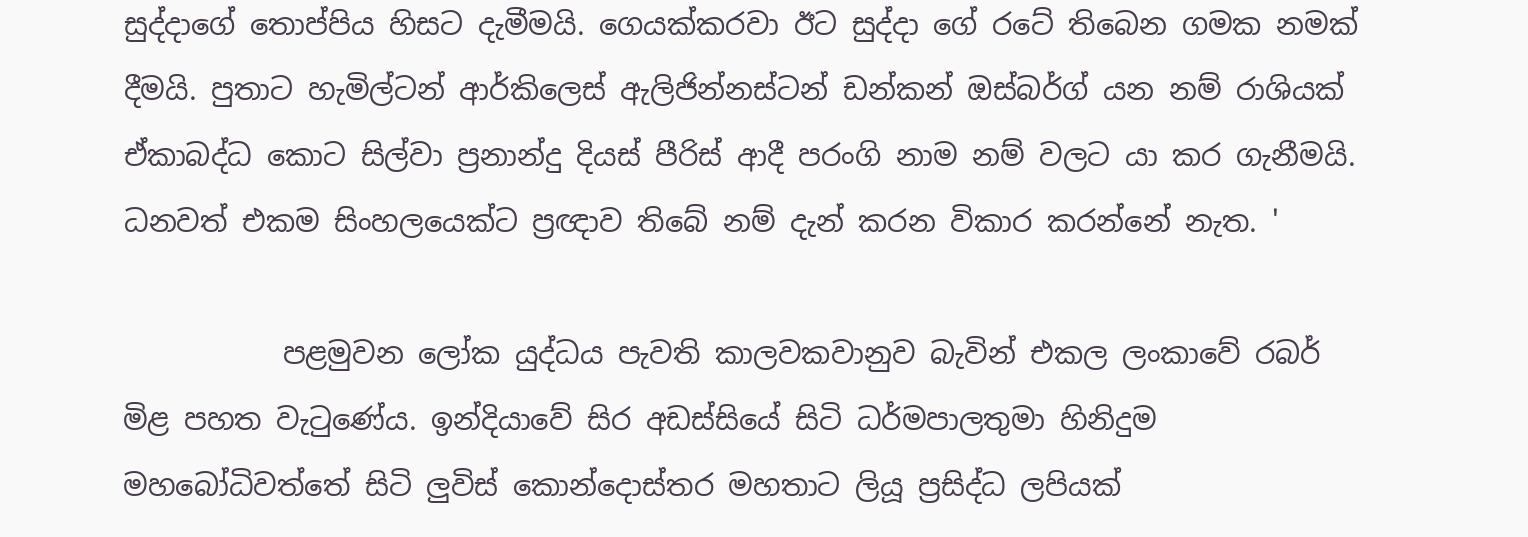සුද්දාගේ තොප්පිය හිසට දැමීමයි. ගෙයක්කරවා ඊට සුද්දා ගේ රටේ තිබෙන ගමක නමක් දීමයි. පුතාට හැමිල්ටන් ආර්කිලෙස් ඇලිජින්නස්ටන් ඩන්කන් ඔස්බර්ග් යන නම් රාශියක් ඒකාබද්ධ කොට සිල්වා ප්‍රනාන්දු දියස් පීරිස් ආදී පරංගි නාම නම් වලට යා කර ගැනීමයි. ධනවත් එකම සිංහලයෙක්ට ප්‍රඥාව තිබේ නම් දැන් කරන විකාර කරන්නේ නැත. '

           පළමුවන ලෝක යුද්ධය පැවති කාලවකවානුව බැවින් එකල ලංකාවේ රබර් මිළ පහත වැටුණේය. ඉන්දියාවේ සිර අඩස්සියේ සිටි ධර්මපාලතුමා හිනිදුම මහබෝධිවත්තේ සිටි ලුවිස් කොන්දොස්තර මහතාට ලියූ ප්‍රසිද්ධ ලපියක්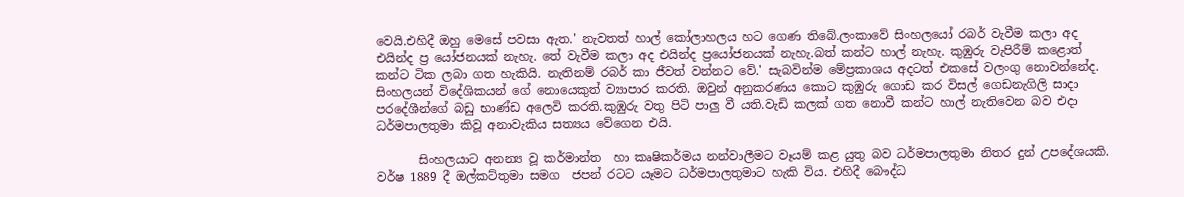වෙයි.එහිදී ඔහු මෙසේ පවසා ඇත.' නැවතත් හාල් කෝලාහලය හට ගෙණ තිබේ.ලංකාවේ සිංහලයෝ රබර් වැවීම කලා අද එයින්ද ප්‍ර යෝජනයක් නැහැ. තේ වැවීම කලා අද එයින්ද ප්‍රයෝජනයක් නැහැ.බත් කන්ට හාල් නැහැ. කුඹුරු වැපිරීම් කළොත් කන්ට ටික ලබා ගත හැකියි. නැතිනම් රබර් කා ජීවත් වන්නට වේ.' සැබවින්ම මේප්‍රකාශය අදටත් එකසේ වලංගු නොවන්නේද. සිංහලයන් විදේශිකයන් ගේ නොයෙකුත් ව්‍යාපාර කරති. ඔවුන් අනුකරණය කොට කුඹුරු ගොඩ කර විසල් ගෙඩනැගිලි සාදා පරදේශීන්ගේ බඩු භාණ්ඩ අලෙවි කරති.කුඹුරු වතු පිටි පාලු වී යති.වැඩි කලක් ගත නොවී කන්ට හාල් නැතිවෙන බව එදා ධර්මපාලතුමා කිවූ අනාවැකිය සත්‍යය වේගෙන එයි.

       සිංහලයාට අනන්‍ය වූ කර්මාන්ත  හා කෘෂිකර්මය නන්වාලීමට වෑයම් කළ යුතු බව ධර්මපාලතුමා නිතර දුන් උපදේශයකි. වර්ෂ 1889 දී ඔල්කට්තුමා සමග  ජපන් රටට යෑමට ධර්මපාලතුමාට හැකි විය. එහිදී බෞද්ධ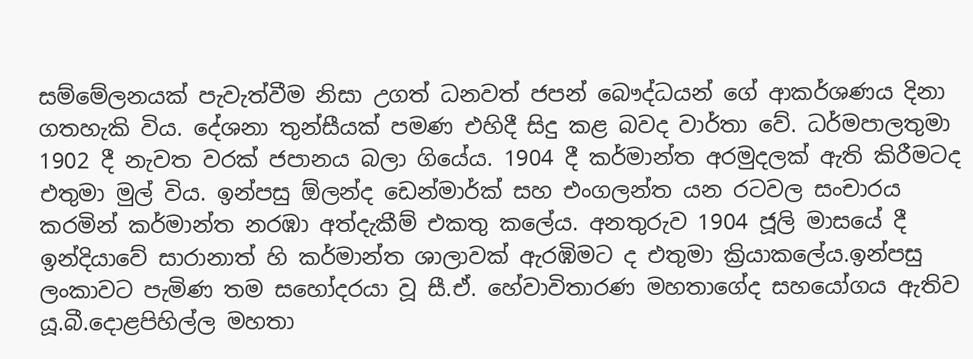සම්මේලනයක් පැවැත්වීම නිසා උගත් ධනවත් ජපන් බෞද්ධයන් ගේ ආකර්ශණය දිනා ගතහැකි විය. දේශනා තුන්සීයක් පමණ එහිදී සිදු කළ බවද වාර්තා වේ. ධර්මපාලතුමා 1902 දී නැවත වරක් ජපානය බලා ගියේය. 1904 දී කර්මාන්ත අරමුදලක් ඇති කිරීමටද එතුමා මුල් විය. ඉන්පසු ඕලන්ද ඩෙන්මාර්ක් සහ එංගලන්ත යන රටවල සංචාරය කරමින් කර්මාන්ත නරඹා අත්දැකීම් එකතු කලේය. අනතුරුව 1904 ජූලි මාසයේ දී ඉන්දියාවේ සාරානාත් හි කර්මාන්ත ශාලාවක් ඇරඹිමට ද එතුමා ක්‍රියාකලේය.ඉන්පසු ලංකාවට පැමිණ තම සහෝදරයා වූ සී.ඒ. හේවාවිතාරණ මහතාගේද සහයෝගය ඇතිව යූ.බී.දොළපිහිල්ල මහතා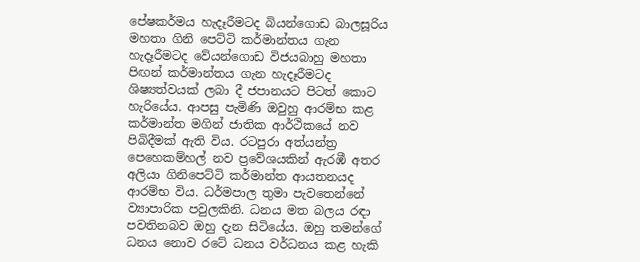පේෂකර්මය හැදෑරීමටද බියන්ගොඩ බාලසූරිය මහතා ගිනි පෙට්ටි කර්මාන්තය ගැන හැදෑරීමටද වේයන්ගොඩ විජයබාහු මහතා පිඟන් කර්මාන්තය ගැන හැදෑරීමටද ශිෂ්‍යත්වයක් ලබා දී ජපානයට පිටත් කොට හැරියේය. ආපසු පැමිණි ඔවුහු ආරම්භ කළ කර්මාන්ත මගින් ජාතික ආර්ථිකයේ නව පිබිදීමක් ඇති විය. රටපුරා අත්යන්ත්‍ර පෙහෙකම්හල් නව ප්‍රවේශයකින් ඇරඹී අතර අලියා ගිනිපෙට්ටි කර්මාන්ත ආයතනයද ආරම්භ විය. ධර්මපාල තුමා පැවතෙන්නේ ව්‍යාපාරික පවුලකිනි. ධනය මත බලය රඳා පවතිනබව ඔහු දැන සිටියේය. ඔහු තමන්ගේ ධනය නොව රටේ ධනය වර්ධනය කළ හැකි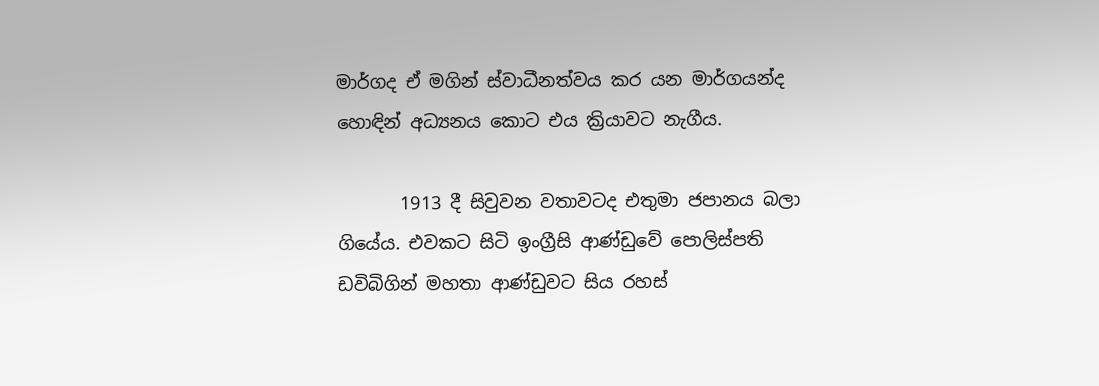මාර්ගද ඒ මගින් ස්වාධීනත්වය කර යන මාර්ගයන්ද හොඳින් අධ්‍යනය කොට එය ක්‍රියාවට නැගීය.

       1913 දී සිවුවන වතාවටද එතුමා ජපානය බලා ගියේය. එවකට සිටි ඉංග්‍රීසි ආණ්ඩුවේ පොලිස්පති ඩවිබිගින් මහතා ආණ්ඩුවට සිය රහස්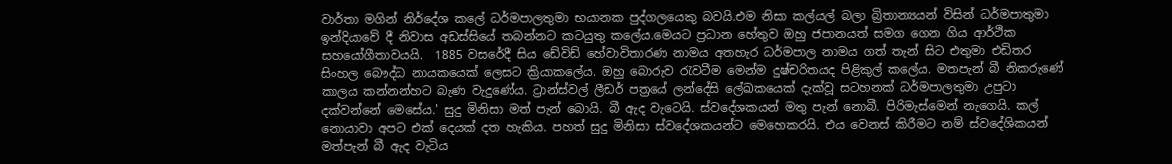වාර්තා මගින් නිර්දේශ කලේ ධර්මපාලතුමා භයානක පුද්ගලයෙකු බවයි.එම නිසා කල්යල් බලා බ්‍රිතාන්‍යයන් විසින් ධර්මපාතුමා ඉන්දියාවේ දී නිවාස අඩස්සියේ තබන්නට කටයුතු කලේය.මෙයට ප්‍රධාන හේතුව ඔහු ජපානයත් සමග ගෙන ගිය ආර්ථික සහයෝගීතාවයයි.  1885 වසරේදී සිය ඩේවිඩ් හේවාවිතාරණ නාමය අතහැර ධර්මපාල නාමය ගත් තැන් සිට එතුමා එඩිතර සිංහල බෞද්ධ නායකයෙක් ලෙසට ක්‍රියාකලේය. ඔහු බොරුව රැවටීම මෙන්ම දුෂ්චරිතයද පිළිකුල් කලේය. මතපැන් බී නිකරුණේ කාලය කන්නන්හට බැණ වැදුණේය. ට්‍රාන්ස්වල් ලීඩර් පත්‍රයේ ලන්දේසි ලේඛකයෙක් දැක්වූ සටහනක් ධර්මපාලතුමා උපුටා දක්වන්නේ මෙසේය.' සුදු මිනිසා මත් පැන් බොයි. බී ඇද වැටෙයි. ස්වදේශකයන් මතු පැන් නොබී. පිරිමැස්මෙන් නැගෙයි. කල් නොයාවා අපට එක් දෙයක් දත හැකිය. පහත් සුදු මිනිසා ස්වදේශකයන්ට මෙහෙකරයි. එය වෙනස් කිරීමට නම් ස්වදේශිකයන් මත්පැන් බී ඇද වැටිය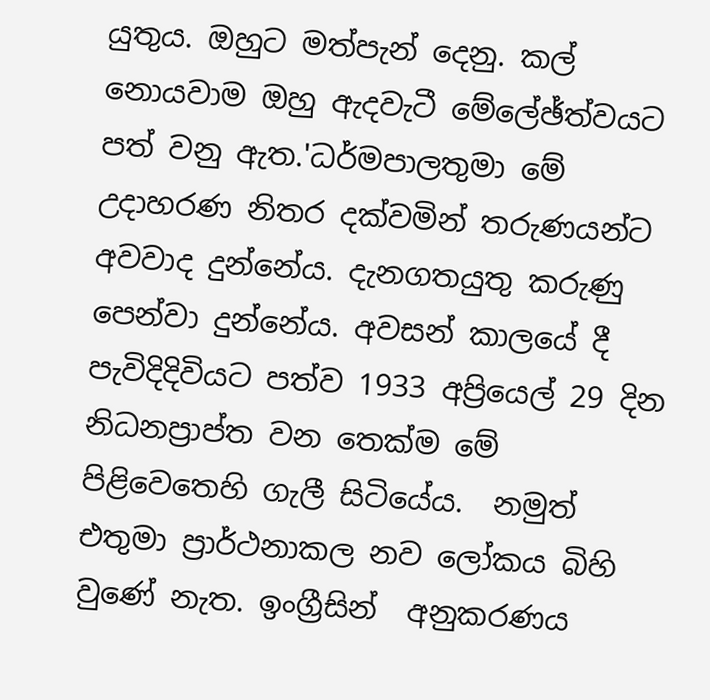යුතුය. ඔහුට මත්පැන් දෙනු. කල් නොයවාම ඔහු ඇදවැටී මේලේඡ්ත්වයට පත් වනු ඇත.'ධර්මපාලතුමා මේ උදාහරණ නිතර දක්වමින් තරුණයන්ට අවවාද දුන්නේය. දැනගතයුතු කරුණු පෙන්වා දුන්නේය. අවසන් කාලයේ දී  පැවිදිදිවියට පත්ව 1933 අප්‍රියෙල් 29 දින නිධනප්‍රාප්ත වන තෙක්ම මේ පිළිවෙතෙහි ගැලී සිටියේය.  නමුත් එතුමා ප්‍රාර්ථනාකල නව ලෝකය බිහි වුණේ නැත. ඉංග්‍රීසින්  අනුකරණය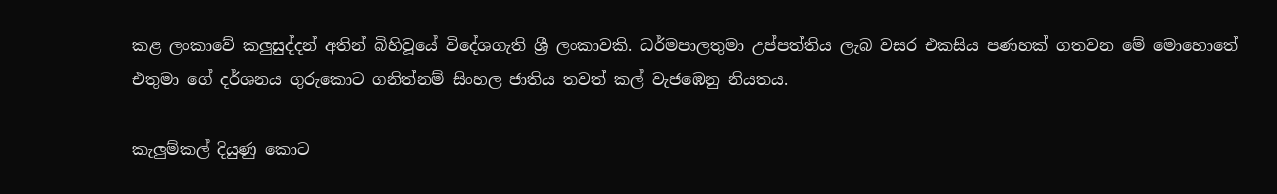කළ ලංකාවේ කලුසුද්දන් අතින් බිහිවූයේ විදේශගැති ශ්‍රී ලංකාවකි. ධර්මපාලතුමා උප්පත්තිය ලැබ වසර එකසිය පණහක් ගතවන මේ මොහොතේ  එතුමා ගේ දර්ශනය ගුරුකොට ගනිත්නම් සිංහල ජාතිය තවත් කල් වැජඹෙනු නියතය.

කැලුම්කල් දියුණු කොට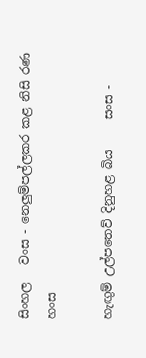සිංහල   වංස - නෙලුම්පල්ලකර කළ නිසි රණ හංස

හැඟුම් උල්පතෙව් දිනුහළ බිය     සංස -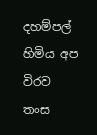දහම්පල් හිමිය අප විරව    තංස